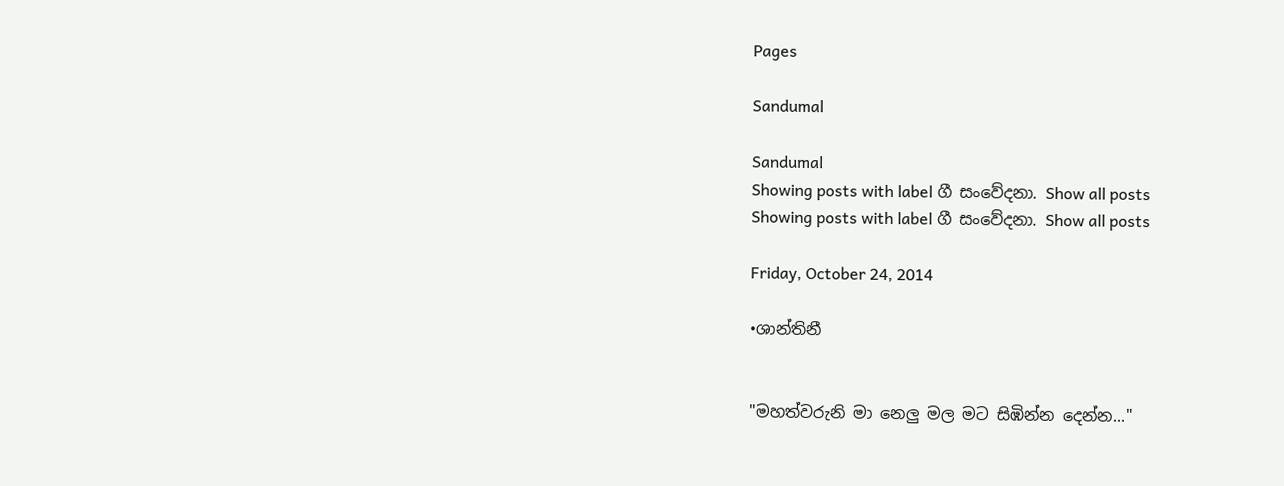Pages

Sandumal

Sandumal
Showing posts with label ගී සංවේදනා. Show all posts
Showing posts with label ගී සංවේදනා. Show all posts

Friday, October 24, 2014

•ශාන්තිනී


"මහත්වරුනි මා නෙලු මල මට සිඹින්න දෙන්න..."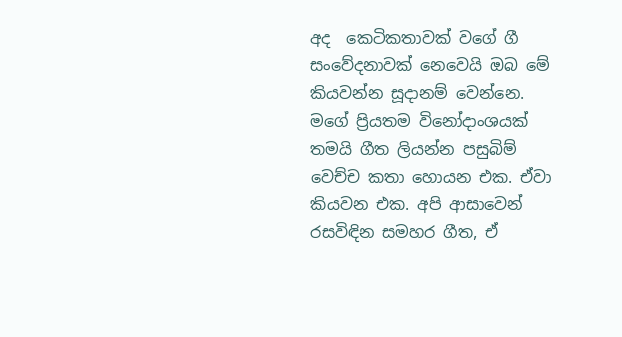අද  කෙටිකතාවක් වගේ ගී සංවේදනාවක් නෙවෙයි ඔබ මේ කියවන්න සූදානම් වෙන්නෙ. මගේ ප්‍රියතම විනෝදාංශයක් තමයි ගීත ලියන්න පසුබිම් වෙච්ච කතා හොයන එක. ඒවා කියවන එක. අපි ආසාවෙන් රසවිඳින සමහර ගීත, ඒ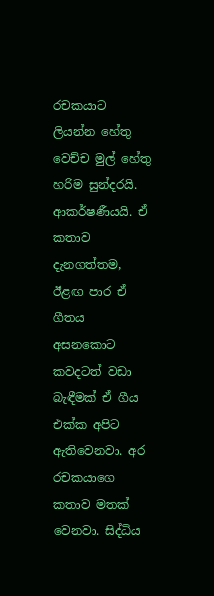රචකයාට ලියන්න හේතු වෙච්ච මුල් හේතු හරිම සුන්දරයි. ආකර්ෂණීයයි. ඒ කතාව දැනගත්තම, ඊළඟ පාර ඒ ගීතය අසනකොට කවදටත් වඩා බැඳීමක් ඒ ගීය එක්ක අපිට ඇතිවෙනවා. අර රචකයාගෙ කතාව මතක් වෙනවා. සිද්ධිය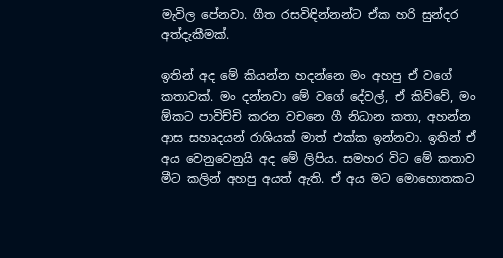මැවිල පේනවා. ගීත රසවිඳින්නන්ට ඒක හරි සුන්දර අත්දැකීමක්.

ඉතින් අද මේ කියන්න හදන්නෙ මං අහපු ඒ වගේ කතාවක්. මං දන්නවා මේ වගේ දේවල්, ඒ කිව්වේ, මං ඕකට පාවිච්චි කරන වචනෙ ගී නිධාන කතා, අහන්න ආස සහෘදයන් රාශියක් මාත් එක්ක ඉන්නවා. ඉතින් ඒ අය වෙනුවෙනුයි අද මේ ලිපිය. සමහර විට මේ කතාව මීට කලින් අහපු අයත් ඇති. ඒ අය මට මොහොතකට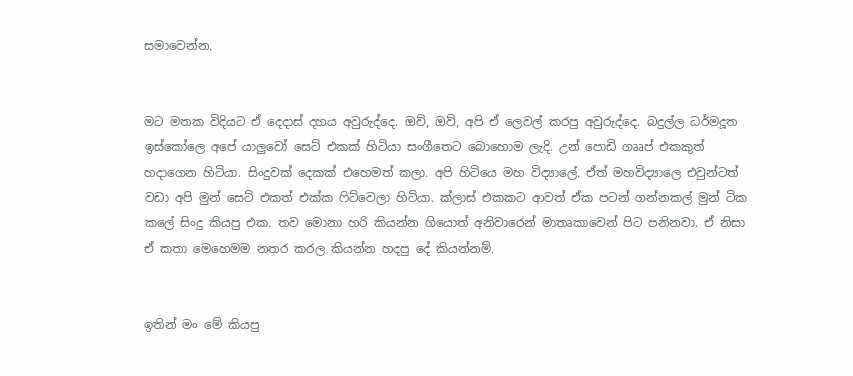සමාවෙන්න.


මට මතක විදියට ඒ දෙදාස් දහය අවුරුද්දෙ. ඔව්, ඔව්, අපි ඒ ලෙවල් කරපු අවුරුද්දෙ. බදුල්ල ධර්මදූත ඉස්කෝලෙ අපේ යාලුවෝ සෙට් එකක් හිටියා සංගීතෙට බොහොම ලැදි. උන් පොඩි ගෲප් එකකුත් හදාගෙන හිටියා. සිංදුවක් දෙකක් එහෙමත් කලා. අපි හිටියෙ මහ විද්‍යාලේ. ඒත් මහවිද්‍යාලෙ එවුන්ටත් වඩා අපි මුන් සෙට් එකත් එක්ක ෆිට්වෙලා හිටියා. ක්ලාස් එකකට ආවත් ඒක පටන් ගන්නකල් මුන් ටික කලේ සිංදු කියපු එක. තව මොනා හරි කියන්න ගියොත් අනිවාරෙන් මාතෘකාවෙන් පිට පනිනවා. ඒ නිසා ඒ කතා මෙහෙමම නතර කරල කියන්න හදපු දේ කියන්නම්.


ඉතින් මං මේ කියපු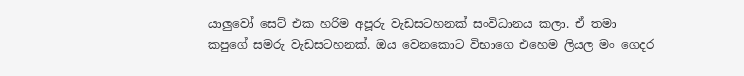යාලුවෝ සෙට් එක හරිම අපූරු වැඩසටහනක් සංවිධානය කලා. ඒ තමා කපුගේ සමරු වැඩසටහනක්. ඔය වෙනකොට විභාගෙ එහෙම ලියල මං ගෙදර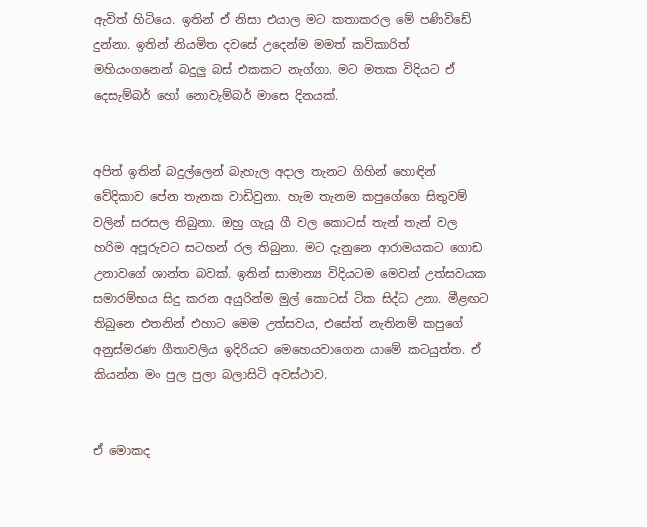ඇවිත් හිටියෙ. ඉතින් ඒ නිසා එයාල මට කතාකරල මේ පණිවිඩේ දුන්නා. ඉතින් නියමිත දවසේ උදෙන්ම මමත් කවිකාරිත් මහියංගනෙන් බදුලු බස් එකකට නැග්ගා. මට මතක විදියට ඒ දෙසැම්බර් හෝ නොවැම්බර් මාසෙ දිනයක්.


අපිත් ඉතින් බදුල්ලෙන් බැහැල අදාල තැනට ගිහින් හොඳින් වේදිකාව පේන තැනක වාඩිවුනා. හැම තැනම කපුගේගෙ සිතුවම් වලින් සරසල තිබුනා. ඔහු ගැයූ ගී වල කොටස් තැන් තැන් වල හරිම අපූරුවට සටහන් රල තිබුනා. මට දැනුනෙ ආරාමයකට ගොඩ උනාවගේ ශාන්ත බවක්. ඉතින් සාමාන්‍ය විදියටම මෙවන් උත්සවයක සමාරම්භය සිදු කරන අයුරින්ම මුල් කොටස් ටික සිද්ධ උනා. මීළඟට තිබුනෙ එතනින් එහාට මෙම උත්සවය, එසේත් නැතිනම් කපුගේ අනුස්මරණ ගීතාවලිය ඉදිරියට මෙහෙයවාගෙන යාමේ කටයුත්ත. ඒ කියන්න මං පුල පුලා බලාසිටි අවස්ථාව.


ඒ මොකද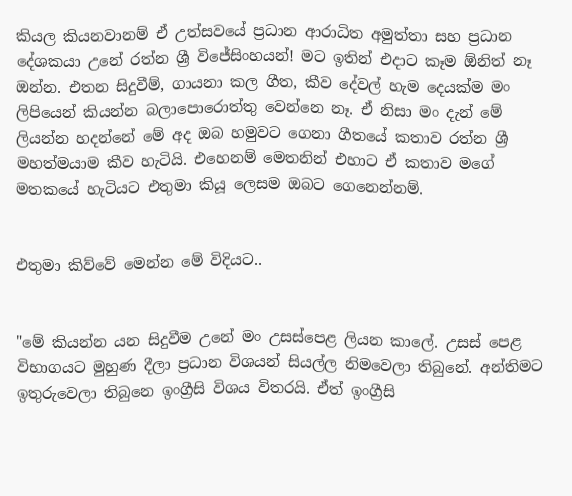කියල කියනවානම් ඒ උත්සවයේ ප්‍රධාන ආරාධිත අමුත්තා සහ ප්‍රධාන දේශකයා උනේ රත්න ශ්‍රී විජේසිංහයන්! මට ඉතින් එදාට කෑම ඕනිත් නෑ ඔන්න. එතන සිදුවීම්, ගායනා කල ගීත, කීව දේවල් හැම දෙයක්ම මං ලිපියෙන් කියන්න බලාපොරොත්තු වෙන්නෙ නෑ. ඒ නිසා මං දැන් මේ ලියන්න හදන්නේ මේ අද ඔබ හමුවට ගෙනා ගීතයේ කතාව රත්න ශ්‍රී මහත්මයාම කීව හැටියි. එහෙනම් මෙතනින් එහාට ඒ කතාව මගේ මතකයේ හැටියට එතුමා කියූ ලෙසම ඔබට ගෙනෙන්නම්.


එතුමා කිව්වේ මෙන්න මේ විදියට..


"මේ කියන්න යන සිදුවීම උනේ මං උසස්පෙළ ලියන කාලේ. උසස් පෙළ විභාගයට මුහුණ දීලා ප්‍රධාන විශයන් සියල්ල නිමවෙලා තිබුනේ. අන්තිමට ඉතුරුවෙලා තිබුනෙ ඉංග්‍රීසි විශය විතරයි. ඒත් ඉංග්‍රීසි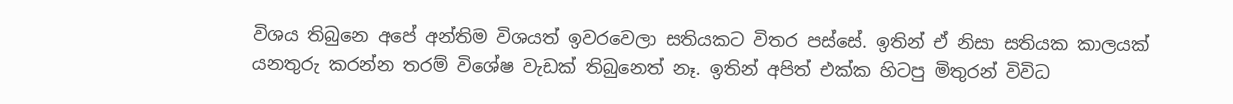විශය තිබුනෙ අපේ අන්තිම විශයත් ඉවරවෙලා සතියකට විතර පස්සේ. ඉතින් ඒ නිසා සතියක කාලයක් යනතුරු කරන්න තරම් විශේෂ වැඩක් තිබුනෙත් නෑ. ඉතින් අපිත් එක්ක හිටපු මිතුරන් විවිධ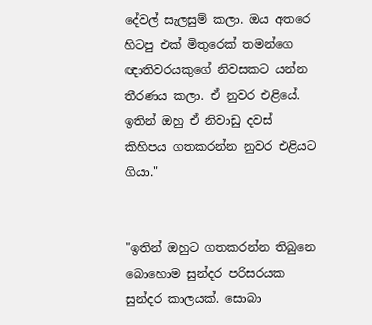දේවල් සැලසුම් කලා. ඔය අතරෙ හිටපු එක් මිතුරෙක් තමන්ගෙ ඥාතිවරයකුගේ නිවසකට යන්න තීරණය කලා. ඒ නුවර එළියේ. ඉතින් ඔහු ඒ නිවාඩු දවස් කිහිපය ගතකරන්න නුවර එළියට ගියා."


"ඉතින් ඔහුට ගතකරන්න තිබුනෙ බොහොම සුන්දර පරිසරයක සුන්දර කාලයක්. සොබා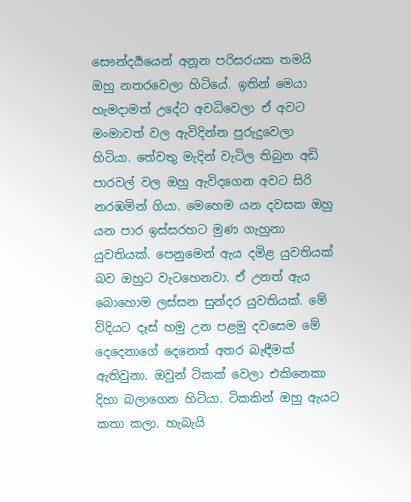සෞන්දර්‍යයෙන් අනූන පරිසරයක තමයි ඔහු නතරවෙලා හිටියේ. ඉතින් මෙයා හැමදාමත් උදේට අවධිවෙලා ඒ අවට මංමාවත් වල ඇවිදින්න පුරුදුවෙලා හිටියා. තේවතු මැදින් වැටිල තිබුන අඩි පාරවල් වල ඔහු ඇවිදගෙන අවට සිරි නරඹමින් ගියා. මෙහෙම යන දවසක ඔහු යන පාර ඉස්සරහට මුණ ගැහුනා යුවතියක්. පෙනුමෙන් ඇය දමිළ යුවතියක් බව ඔහුට වැටහෙනවා. ඒ උනත් ඇය බොහොම ලස්සන සුන්දර යුවතියක්. මේ විදියට දෑස් හමු උන පළමු දවසෙම මේ දෙදෙනාගේ දෙනෙත් අතර බැඳීමක් ඇතිවුනා. ඔවුන් ටිකක් වෙලා එකිනෙකා දිහා බලාගෙන හිටියා. ටිකකින් ඔහු ඇයට කතා කලා. හැබැයි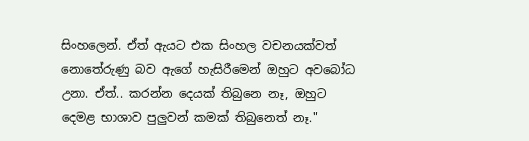සිංහලෙන්. ඒත් ඇයට එක සිංහල වචනයක්වත් නොතේරුණු බව ඇගේ හැසිරීමෙන් ඔහුට අවබෝධ උනා. ඒත්.. කරන්න දෙයක් තිබුනෙ නෑ, ඔහුට දෙමළ භාශාව පුලුවන් කමක් තිබුනෙත් නෑ."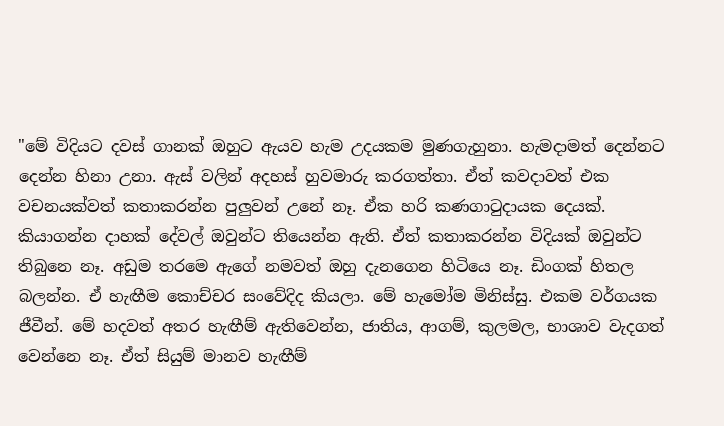"මේ විදියට දවස් ගානක් ඔහුට ඇයව හැම උදයකම මුණගැහුනා. හැමදාමත් දෙන්නට දෙන්න හිනා උනා. ඇස් වලින් අදහස් හුවමාරු කරගත්තා. ඒත් කවදාවත් එක වචනයක්වත් කතාකරන්න පුලුවන් උනේ නෑ. ඒක හරි කණගාටුදායක දෙයක්. කියාගන්න දාහක් දේවල් ඔවුන්ට තියෙන්න ඇති. ඒත් කතාකරන්න විදියක් ඔවුන්ට තිබුනෙ නෑ. අඩුම තරමෙ ඇගේ නමවත් ඔහු දැනගෙන හිටියෙ නෑ. ඩිංගක් හිතල බලන්න. ඒ හැඟීම කොච්චර සංවේදිද කියලා. මේ හැමෝම මිනිස්සු. එකම වර්ගයක ජීවීන්. මේ හදවත් අතර හැඟීම් ඇතිවෙන්න, ජාතිය, ආගම්, කුලමල, භාශාව වැදගත් වෙන්නෙ නෑ. ඒත් සියුම් මානව හැඟීම්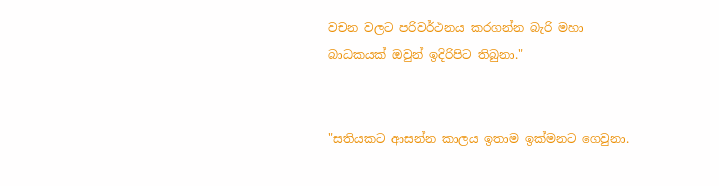වචන වලට පරිවර්ථනය කරගන්න බැරි මහා බාධකයක් ඔවුන් ඉදිරිපිට තිබුනා."


"සතියකට ආසන්න කාලය ඉතාම ඉක්මනට ගෙවුනා.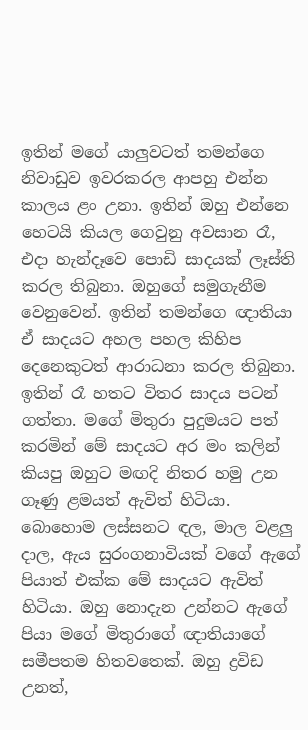ඉතින් මගේ යාලුවටත් තමන්ගෙ නිවාඩුව ඉවරකරල ආපහු එන්න කාලය ළං උනා. ඉතින් ඔහු එන්නෙ හෙටයි කියල ගෙවුනු අවසාන රෑ, එදා හැන්දෑවෙ පොඩි සාදයක් ලෑස්ති කරල තිබුනා. ඔහුගේ සමුගැනීම වෙනුවෙන්. ඉතින් තමන්ගෙ ඥාතියා ඒ සාදයට අහල පහල කිහිප දෙනෙකුටත් ආරාධනා කරල තිබුනා. ඉතින් රෑ හතට විතර සාදය පටන් ගත්තා. මගේ මිතුරා පුදුමයට පත් කරමින් මේ සාදයට අර මං කලින් කියපු ඔහුට මඟදි නිතර හමු උන ගෑණු ළමයත් ඇවිත් හිටියා. බොහොම ලස්සනට ඳල, මාල වළලු දාල, ඇය සුරංගනාවියක් වගේ ඇගේ පියාත් එක්ක මේ සාදයට ඇවිත් හිටියා. ඔහු නොදැන උන්නට ඇගේ පියා මගේ මිතුරාගේ ඥාතියාගේ සමීපතම හිතවතෙක්. ඔහු ද්‍රවිඩ උනත්,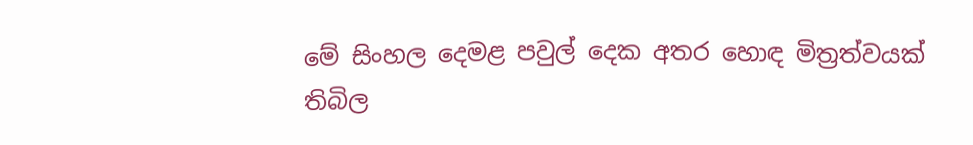මේ සිංහල දෙමළ පවුල් දෙක අතර හොඳ මිත්‍රත්වයක් තිබිල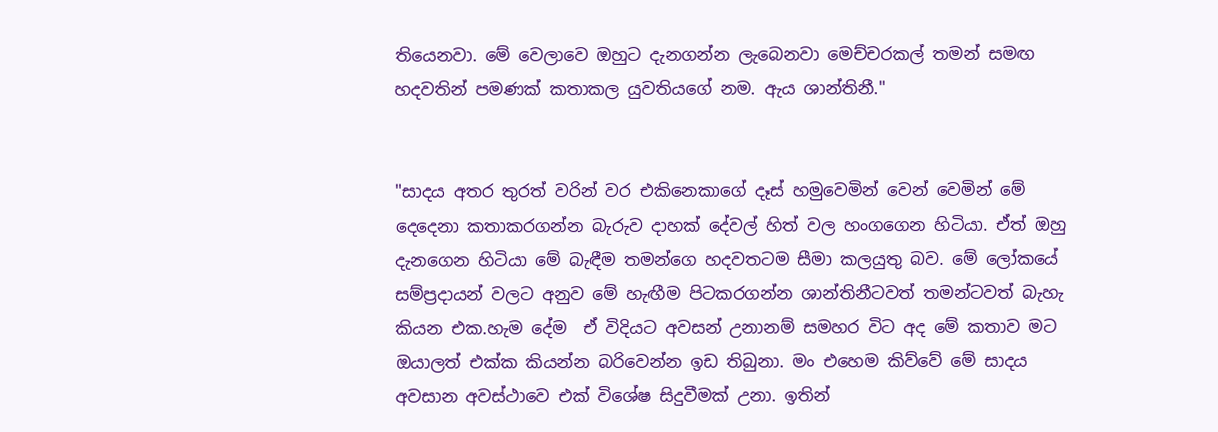තියෙනවා. මේ වෙලාවෙ ඔහුට දැනගන්න ලැබෙනවා මෙච්චරකල් තමන් සමඟ හදවතින් පමණක් කතාකල යුවතියගේ නම. ඇය ශාන්තිනී."


"සාදය අතර තුරත් වරින් වර එකිනෙකාගේ දෑස් හමුවෙමින් වෙන් වෙමින් මේ දෙදෙනා කතාකරගන්න බැරුව දාහක් දේවල් හිත් වල හංගගෙන හිටියා. ඒත් ඔහු දැනගෙන හිටියා මේ බැඳීම තමන්ගෙ හදවතටම සීමා කලයුතු බව. මේ ලෝකයේ සම්ප්‍රදායන් වලට අනුව මේ හැඟීම පිටකරගන්න ශාන්තිනීටවත් තමන්ටවත් බැහැ කියන එක.හැම දේම  ඒ විදියට අවසන් උනානම් සමහර විට අද මේ කතාව මට ඔයාලත් එක්ක කියන්න බරිවෙන්න ඉඩ තිබුනා. මං එහෙම කිව්වේ මේ සාදය අවසාන අවස්ථාවෙ එක් විශේෂ සිදුවීමක් උනා. ඉතින්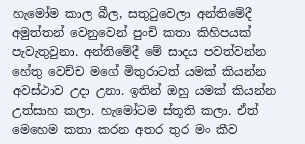හැමෝම කාල බීල, සතුටුවෙලා අන්තිමේදී අමුත්තන් වෙනුවෙන් පුංචි කතා කිහිපයක් පැවැතුවුනා. අන්තිමේදී මේ සාදය පවත්වන්න හේතු වෙච්ච මගේ මිතුරාටත් යමක් කියන්න අවස්ථාව උදා උනා. ඉතින් ඔහු යමක් කියන්න උත්සාහ කලා. හැමෝටම ස්තූති කලා. ඒත් මෙහෙම කතා කරන අතර තුර මං කීව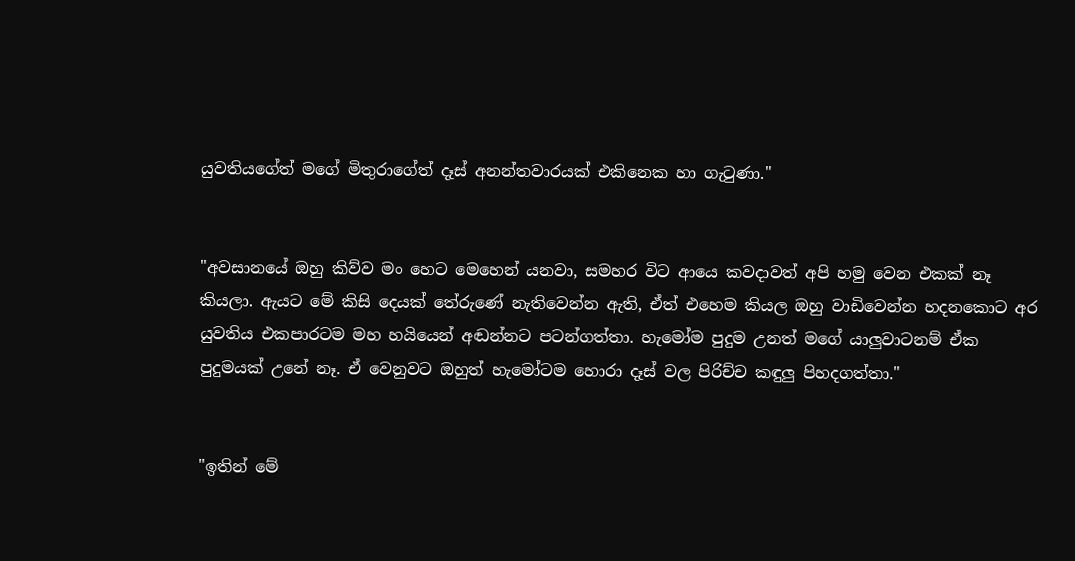යුවතියගේත් මගේ මිතුරාගේත් දෑස් අනන්තවාරයක් එකිනෙක හා ගැටුණා."


"අවසානයේ ඔහු කිව්ව මං හෙට මෙහෙන් යනවා, සමහර විට ආයෙ කවදාවත් අපි හමු වෙන එකක් නෑ කියලා. ඇයට මේ කිසි දෙයක් තේරුණේ නැතිවෙන්න ඇති, ඒත් එහෙම කියල ඔහු වාඩිවෙන්න හදනකොට අර යුවතිය එකපාරටම මහ හයියෙන් අඬන්නට පටන්ගත්තා. හැමෝම පුදුම උනත් මගේ යාලුවාටනම් ඒක පුදුමයක් උනේ නෑ. ඒ වෙනුවට ඔහුත් හැමෝටම හොරා දෑස් වල පිරිච්ච කඳුලු පිහදගත්තා."


"ඉතින් මේ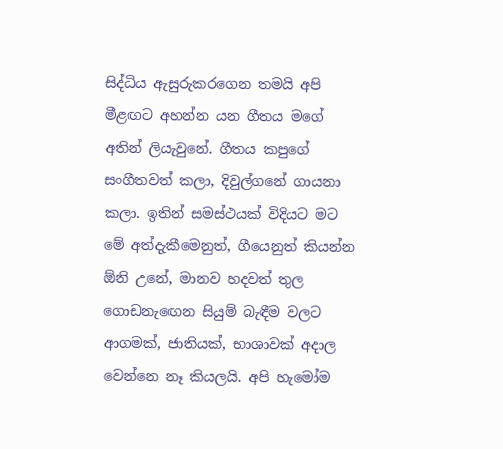සිද්ධිය ඇසුරුකරගෙන තමයි අපි මීළඟට අහන්න යන ගීතය මගේ අතින් ලියැවුනේ. ගීතය කපුගේ සංගීතවත් කලා, දිවුල්ගනේ ගායනා කලා. ඉතින් සමස්ථයක් විදියට මට මේ අත්දැකීමෙනුත්, ගීයෙනුත් කියන්න ඕනි උනේ, මානව හදවත් තුල ගොඩනැඟෙන සියුම් බැඳීම වලට ආගමක්, ජාතියක්, භාශාවක් අදාල වෙන්නෙ නෑ කියලයි. අපි හැමෝම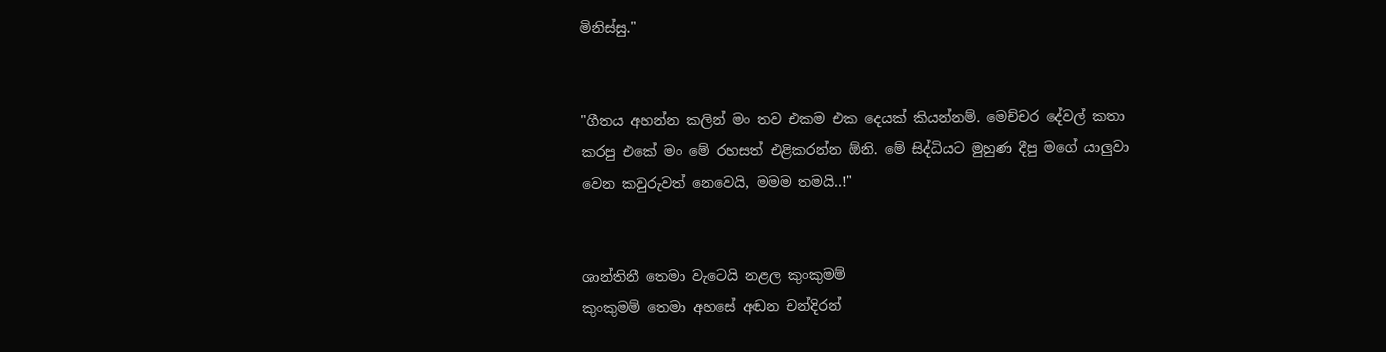මිනිස්සු."


"ගීතය අහන්න කලින් මං තව එකම එක දෙයක් කියන්නම්. මෙච්චර දේවල් කතා කරපු එකේ මං මේ රහසත් එළිකරන්න ඕනි. මේ සිද්ධියට මුහුණ දීපු මගේ යාලුවා වෙන කවුරුවත් නෙවෙයි, මමම තමයි..!"


ශාන්තිනී තෙමා වැටෙයි නළල කුංකුමම්
කුංකුමම් තෙමා අහසේ අඬන චන්දිරන්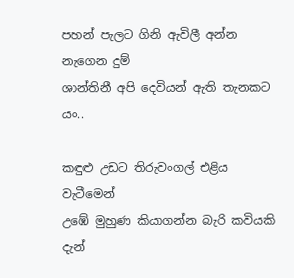පහන් පැලට ගිනි ඇවිලී අන්න නැගෙන දුම්
ශාන්තිනී අපි දෙවියන් ඇති තැනකට යං..

කඳුළු උඩට තිරුවංගල් එළිය වැටීමෙන්
උඹේ මුහුණ කියාගන්න බැරි කවියකි දැන්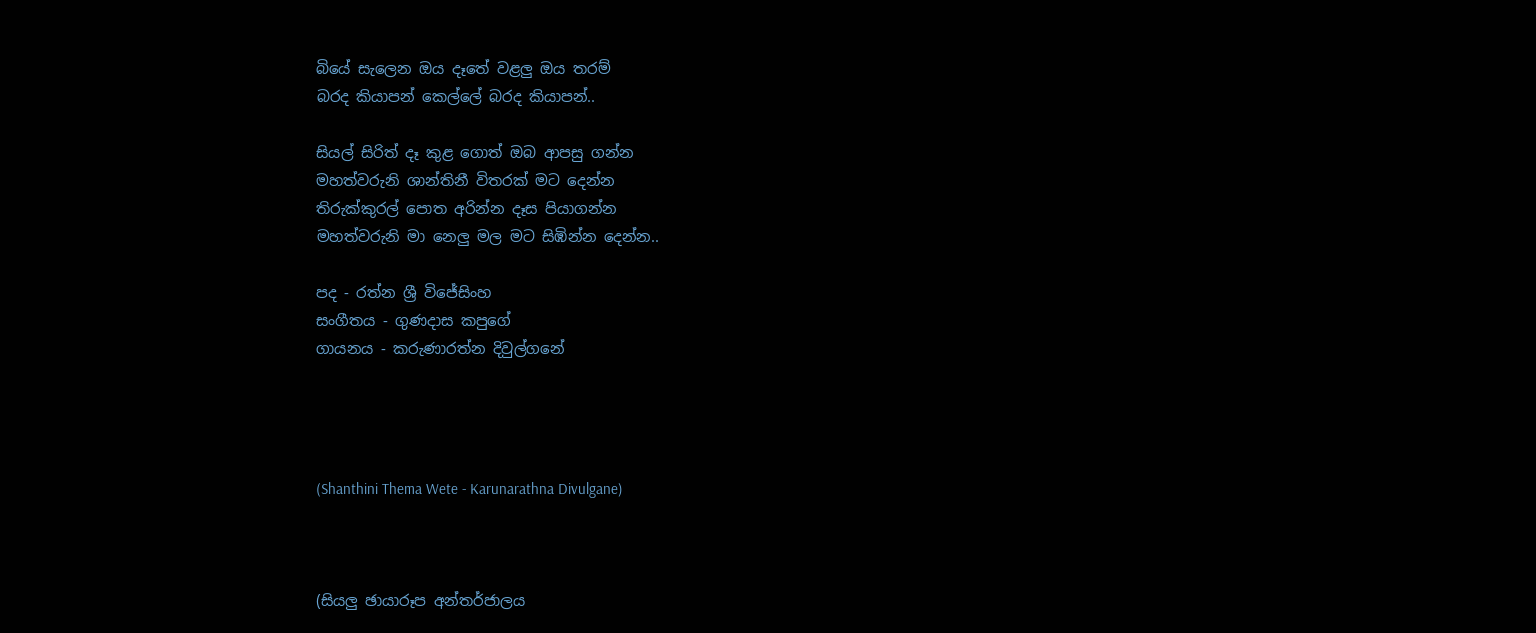බියේ සැලෙන ඔය දෑතේ වළලු ඔය තරම්
බරද කියාපන් කෙල්ලේ බරද කියාපන්..

සියල් සිරිත් දෑ කුළ ගොත් ඔබ ආපසු ගන්න
මහත්වරුනි ශාන්තිනී විතරක් මට දෙන්න
තිරුක්කුරල් පොත අරින්න දෑස පියාගන්න
මහත්වරුනි මා නෙලු මල මට සිඹින්න දෙන්න..

පද - රත්න ශ්‍රී විජේසිංහ
සංගීතය - ගුණදාස කපුගේ
ගායනය - කරුණාරත්න දිවුල්ගනේ




(Shanthini Thema Wete - Karunarathna Divulgane)



(සියලු ඡායාරූප අන්තර්ජාලය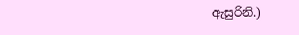ඇසුරිනි.)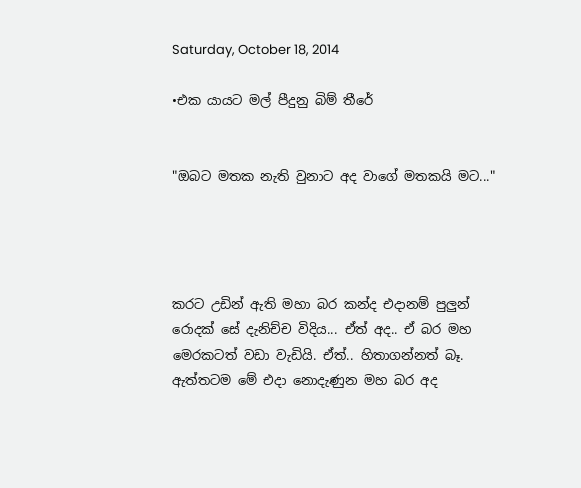Saturday, October 18, 2014

•එක යායට මල් පීදුනු බිම් තීරේ


"ඔබට මතක නැති වුනාට අද වාගේ මතකයි මට..."




කරට උඩින් ඇති මහා බර කන්ද එදානම් පුලුන් රොදක් සේ දැනිච්ච විදිය... ඒත් අද.. ඒ බර මහ මෙරකටත් වඩා වැඩියි. ඒත්.. හිතාගන්නත් බෑ. ඇත්තටම මේ එදා නොදැණුන මහ බර අද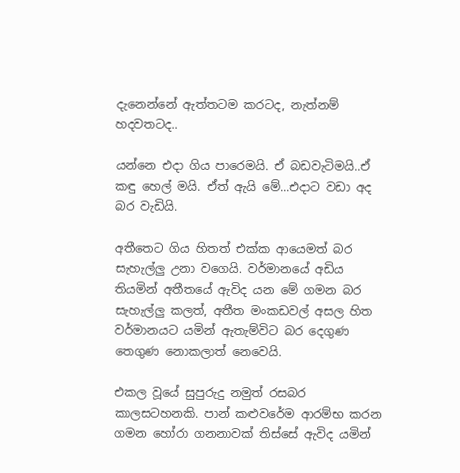දැනෙන්නේ ඇත්තටම කරටද, නැත්නම් හදවතටද..

යන්නෙ එදා ගිය පාරෙමයි. ඒ බඩවැටිමයි..ඒ කඳු හෙල් මයි. ඒත් ඇයි මේ...එදාට වඩා අද බර වැඩියි.

අතීතෙට ගිය හිතත් එක්ක ආයෙමත් බර සැහැල්ලු උනා වගෙයි. වර්මානයේ අඩිය තියමින් අතීතයේ ඇවිද යන මේ ගමන බර සැහැල්ලු කලත්, අතීත මංකඩවල් අසල හිත වර්මානයට යමින් ඇතැම්විට බර දෙගුණ තෙගුණ නොකලාත් නෙවෙයි.

එකල වූයේ සුපුරුදු නමුත් රසබර කාලසටහනකි. පාන් කළුවරේම ආරම්භ කරන ගමන හෝරා ගනනාවක් තිස්සේ ඇවිද යමින්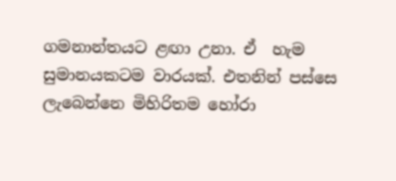ගමනාන්තයට ළඟා උනා. ඒ  හැම සුමානයකටම වාරයක්. එතනින් පස්සෙ ලැබෙන්නෙ මිහිරිතම හෝරා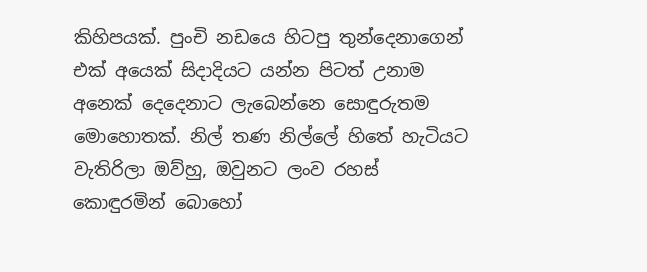කිහිපයක්. පුංචි නඩයෙ හිටපු තුන්දෙනාගෙන් එක් අයෙක් සිදාදියට යන්න පිටත් උනාම අනෙක් දෙදෙනාට ලැබෙන්නෙ සොඳුරුතම මොහොතක්. නිල් තණ නිල්ලේ හිතේ හැටියට වැතිරිලා ඔව්හු, ඔවුනට ලංව රහස් කොඳුරමින් බොහෝ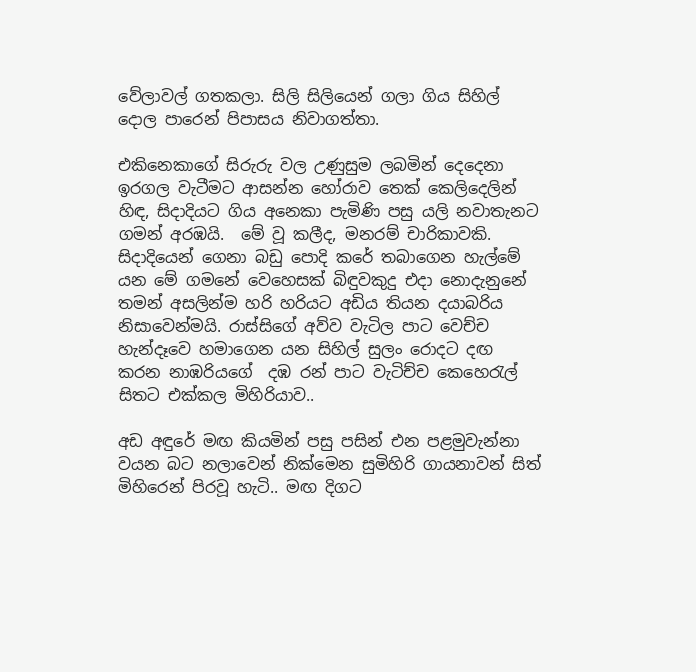වේලාවල් ගතකලා. සිලි සිලියෙන් ගලා ගිය සිහිල් දොල පාරෙන් පිපාසය නිවාගත්තා.

එකිනෙකාගේ සිරුරු වල උණුසුම ලබමින් දෙදෙනා ඉරගල වැටීමට ආසන්න හෝරාව තෙක් කෙලිදෙලින් හිඳ, සිදාදියට ගිය අනෙකා පැමිණි පසු යලි නවාතැනට ගමන් අරඹයි.  මේ වූ කලීද, මනරම් චාරිකාවකි. සිදාදියෙන් ගෙනා බඩු පොදි කරේ තබාගෙන හැල්මේ යන මේ ගමනේ වෙහෙසක් බිඳුවකුදු එදා නොදැනුනේ තමන් අසලින්ම හරි හරියට අඩිය තියන දයාබරිය නිසාවෙන්මයි. රාස්සිගේ අව්ව වැටිල පාට වෙච්ච හැන්දෑවෙ හමාගෙන යන සිහිල් සුලං රොදට දඟ කරන නාඹරියගේ  දඹ රන් පාට වැටිච්ච කෙහෙරැල් සිතට එක්කල මිහිරියාව..

අඩ අඳුරේ මඟ කියමින් පසු පසින් එන පළමුවැන්නා වයන බට නලාවෙන් නික්මෙන සුමිහිරි ගායනාවන් සිත් මිහිරෙන් පිරවූ හැටි.. මඟ දිගට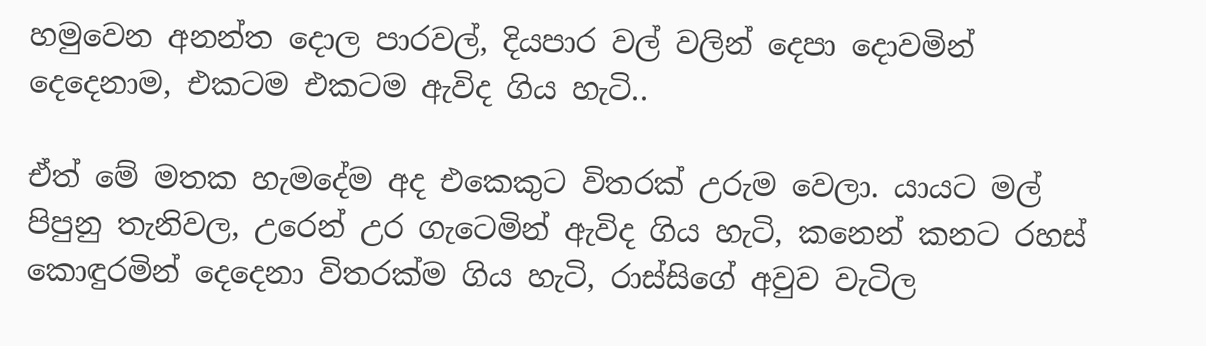හමුවෙන අනන්ත දොල පාරවල්, දියපාර වල් වලින් දෙපා දොවමින් දෙදෙනාම, එකටම එකටම ඇවිද ගිය හැටි..

ඒත් මේ මතක හැමදේම අද එකෙකුට විතරක් උරුම වෙලා. යායට මල් පිපුනු තැනිවල, උරෙන් උර ගැටෙමින් ඇවිද ගිය හැටි, කනෙන් කනට රහස් කොඳුරමින් දෙදෙනා විතරක්ම ගිය හැටි, රාස්සිගේ අවුව වැටිල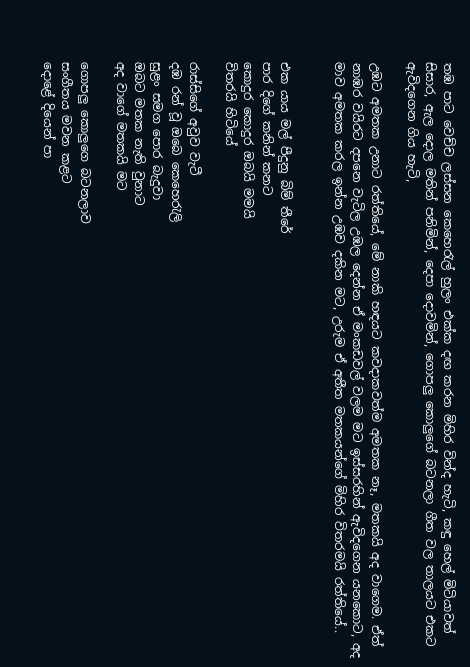තඹ පාට වෙච්ච ලස්සන කෙහෙරැල් හුලං එක්ක දඟ කරන මිහිර වින්ද හැටි, කඳු හෙල් මිටියාවත් සිසාර, ඇල දොල මතින් පනිමින්, දෙපා දොවමින්, ගොපලු කොලුගේ බටනලා ගීත වල තාලයට එකට ඇවිදගෙන ගිය හැටි,

උඹට අමතක උනාට රත්තියේ, මේ නාකි හඳයට කවදාකවත්ම අමතක නෑ, මතකයි අද වාගෙම. ඒත් නාඹර වයිරට දපනෙ වැටිල උඹල දෙන්න ඒ මංකඩවල් වලම මට ඉස්සරහින් ඇවිදගෙන යනකොට, අද මාව අමතක කරල ඉන්න උඹව දකින මට, උරුම ඒ අතීත මතකයන්ගේ මිහිර විතරමයි රත්තියේ..


එක යාය මල් පීදුනු බිම් තීරේ
පාර දිගේ කනින් කනට
කොදුර කොදුර ඔබයි මමයි
විතරයි හිටියේ

රාස්සිගේ අවුව වැටී
දඹ රන් වූ ඔබෙ කෙහෙරැලි
සුළං සමග පොර බැදුවා
ඔබට මතක නැති වුනාට
අද වාගේ මතකයි මට

ගොපලු කොලුගෙ බටනලාව
සංගීතය මවන කළට
දොළේ දියෙන් පා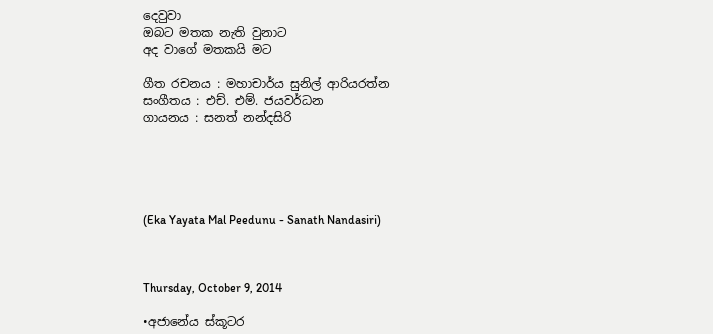දෙවුවා
ඔබට මතක නැති වුනාට
අද වාගේ මතකයි මට

ගීත රචනය : මහාචාර්ය සුනිල් ආරියරත්න
සංගීතය : එච්. එම්. ජයවර්ධන
ගායනය : සනත් නන්දසිරි





(Eka Yayata Mal Peedunu - Sanath Nandasiri)



Thursday, October 9, 2014

•අජානේය ස්කූටර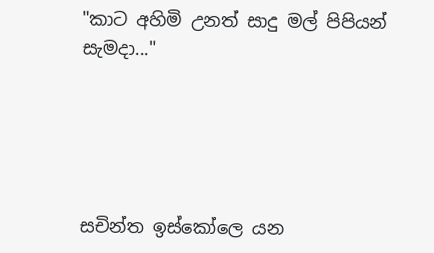"කාට අහිමි උනත් සාදු මල් පිපියන් සැමදා..."





සචින්ත ඉස්කෝලෙ යන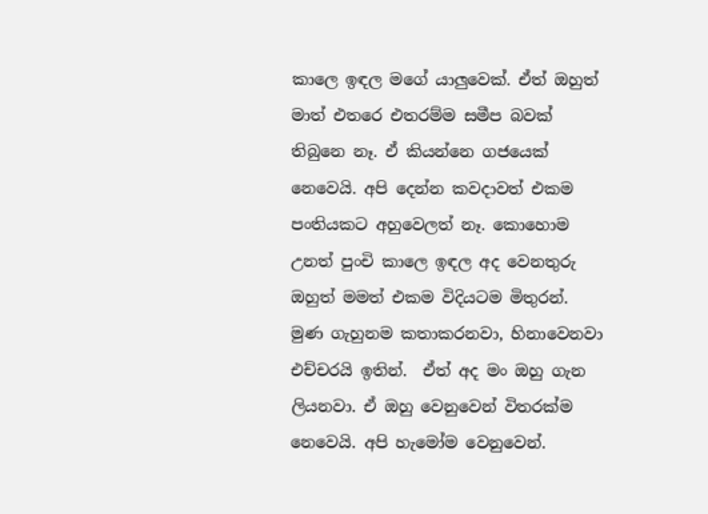කාලෙ ඉඳල මගේ යාලුවෙක්. ඒත් ඔහුත් මාත් එතරෙ එතරම්ම සමීප බවක් තිබුනෙ නෑ. ඒ කියන්නෙ ගජයෙක් නෙවෙයි. අපි දෙන්න කවදාවත් එකම පංතියකට අහුවෙලත් නෑ. කොහොම උනත් පුංචි කාලෙ ඉඳල අද වෙනතුරු ඔහුත් මමත් එකම විදියටම මිතුරන්. මුණ ගැහුනම කතාකරනවා, හිනාවෙනවා එච්චරයි ඉතින්.  ඒත් අද මං ඔහු ගැන ලියනවා. ඒ ඔහු වෙනුවෙන් විතරක්ම නෙවෙයි. අපි හැමෝම වෙනුවෙන්.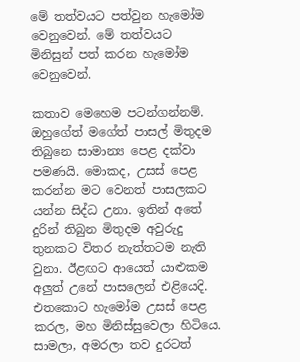මේ තත්වයට පත්වුන හැමෝම වෙනුවෙන්. මේ තත්වයට මිනිසුන් පත් කරන හැමෝම වෙනුවෙන්.

කතාව මෙහෙම පටන්ගන්නම්. ඔහුගේත් මගේත් පාසල් මිතුදම තිබුනෙ සාමාන්‍ය පෙළ දක්වා පමණයි. මොකද, උසස් පෙළ කරන්න මට වෙනත් පාසලකට යන්න සිද්ධ උනා. ඉතින් අතේ දුරින් තිබුන මිතුදම අවුරුදු තුනකට විතර නැත්තටම නැති වුනා. ඊළඟට ආයෙත් යාළුකම අලුත් උනේ පාසලෙන් එළියෙදි. එතකොට හැමෝම උසස් පෙළ කරල, මහ මිනිස්සුවෙලා හිටියෙ. සාමලා, අමරලා තව දුරටත්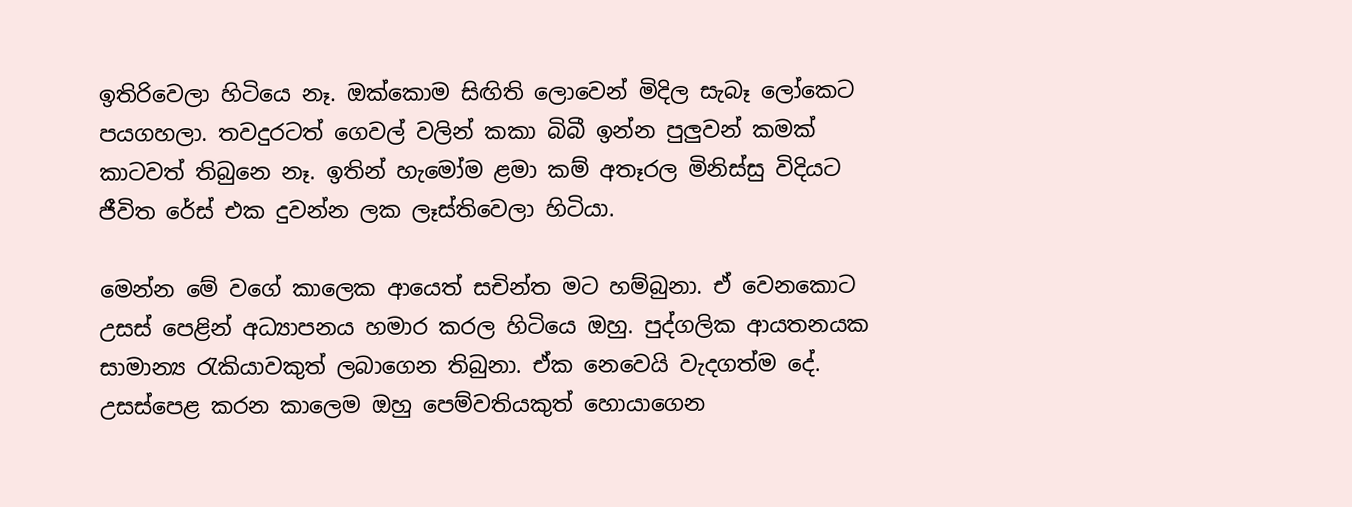ඉතිරිවෙලා හිටියෙ නෑ. ඔක්කොම සිඟිති ලොවෙන් මිදිල සැබෑ ලෝකෙට පයගහලා. තවදුරටත් ගෙවල් වලින් කකා බිබී ඉන්න පුලුවන් කමක් කාටවත් තිබුනෙ නෑ. ඉතින් හැමෝම ළමා කම් අතෑරල මිනිස්සු විදියට ජීවිත රේස් එක දුවන්න ලක ලෑස්තිවෙලා හිටියා.

මෙන්න මේ වගේ කාලෙක ආයෙත් සචින්ත මට හම්බුනා. ඒ වෙනකොට උසස් පෙළින් අධ්‍යාපනය හමාර කරල හිටියෙ ඔහු. පුද්ගලික ආයතනයක සාමාන්‍ය රැකියාවකුත් ලබාගෙන තිබුනා. ඒක නෙවෙයි වැදගත්ම දේ. උසස්පෙළ කරන කාලෙම ඔහු පෙම්වතියකුත් හොයාගෙන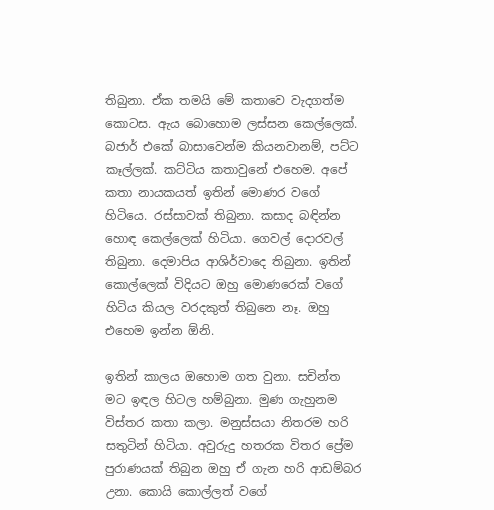තිබුනා. ඒක තමයි මේ කතාවෙ වැදගත්ම කොටස. ඇය බොහොම ලස්සන කෙල්ලෙක්. බජාර් එකේ බාසාවෙන්ම කියනවානම්, පට්ට කෑල්ලක්. කට්ටිය කතාවුනේ එහෙම. අපේ කතා නායකයත් ඉතින් මොණර වගේ හිටියෙ. රස්සාවක් තිබුනා. කසාද බඳින්න හොඳ කෙල්ලෙක් හිටියා. ගෙවල් දොරවල් තිබුනා. දෙමාපිය ආශිර්වාදෙ තිබුනා. ඉතින් කොල්ලෙක් විදියට ඔහු මොණරෙක් වගේ හිටිය කියල වරදකුත් තිබුනෙ නෑ. ඔහු එහෙම ඉන්න ඕනි.

ඉතින් කාලය ඔහොම ගත වුනා. සචින්ත මට ඉඳල හිටල හම්බුනා. මුණ ගැහුනම විස්තර කතා කලා. මනුස්සයා නිතරම හරි සතුටින් හිටියා. අවුරුදු හතරක විතර ප්‍රේම පුරාණයක් තිබුන ඔහු ඒ ගැන හරි ආඩම්බර උනා. කොයි කොල්ලත් වගේ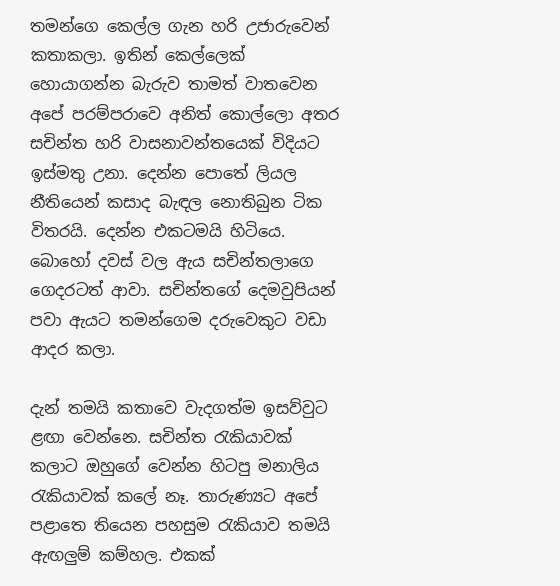තමන්ගෙ කෙල්ල ගැන හරි උජාරුවෙන් කතාකලා. ඉතින් කෙල්ලෙක් හොයාගන්න බැරුව තාමත් වාතවෙන අපේ පරම්පරාවෙ අනිත් කොල්ලො අතර සචින්ත හරි වාසනාවන්තයෙක් විදියට ඉස්මතු උනා. දෙන්න පොතේ ලියල නීතියෙන් කසාද බැඳල නොතිබුන ටික විතරයි. දෙන්න එකටමයි හිටියෙ. බොහෝ දවස් වල ඇය සචින්තලාගෙ ගෙදරටත් ආවා. සචින්තගේ දෙමවුපියන් පවා ඇයට තමන්ගෙම දරුවෙකුට වඩා ආදර කලා.

දැන් තමයි කතාවෙ වැදගත්ම ඉසව්වුට ළඟා වෙන්නෙ. සචින්ත රැකියාවක් කලාට ඔහුගේ වෙන්න හිටපු මනාලිය රැකියාවක් කලේ නෑ. තාරුණ්‍යට අපේ පළාතෙ තියෙන පහසුම රැකියාව තමයි ඇඟලුම් කම්හල. එකක්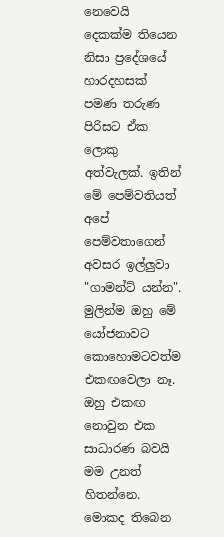නෙවෙයි දෙකක්ම තියෙන නිසා ප්‍රදේශයේ හාරදහසක් පමණ තරුණ පිරිසට ඒක ලොකු අත්වැලක්. ඉතින් මේ පෙම්වතියත් අපේ පෙම්වතාගෙන් අවසර ඉල්ලුවා "ගාමන්ට් යන්න". මුලින්ම ඔහු මේ යෝජනාවට කොහොමටවත්ම එකඟවෙලා නෑ. ඔහු එකඟ නොවුන එක සාධාරණ බවයි මම උනත් හිතන්නෙ. මොකද තිබෙන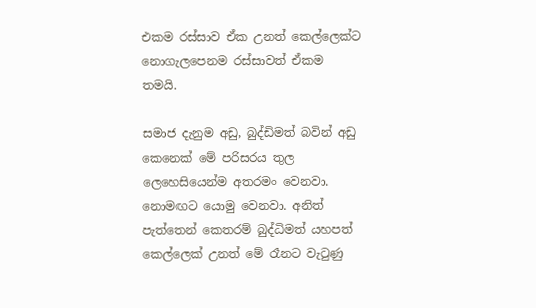එකම රස්සාව ඒක උනත් කෙල්ලෙක්ට නොගැලපෙනම රස්සාවත් ඒකම තමයි.

සමාජ දැනුම අඩු, බුද්ඩිමත් බවින් අඩු කෙනෙක් මේ පරිසරය තුල ලෙහෙසියෙන්ම අතරමං වෙනවා. නොමඟට යොමු වෙනවා. අනිත් පැත්තෙන් කෙතරම් බුද්ධිමත් යහපත් කෙල්ලෙක් උනත් මේ රෑනට වැටුණු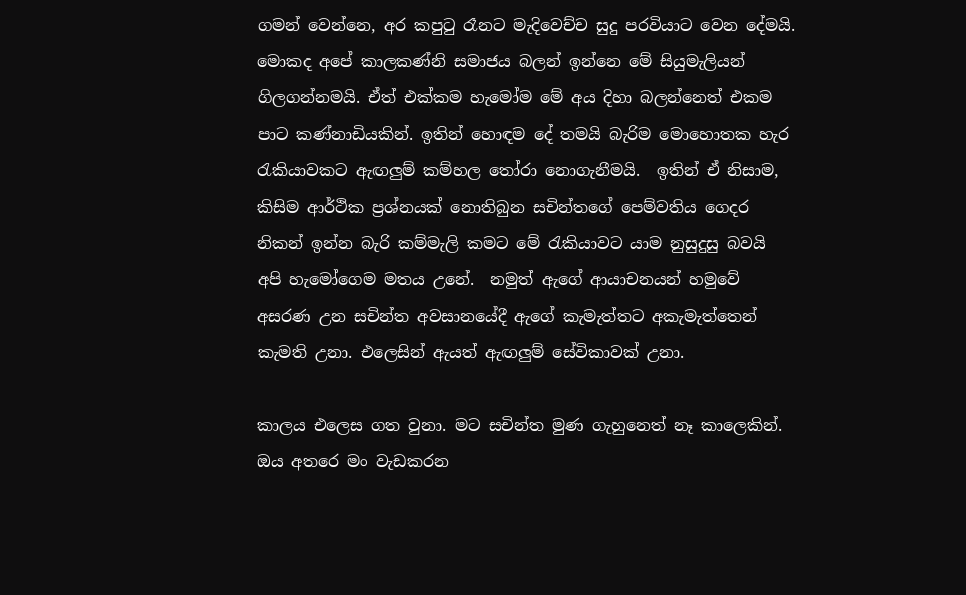ගමන් වෙන්නෙ, අර කපුටු රෑනට මැදිවෙච්ච සුදු පරවියාට වෙන දේමයි. මොකද අපේ කාලකණ්නි සමාජය බලන් ඉන්නෙ මේ සියුමැලියන් ගිලගන්නමයි. ඒත් එක්කම හැමෝම මේ අය දිහා බලන්නෙත් එකම පාට කණ්නාඩියකින්. ඉතින් හොඳම දේ තමයි බැරිම මොහොතක හැර රැකියාවකට ඇඟලුම් කම්හල තෝරා නොගැනීමයි.  ඉතින් ඒ නිසාම, කිසිම ආර්ථික ප්‍රශ්නයක් නොතිබුන සචින්තගේ පෙම්වතිය ගෙදර නිකන් ඉන්න බැරි කම්මැලි කමට මේ රැකියාවට යාම නුසුදුසු බවයි අපි හැමෝගෙම මතය උනේ.  නමුත් ඇගේ ආයාචනයන් හමුවේ අසරණ උන සචින්ත අවසානයේදී ඇගේ කැමැත්තට අකැමැත්තෙන් කැමති උනා. එලෙසින් ඇයත් ඇඟලුම් සේවිකාවක් උනා.

කාලය එලෙස ගත වුනා. මට සචින්ත මුණ ගැහුනෙත් නෑ කාලෙකින්. ඔය අතරෙ මං වැඩකරන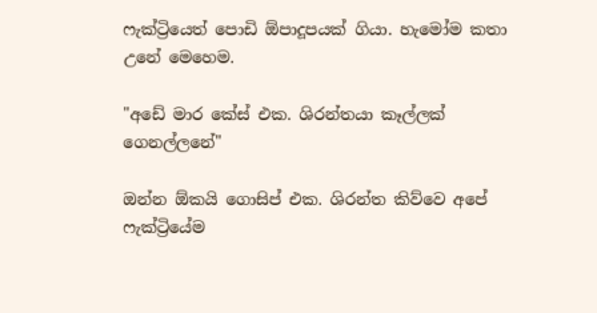ෆැක්ට්‍රියෙත් පොඩි ඕපාදූපයක් ගියා. හැමෝම කතා උනේ මෙහෙම.

"අඩේ මාර කේස් එක. ශිරන්තයා කෑල්ලක් ගෙනල්ලනේ"

ඔන්න ඕකයි ගොසිප් එක. ශිරන්ත කිව්වෙ අපේ ෆැක්ට්‍රියේම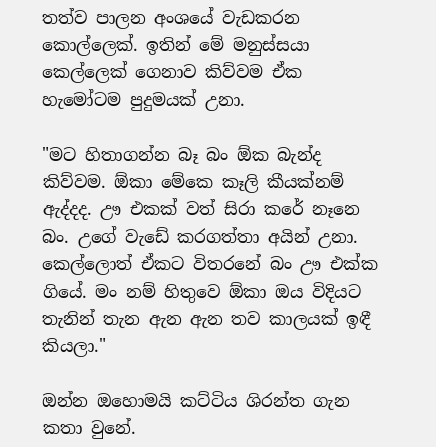තත්ව පාලන අංශයේ වැඩකරන කොල්ලෙක්. ඉතින් මේ මනුස්සයා කෙල්ලෙක් ගෙනාව කිව්වම ඒක හැමෝටම පුදුමයක් උනා.

"මට හිතාගන්න බෑ බං ඕක බැන්ද කිව්වම. ඕකා මේකෙ කෑලි කීයක්නම් ඇද්දද. ඌ එකක් වත් සිරා කරේ නෑනෙ බං. උගේ වැඩේ කරගත්තා අයින් උනා. කෙල්ලොත් ඒකට විතරනේ බං ඌ එක්ක ගියේ. මං නම් හිතුවෙ ඕකා ඔය විදියට තැනින් තැන ඇන ඇන තව කාලයක් ඉඳී කියලා."

ඔන්න ඔහොමයි කට්ටිය ශිරන්ත ගැන කතා වුනේ.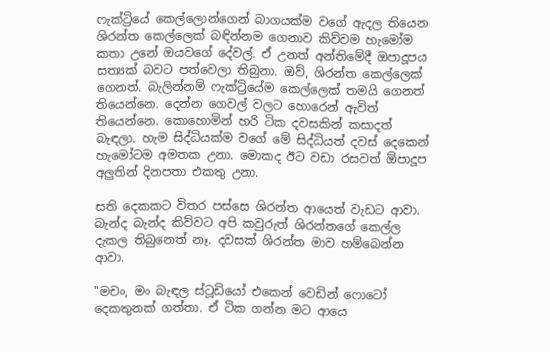ෆැක්ට්‍රියේ කෙල්ලොන්ගෙන් බාගයක්ම වගේ ඇදල තියෙන ශිරන්ත කෙල්ලෙක් බඳින්නම ගෙනාව කිව්වම හැමෝම කතා උනේ ඔයවගේ දේවල්. ඒ උනත් අන්තිමේදී ඔපාදූපය සත්‍යක් බවට පත්වෙලා තිබුනා. ඔව්, ශිරන්ත කෙල්ලෙක් ගෙනත්. බැලින්නම් ෆැක්ට්‍රියේම කෙල්ලෙක් තමයි ගෙනත් තියෙන්නෙ. දෙන්න ගෙවල් වලට හොරෙන් ඇවිත් තියෙන්නෙ. කොහොමින් හරි ටික දවසකින් කසාදත් බැඳලා. හැම සිද්ධියක්ම වගේ මේ සිද්ධියත් දවස් දෙකෙන් හැමෝටම අමතක උනා. මොකද ඊට වඩා රසවත් ඕපාදූප අලුතින් දිනපතා එකතු උනා.

සති දෙකකට විතර පස්සෙ ශිරන්ත ආයෙත් වැඩට ආවා. බැන්ද බැන්ද කිව්වට අපි කවුරුත් ශිරන්තගේ කෙල්ල දැකල තිබුනෙත් නෑ. දවසක් ශිරන්ත මාව හම්බෙන්න ආවා.

"මචං, මං බැඳල ස්ටූඩියෝ එකෙන් වෙඩින් ෆොටෝ දෙකතුනක් ගත්තා. ඒ ටික ගන්න මට ආයෙ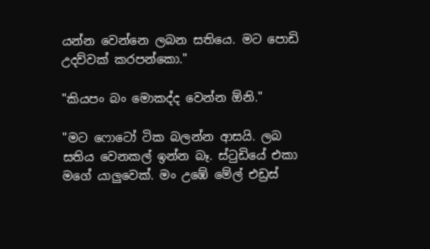යන්න වෙන්නෙ ලබන සතියෙ. මට පොඩි උදව්වක් කරපන්කො."

"කියපං බං මොකද්ද වෙන්න ඕනි."

"මට ෆොටෝ ටික බලන්න ආසයි. ලබ සතිය වෙනකල් ඉන්න බෑ. ස්ටුඩියේ එකා මගේ යාලුවෙක්. මං උඹේ මේල් එඩ්‍රස්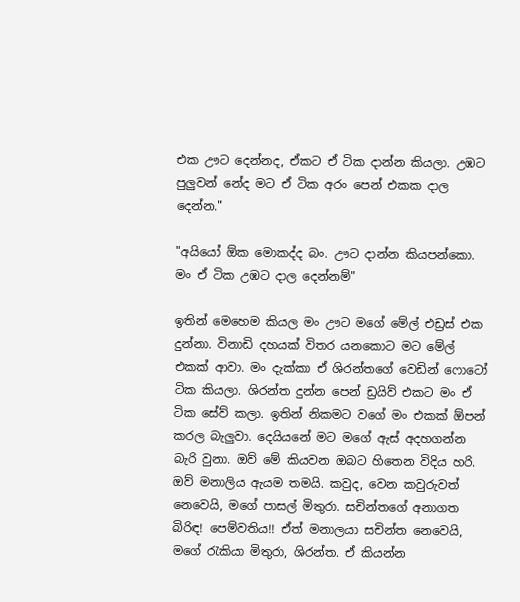එක ඌට දෙන්නද, ඒකට ඒ ටික දාන්න කියලා. උඹට පුලුවන් නේද මට ඒ ටික අරං පෙන් එකක දාල දෙන්න."

"අයියෝ ඕක මොකද්ද බං. ඌට දාන්න කියපන්කො. මං ඒ ටික උඹට දාල දෙන්නම්"

ඉතින් මෙහෙම කියල මං ඌට මගේ මේල් එඩ්‍රස් එක දුන්නා. විනාඩි දහයක් විතර යනකොට මට මේල් එකක් ආවා. මං දැක්කා ඒ ශිරන්තගේ වෙඩින් ෆොටෝ ටික කියලා. ශිරන්ත දුන්න පෙන් ඩ්‍රයිව් එකට මං ඒ ටික සේව් කලා. ඉතින් නිකමට වගේ මං එකක් ඕපන් කරල බැලුවා. දෙයියනේ මට මගේ ඇස් අදහගන්න බැරි වුනා. ඔව් මේ කියවන ඔබට හිතෙන විදිය හරි. ඔව් මනාලිය ඇයම තමයි. කවුද, වෙන කවුරුවත් නෙවෙයි, මගේ පාසල් මිතුරා. සචින්තගේ අනාගත බිරිඳ! පෙම්වතිය!! ඒත් මනාලයා සචින්ත නෙවෙයි, මගේ රැකියා මිතුරා, ශිරන්ත. ඒ කියන්න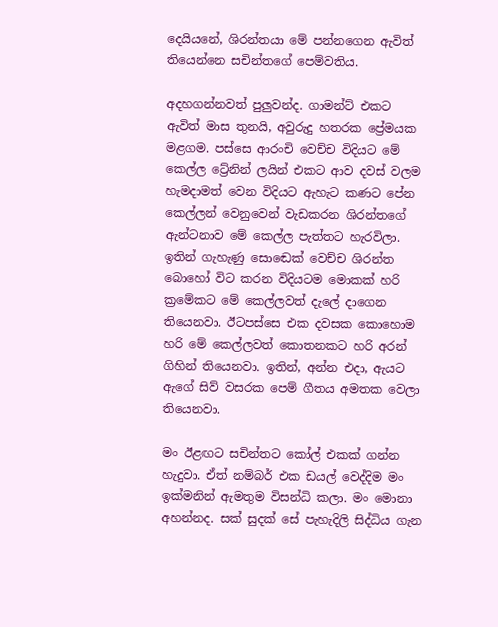දෙයියනේ, ශිරන්තයා මේ පන්නගෙන ඇවිත් තියෙන්නෙ සචින්තගේ පෙම්වතිය.

අදහගන්නවත් පුලුවන්ද. ගාමන්ට් එකට ඇවිත් මාස තුනයි, අවුරුදු හතරක ප්‍රේමයක මළගම. පස්සෙ ආරංචි වෙච්ච විදියට මේ කෙල්ල ට්‍රේනින් ලයින් එකට ආව දවස් වලම හැමදාමත් වෙන විදියට ඇහැට කණට පේන කෙල්ලන් වෙනුවෙන් වැඩකරන ශිරන්තගේ ඇන්ටනාව මේ කෙල්ල පැත්තට හැරවිලා. ඉතින් ගැහැණු සොඬෙක් වෙච්ච ශිරන්ත බොහෝ විට කරන විදියටම මොකක් හරි ක්‍රමේකට මේ කෙල්ලවත් දැලේ දාගෙන තියෙනවා. ඊටපස්සෙ එක දවසක කොහොම හරි මේ කෙල්ලවත් කොතනකට හරි අරන් ගිහින් තියෙනවා. ඉතින්, අන්න එදා, ඇයට ඇගේ සිව් වසරක පෙම් ගීතය අමතක වෙලා තියෙනවා.

මං ඊළඟට සචින්තට කෝල් එකක් ගන්න හැදුවා. ඒත් නම්බර් එක ඩයල් වෙද්දිම මං ඉක්මනින් ඇමතුම විසන්ධි කලා. මං මොනා අහන්නද. සක් සුදක් සේ පැහැදිලි සිද්ධිය ගැන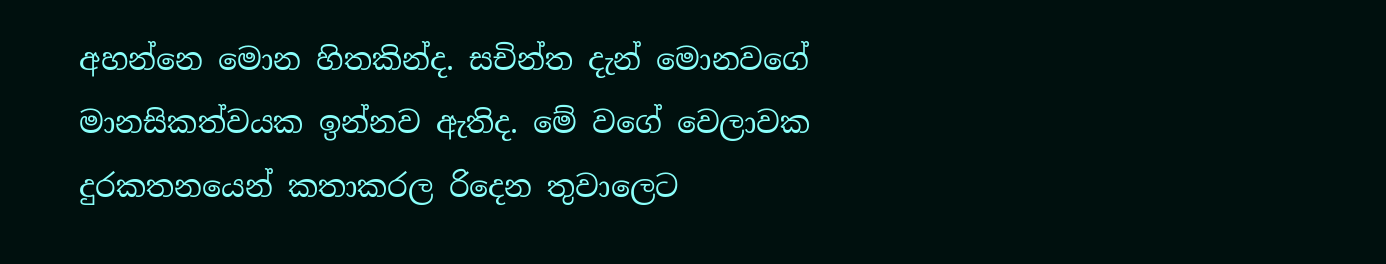අහන්නෙ මොන හිතකින්ද. සචින්ත දැන් මොනවගේ මානසිකත්වයක ඉන්නව ඇතිද. මේ වගේ වෙලාවක දුරකතනයෙන් කතාකරල රිදෙන තුවාලෙට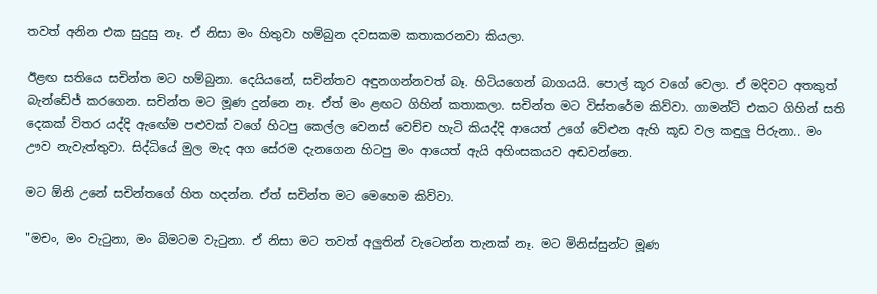තවත් අනින එක සුදුසු නෑ. ඒ නිසා මං හිතුවා හම්බුන දවසකම කතාකරනවා කියලා.

ඊළඟ සතියෙ සචින්ත මට හම්බුනා. දෙයියනේ, සචින්තව අඳුනගන්නවත් බෑ. හිටියගෙන් බාගයයි. පොල් කූර වගේ වෙලා. ඒ මදිවට අතකුත් බැන්ඩේජ් කරගෙන. සචින්ත මට මූණ දුන්නෙ නෑ. ඒත් මං ළඟට ගිහින් කතාකලා. සචින්ත මට විස්තරේම කිව්වා. ගාමන්ට් එකට ගිහින් සති දෙකක් විතර යද්දි ඇඟේම පළුවක් වගේ හිටපු කෙල්ල වෙනස් වෙච්ච හැටි කියද්දි ආයෙත් උගේ වේළුන ඇහි කූඩ වල කඳුලු පිරුනා.. මං ඌව නැවැත්තුවා. සිද්ධියේ මුල මැද අග සේරම දැනගෙන හිටපු මං ආයෙත් ඇයි අහිංසකයව අඬවන්නෙ.

මට ඕනි උනේ සචින්තගේ හිත හදන්න. ඒත් සචින්ත මට මෙහෙම කිව්වා.

"මචං, මං වැටුනා, මං බිමටම වැටුනා. ඒ නිසා මට තවත් අලුතින් වැටෙන්න තැනක් නෑ. මට මිනිස්සුන්ට මූණ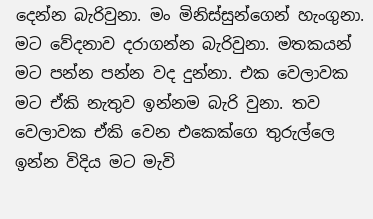දෙන්න බැරිවුනා. මං මිනිස්සුන්ගෙන් හැංගුනා. මට වේදනාව දරාගන්න බැරිවුනා. මතකයන් මට පන්න පන්න වද දුන්නා. එක වෙලාවක මට ඒකි නැතුව ඉන්නම බැරි වුනා. තව වෙලාවක ඒකි වෙන එකෙක්ගෙ තුරුල්ලෙ ඉන්න විදිය මට මැවි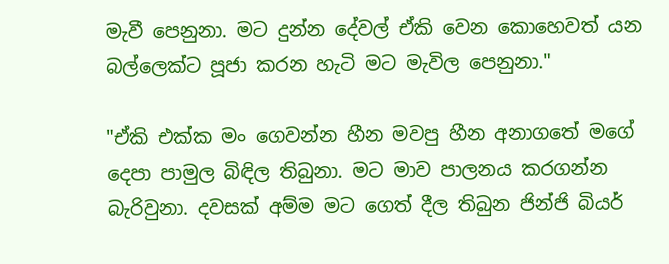මැවී පෙනුනා. මට දුන්න දේවල් ඒකි වෙන කොහෙවත් යන බල්ලෙක්ට පූජා කරන හැටි මට මැවිල පෙනුනා."

"ඒකි එක්ක මං ගෙවන්න හීන මවපු හීන අනාගතේ මගේ දෙපා පාමුල බිඳිල තිබුනා. මට මාව පාලනය කරගන්න බැරිවුනා. දවසක් අම්ම මට ගෙත් දීල තිබුන ජින්ජි බියර්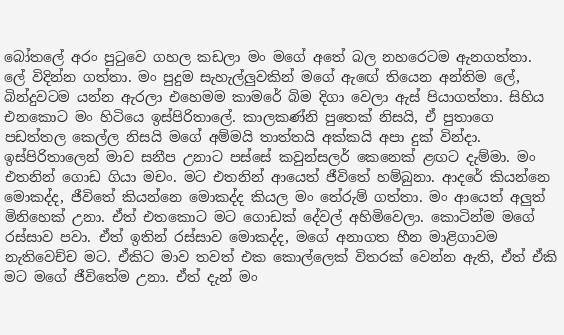බෝතලේ අරං පුටුවෙ ගහල කඩලා මං මගේ අතේ බල නහරෙටම ඇනගත්තා. ලේ විදින්න ගත්තා. මං පුදුම සැහැල්ලුවකින් මගේ ඇඟේ තියෙන අන්තිම ලේ, බින්දුවටම යන්න ඇරලා එහෙමම කාමරේ බිම දිගා වෙලා ඇස් පියාගත්තා. සිහිය එනකොට මං හිටියෙ ඉස්පිරිතාලේ. කාලකණ්නි පුතෙක් නිසයි, ඒ පුතාගෙ පඩත්තල කෙල්ල නිසයි මගේ අම්මයි තාත්තයි අක්කයි අපා දුක් වින්දා. ඉස්පිරිතාලෙන් මාව සනීප උනාට පස්සේ කවුන්සලර් කෙනෙක් ළඟට දැම්මා. මං එතනින් ගොඩ ගියා මචං. මට එතනින් ආයෙත් ජීවිතේ හම්බුනා. ආදරේ කියන්නෙ මොකද්ද, ජීවිතේ කියන්නෙ මොකද්ද කියල මං තේරුම් ගත්තා. මං ආයෙත් අලුත් මිනිහෙක් උනා. ඒත් එතකොට මට ගොඩක් දේවල් අහිමිවෙලා. කොටින්ම මගේ රස්සාව පවා. ඒත් ඉතින් රස්සාව මොකද්ද, මගේ අනාගත හීන මාළිගාවම නැතිවෙච්ච මට. ඒකිට මාව තවත් එක කොල්ලෙක් විතරක් වෙන්න ඇති, ඒත් ඒකි මට මගේ ජීවිතේම උනා. ඒත් දැන් මං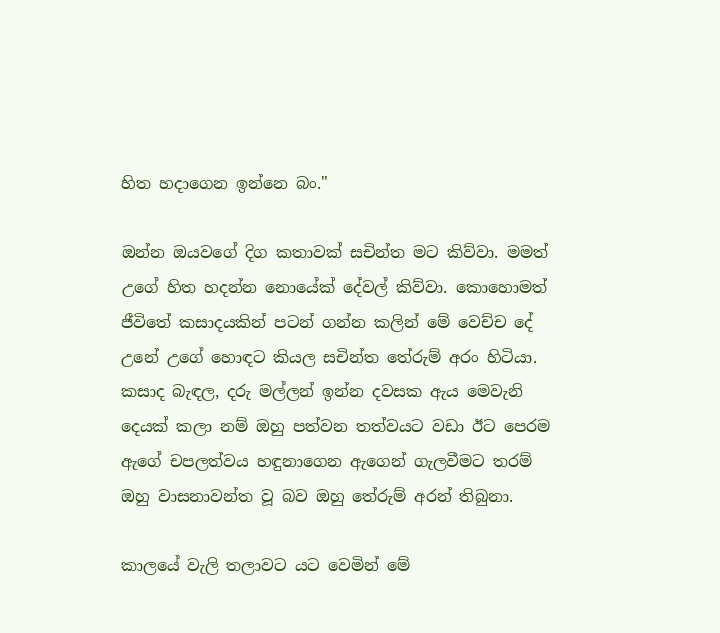හිත හදාගෙන ඉන්නෙ බං."

ඔන්න ඔයවගේ දිග කතාවක් සචින්ත මට කිව්වා. මමත් උගේ හිත හදන්න නොයේක් දේවල් කිව්වා. කොහොමත් ජීවිතේ කසාදයකින් පටන් ගන්න කලින් මේ වෙච්ච දේ උනේ උගේ හොඳට කියල සචින්ත තේරුම් අරං හිටියා. කසාද බැඳල, දරු මල්ලන් ඉන්න දවසක ඇය මෙවැනි දෙයක් කලා නම් ඔහු පත්වන තත්වයට වඩා ඊට පෙරම ඇගේ චපලත්වය හඳුනාගෙන ඇගෙන් ගැලවීමට තරම් ඔහු වාසනාවන්ත වූ බව ඔහු තේරුම් අරන් තිබුනා.

කාලයේ වැලි තලාවට යට වෙමින් මේ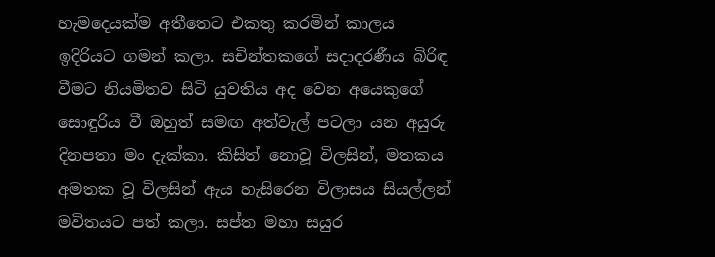හැමදෙයක්ම අතීතෙට එකතු කරමින් කාලය ඉදිරියට ගමන් කලා. සචින්තකගේ සදාදරණීය බිරිඳ වීමට නියමිතව සිටි යුවතිය අද වෙන අයෙකුගේ සොඳුරිය වී ඔහුත් සමඟ අත්වැල් පටලා යන අයුරු දිනපතා මං දැක්කා. කිසිත් නොවූ විලසින්, මතකය අමතක වූ විලසින් ඇය හැසිරෙන විලාසය සියල්ලන් මවිතයට පත් කලා. සප්ත මහා සයුර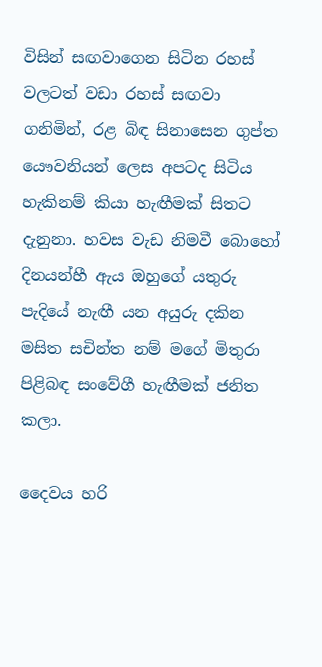විසින් සඟවාගෙන සිටින රහස් වලටත් වඩා රහස් සඟවා ගනිමින්, රළ බිඳ සිනාසෙන ගුප්ත යෞවනියන් ලෙස අපටද සිටිය හැකිනම් කියා හැඟීමක් සිතට දැනුනා. හවස වැඩ නිමවී බොහෝ දිනයන්හී ඇය ඔහුගේ යතුරු පැදියේ නැඟී යන අයුරු දකින මසිත සචින්ත නම් මගේ මිතුරා පිළිබඳ සංවේගී හැඟීමක් ජනිත කලා.

දෛවය හරි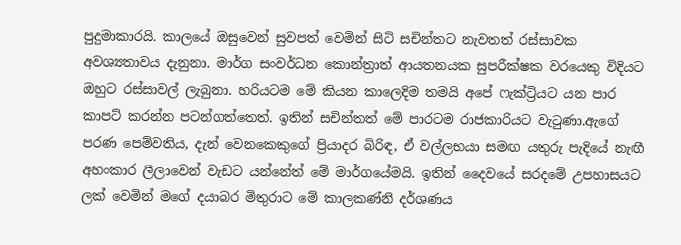පුදුමාකාරයි. කාලයේ ඔසුවෙන් සුවපත් වෙමින් සිටි සචින්තට නැවතත් රස්සාවක අවශ්‍යතාවය දැනුනා. මාර්ග සංවර්ධන කොන්ත්‍රාත් ආයතනයක සුපරීක්ෂක වරයෙකු විදියට ඔහුට රස්සාවල් ලැබුනා. හරියටම මේ කියන කාලෙදිම තමයි අපේ ෆැක්ට්‍රියට යන පාර කාපට් කරන්න පටන්ගත්තෙත්. ඉතින් සචින්තත් මේ පාරටම රාජකාරියට වැටුණා.ඇගේ පරණ පෙම්වතිය, දැන් වෙනකෙකුගේ ප්‍රියාදර බිරිඳ, ඒ වල්ලභයා සමඟ යතුරු පැදියේ නැඟී අහංකාර ලීලාවෙන් වැඩට යන්නේත් මේ මාර්ගයේමයි. ඉතින් දෛවයේ සරදමේ උපහාසයට ලක් වෙමින් මගේ දයාබර මිතුරාට මේ කාලකණ්නි දර්ශණය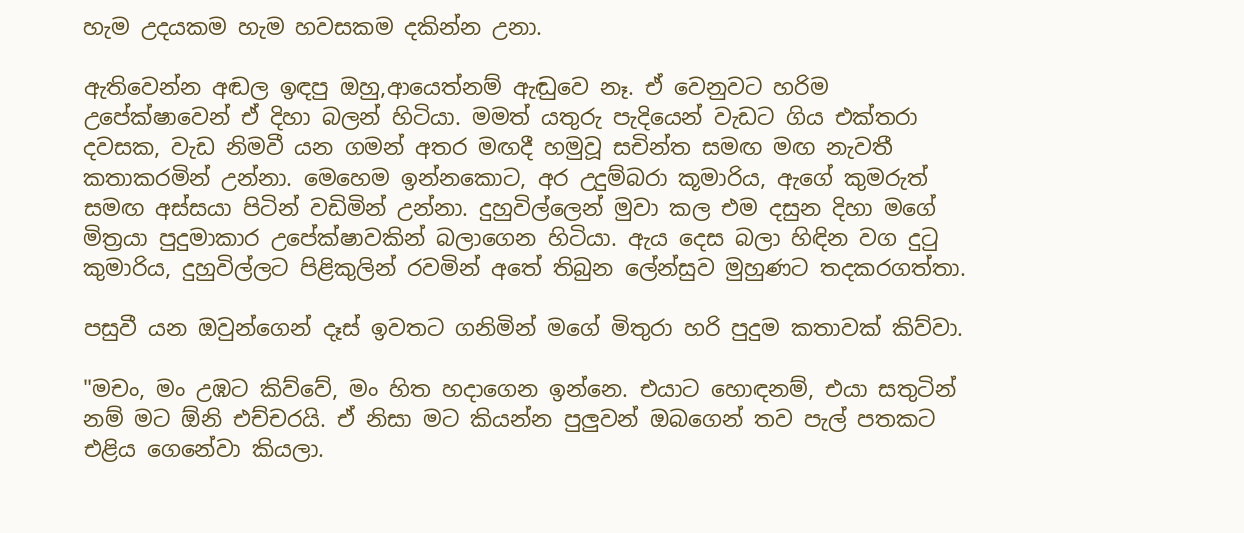හැම උදයකම හැම හවසකම දකින්න උනා.

ඇතිවෙන්න අඬල ඉඳපු ඔහු,ආයෙත්නම් ඇඬුවෙ නෑ. ඒ වෙනුවට හරිම උපේක්ෂාවෙන් ඒ දිහා බලන් හිටියා. මමත් යතුරු පැදියෙන් වැඩට ගිය එක්තරා දවසක, වැඩ නිමවී යන ගමන් අතර මඟදී හමුවූ සචින්ත සමඟ මඟ නැවතී කතාකරමින් උන්නා. මෙහෙම ඉන්නකොට, අර උදුම්බරා කූමාරිය, ඇගේ කුමරුත් සමඟ අස්සයා පිටින් වඩිමින් උන්නා. දුහුවිල්ලෙන් මුවා කල එම දසුන දිහා මගේ මිත්‍රයා පුදුමාකාර උපේක්ෂාවකින් බලාගෙන හිටියා. ඇය දෙස බලා හිඳින වග දුටු කුමාරිය, දුහුවිල්ලට පිළිකුලින් රවමින් අතේ තිබුන ලේන්සුව මුහුණට තදකරගත්තා.

පසුවී යන ඔවුන්ගෙන් දෑස් ඉවතට ගනිමින් මගේ මිතුරා හරි පුදුම කතාවක් කිව්වා.

"මචං, මං උඹට කිව්වේ, මං හිත හදාගෙන ඉන්නෙ. එයාට හොඳනම්, එයා සතුටින් නම් මට ඕනි එච්චරයි. ඒ නිසා මට කියන්න පුලුවන් ඔබගෙන් තව පැල් පතකට එළිය ගෙනේවා කියලා.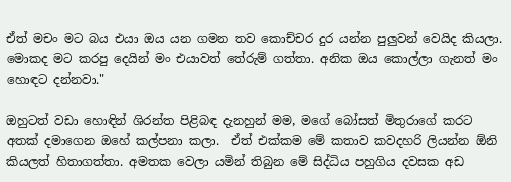ඒත් මචං මට බය එයා ඔය යන ගමන තව කොච්චර දුර යන්න පුලුවන් වෙයිද කියලා. මොකද මට කරපු දෙයින් මං එයාවත් තේරුම් ගත්තා. අනික ඔය කොල්ලා ගැනත් මං හොඳට දන්නවා."

ඔහුටත් වඩා හොඳින් ශිරන්ත පිළිබඳ දැනහුන් මම, මගේ බෝසත් මිතුරාගේ කරට අතක් දමාගෙන ඔහේ කල්පනා කලා.  ඒත් එක්කම මේ කතාව කවදහරි ලියන්න ඕනි කියලත් හිතාගත්තා. අමතක වෙලා යමින් තිබුන මේ සිද්ධිය පහුගිය දවසක අඩ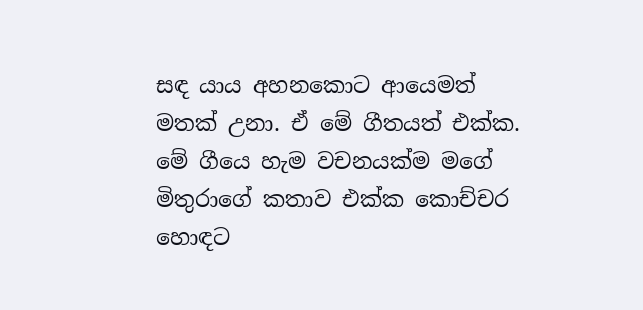සඳ යාය අහනකොට ආයෙමත් මතක් උනා. ඒ මේ ගීතයත් එක්ක. මේ ගීයෙ හැම වචනයක්ම මගේ මිතුරාගේ කතාව එක්ක කොච්චර හොඳට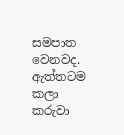සමපාත වෙනවද. ඇත්තටම කලා කරුවා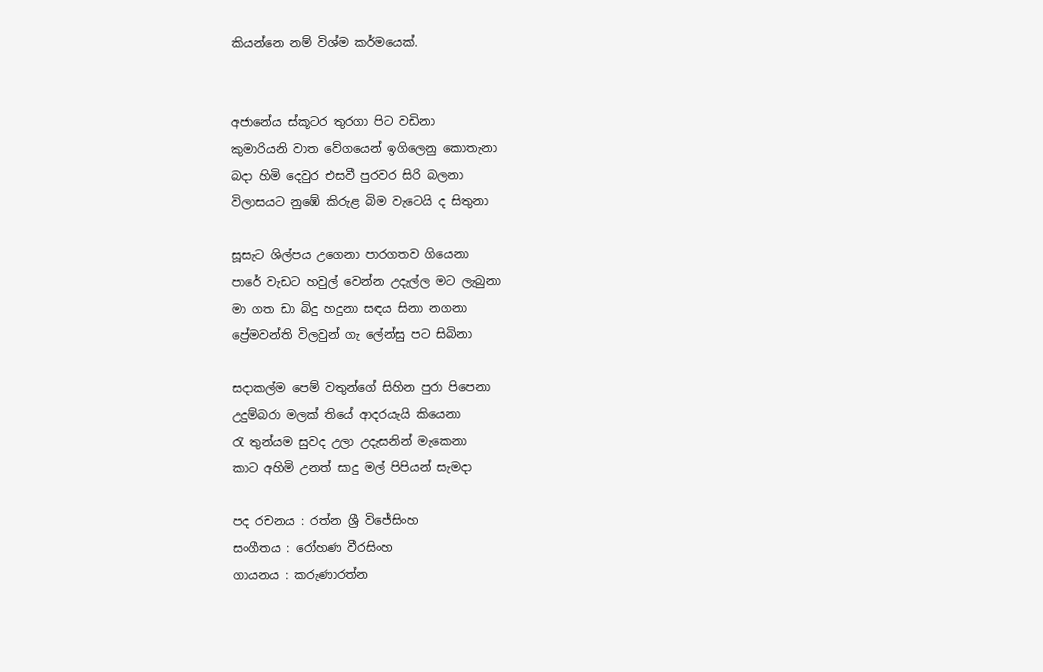කියන්නෙ නම් විශ්ම කර්මයෙක්.


අජානේය ස්කූටර තුරගා පිට වඩිනා
කුමාරියනි වාත වේගයෙන් ඉගිලෙනු කොතැනා
බදා හිමි දෙවුර එසවී පුරවර සිරි බලනා
විලාසයට නුඹේ කිරුළ බිම වැටෙයි ද සිතුනා

සූසැට ශිල්පය උගෙනා පාරගතව ගියෙනා
පාරේ වැඩට හවුල් වෙන්න උදැල්ල මට ලැබුනා
මා ගත ඩා බිදු හදුනා සඳය සිනා නගනා
ප්‍රේමවන්ති විලවුන් ගැ ලේන්සු පට සිබිනා

සදාකල්ම පෙම් වතුන්ගේ සිහින පුරා පිපෙනා
උදුම්බරා මලක් තියේ ආදරයැයි කියෙනා
රැ තුන්යම සුවද උලා උදැසනින් මැකෙනා
කාට අහිමි උනත් සාදු මල් පිපියන් සැමදා

පද රචනය : රත්න ශ්‍රී විජේසිංහ
සංගීතය : රෝහණ වීරසිංහ
ගායනය : කරුණාරත්න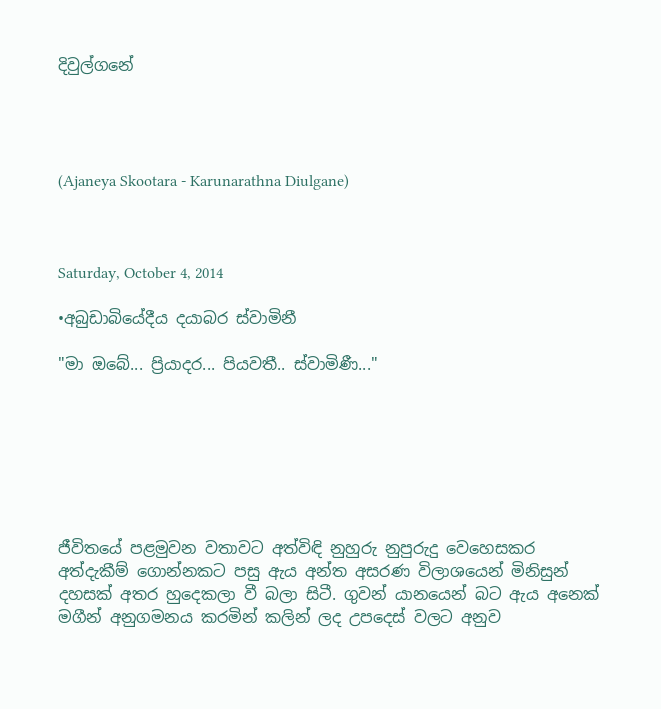දිවුල්ගනේ




(Ajaneya Skootara - Karunarathna Diulgane)



Saturday, October 4, 2014

•අබුඩාබියේදීය දයාබර ස්වාමිනී

"මා ඔබේ... ප්‍රියාදර... පියවතී.. ස්වාමිණී..."







ජීවිතයේ පළමුවන වතාවට අත්විඳි නුහුරු නුපුරුදු වෙහෙසකර අත්දැකීම් ගොන්නකට පසු ඇය අන්ත අසරණ විලාශයෙන් මිනිසුන් දහසක් අතර හුදෙකලා වී බලා සිටී. ගුවන් යානයෙන් බට ඇය අනෙක් මගීන් අනුගමනය කරමින් කලින් ලද උපදෙස් වලට අනුව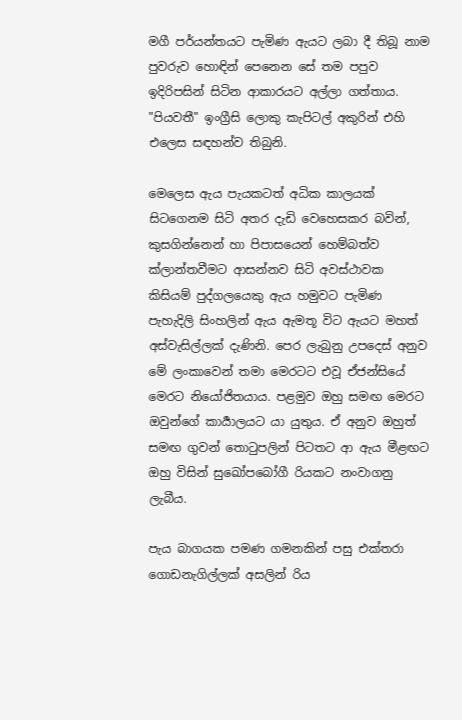මගී පර්යන්තයට පැමිණ ඇයට ලබා දී තිබූ නාම පුවරුව හොඳින් පෙනෙන සේ තම පපුව ඉදිරිපසින් සිටින ආකාරයට අල්ලා ගත්තාය. "පියවතී" ඉංග්‍රීසි ලොකු කැපිටල් අකුරින් එහි එලෙස සඳහන්ව තිබුනි.

මෙලෙස ඇය පැයකටත් අධික කාලයක් සිටගෙනම සිටි අතර දැඩි වෙහෙසකර බවින්, කුසගින්නෙන් හා පිපාසයෙන් හෙම්බත්ව ක්ලාන්තවීමට ආසන්නව සිටි අවස්ථාවක කිසියම් පුද්ගලයෙකු ඇය හමුවට පැමිණ පැහැදිලි සිංහලින් ඇය ඇමතූ විට ඇයට මහත් අස්වැසිල්ලක් දැණිනි. පෙර ලැබුනු උපදෙස් අනුව මේ ලංකාවෙන් තමා මෙරටට එවූ ඒජන්සියේ මෙරට නියෝජිතයාය. පළමුව ඔහු සමඟ මෙරට ඔවුන්ගේ කාර්‍යාලයට යා යුතුය. ඒ අනුව ඔහුත් සමඟ ගුවන් තොටුපලින් පිටතට ආ ඇය මීළඟට ඔහු විසින් සුඛෝපබෝගී රියකට නංවාගනු ලැබීය.

පැය බාගයක පමණ ගමනකින් පසු එක්තරා ගොඩනැගිල්ලක් අසලින් රිය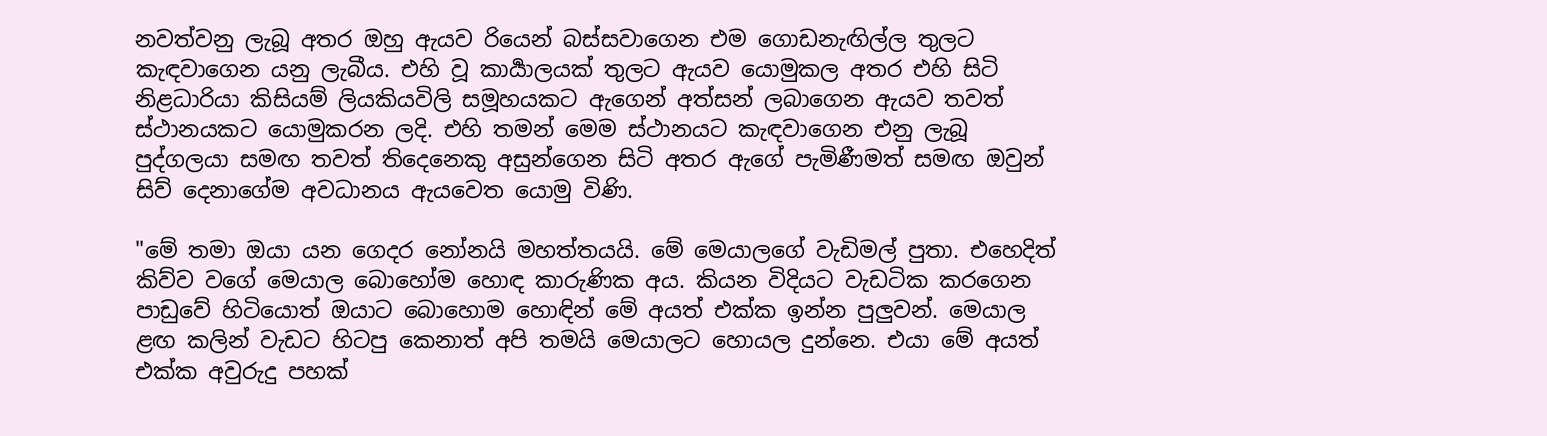නවත්වනු ලැබූ අතර ඔහු ඇයව රියෙන් බස්සවාගෙන එම ගොඩනැඟිල්ල තුලට කැඳවාගෙන යනු ලැබීය. එහි වූ කාර්‍යාලයක් තුලට ඇයව යොමුකල අතර එහි සිටි නිළධාරියා කිසියම් ලියකියවිලි සමූහයකට ඇගෙන් අත්සන් ලබාගෙන ඇයව තවත් ස්ථානයකට යොමුකරන ලදි. එහි තමන් මෙම ස්ථානයට කැඳවාගෙන එනු ලැබූ පුද්ගලයා සමඟ තවත් තිදෙනෙකු අසුන්ගෙන සිටි අතර ඇගේ පැමිණීමත් සමඟ ඔවුන් සිව් දෙනාගේම අවධානය ඇයවෙත යොමු විණි.

"මේ තමා ඔයා යන ගෙදර නෝනයි මහත්තයයි. මේ මෙයාලගේ වැඩිමල් පුතා. එහෙදිත් කිව්ව වගේ මෙයාල බොහෝම හොඳ කාරුණික අය. කියන විදියට වැඩටික කරගෙන පාඩුවේ හිටියොත් ඔයාට බොහොම හොඳින් මේ අයත් එක්ක ඉන්න පුලුවන්. මෙයාල ළඟ කලින් වැඩට හිටපු කෙනාත් අපි තමයි මෙයාලට හොයල දුන්නෙ. එයා මේ අයත් එක්ක අවුරුදු පහක්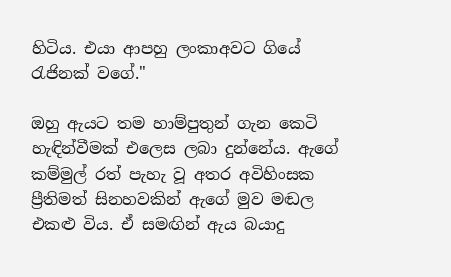හිටිය. එයා ආපහු ලංකාඅවට ගියේ රැජිනක් වගේ."

ඔහු ඇයට තම හාම්පුතුන් ගැන කෙටි හැඳින්වීමක් එලෙස ලබා දුන්නේය. ඇගේ කම්මුල් රත් පැහැ වූ අතර අවිහිංසක ප්‍රීතිමත් සිනහවකින් ඇගේ මුව මඬල එකළු විය. ඒ සමඟින් ඇය බයාදු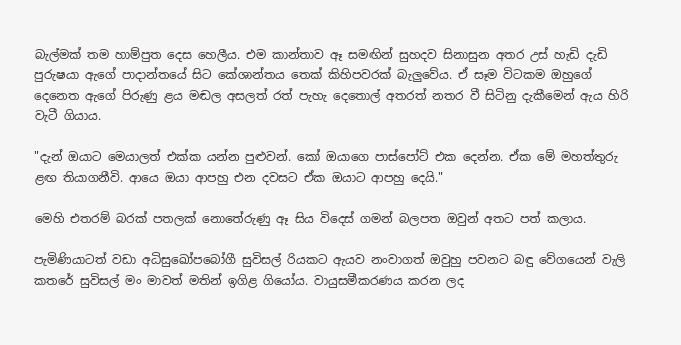බැල්මක් තම හාම්පුත දෙස හෙලීය. එම කාන්තාව ඈ සමඟින් සුහදව සිනාසුන අතර උස් හැඩි දැඩි පුරුෂයා ඇගේ පාදාන්තයේ සිට කේශාන්තය තෙක් කිහිපවරක් බැලුවේය. ඒ සෑම විටකම ඔහුගේ දෙනෙත ඇගේ පිරුණු ළය මඬල අසලත් රත් පැහැ දෙතොල් අතරත් නතර වී සිටිනු දැකීමෙන් ඇය හිරි වැටී ගියාය.

"දැන් ඔයාට මෙයාලත් එක්ක යන්න පුළුවන්. කෝ ඔයාගෙ පාස්පෝට් එක දෙන්න. ඒක මේ මහත්තුරු ළඟ තියාගනීවි. ආයෙ ඔයා ආපහු එන දවසට ඒක ඔයාට ආපහු දෙයි."

මෙහි එතරම් බරක් පතලක් නොතේරුණු ඈ සිය විදෙස් ගමන් බලපත ඔවුන් අතට පත් කලාය.

පැමිණියාටත් වඩා අධිසුඛෝපබෝගී සුවිසල් රියකට ඇයව නංවාගත් ඔවුහු පවනට බඳු වේගයෙන් වැලි කතරේ සුවිසල් මං මාවත් මතින් ඉගිළ ගියෝය. වායුසමීකරණය කරන ලද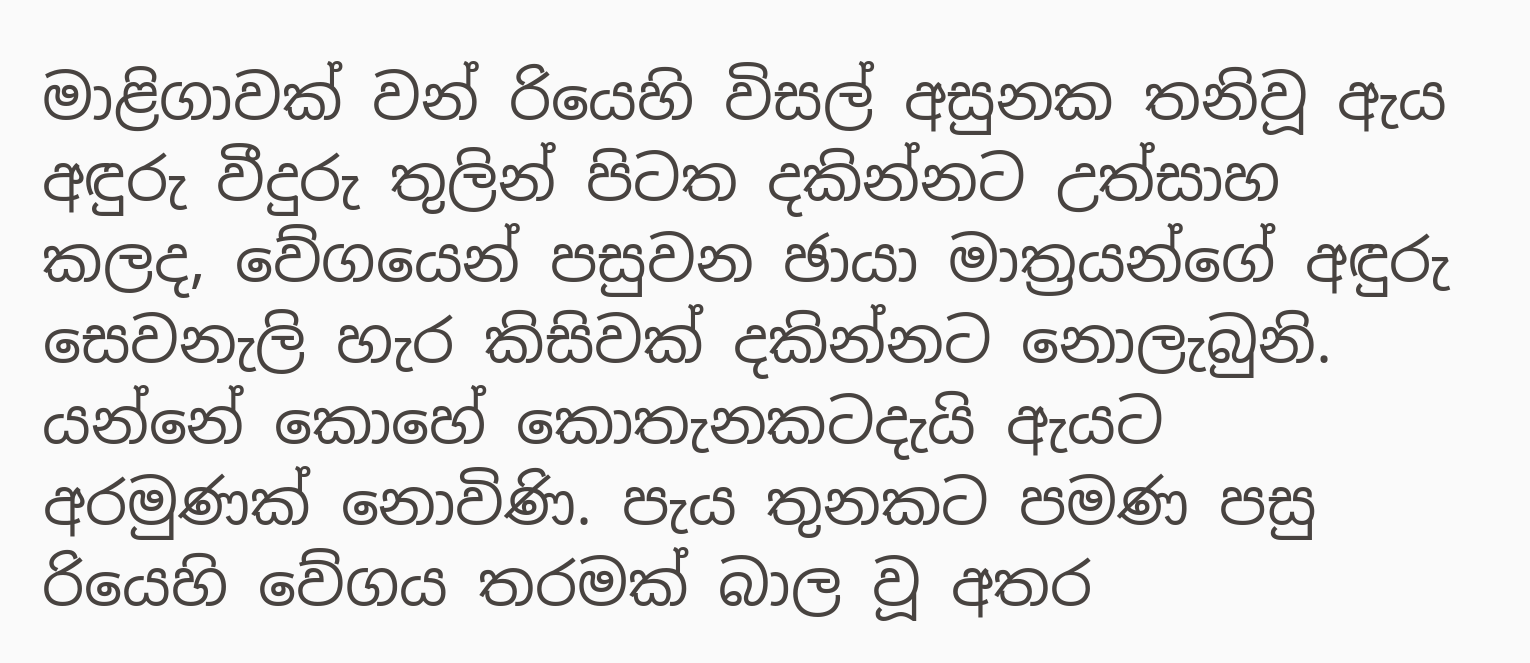මාළිගාවක් වන් රියෙහි විසල් අසුනක තනිවූ ඇය අඳුරු වීදුරු තුලින් පිටත දකින්නට උත්සාහ කලද, වේගයෙන් පසුවන ඡායා මාත්‍රයන්ගේ අඳුරු සෙවනැලි හැර කිසිවක් දකින්නට නොලැබුනි. යන්නේ කොහේ කොතැනකටදැයි ඇයට අරමුණක් නොවිණි. පැය තුනකට පමණ පසු රියෙහි වේගය තරමක් බාල වූ අතර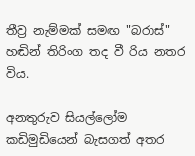තීව්‍ර නැම්මක් සමඟ "බරාස්" හඬින් තිරිංග තද වී රිය නතර විය.

අනතුරුව සියල්ලෝම කඩිමුඩියෙන් බැසගත් අතර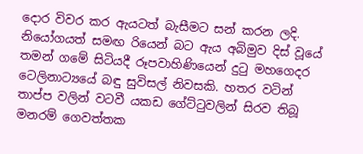දොර විවර කර ඇයටත් බැසීමට සන් කරන ලදි. නියෝගයත් සමඟ රියෙන් බට ඇය අබිමුව දිස් වූයේ තමන් ගමේ සිටියදී රූපවාහිණියෙන් දුටු මහගෙදර ටෙලිනාට්‍යයේ බඳු සුවිසල් නිවසකි. හතර වටින් තාප්ප වලින් වටවී යකඩ ගේට්ටුවලින් සිරව තිබූ මනරම් ගෙවත්තක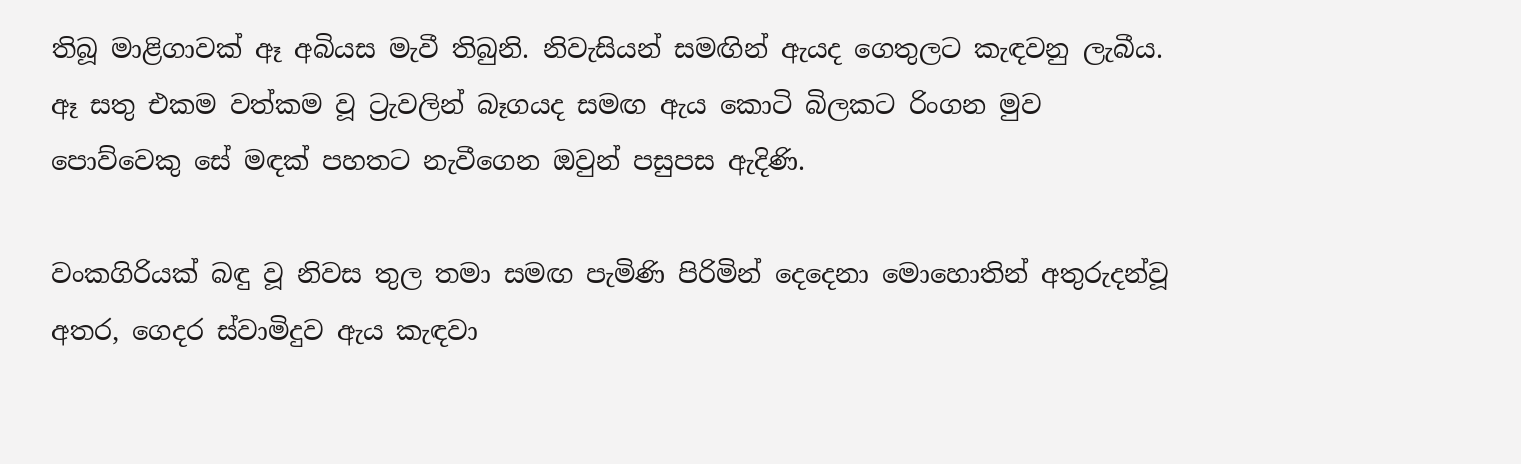තිබූ මාළිගාවක් ඈ අබියස මැවී තිබුනි. නිවැසියන් සමඟින් ඇයද ගෙතුලට කැඳවනු ලැබීය. ඈ සතු එකම වත්කම වූ ට්‍රැවලින් බෑගයද සමඟ ඇය කොටි බිලකට රිංගන මුව පොව්වෙකු සේ මඳක් පහතට නැවීගෙන ඔවුන් පසුපස ඇදිණි.

වංකගිරියක් බඳු වූ නිවස තුල තමා සමඟ පැමිණි පිරිමින් දෙදෙනා මොහොතින් අතුරුදන්වූ අතර, ගෙදර ස්වාමිදුව ඇය කැඳවා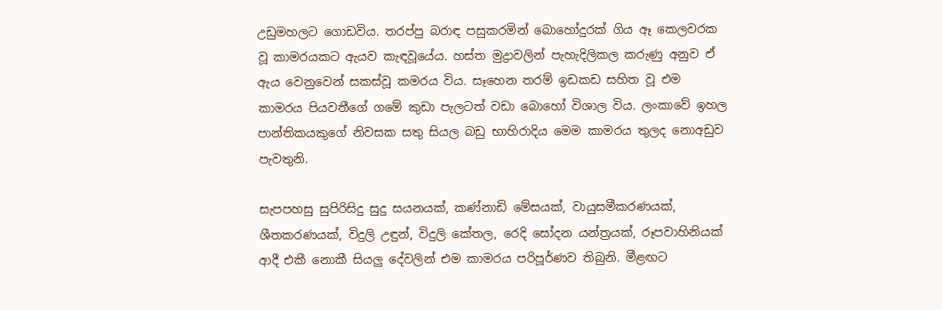උඩුමහලට ගොඩවිය. තරප්පු බරාඳ පසුකරමින් බොහෝදුරක් ගිය ඈ කෙලවරක වූ කාමරයකට ඇයව කැඳවූයේය. හස්ත මුද්‍රාවලින් පැහැදිලිකල කරුණු අනුව ඒ ඇය වෙනුවෙන් සකස්වූ කමරය විය. සෑහෙන තරම් ඉඩකඩ සහිත වූ එම කාමරය පියවතීගේ ගමේ කුඩා පැලටත් වඩා බොහෝ විශාල විය. ලංකාවේ ඉහල පාන්තිකයකුගේ නිවසක සතු සියල බඩු භාහිරාදිය මෙම කාමරය තුලද නොඅඩුව පැවතුනි.

සැපපහසු සුපිරිසිදු සුදු සයනයක්, කණ්නාඩි මේසයක්, වායුසමීකරණයක්, ශීතකරණයක්, විදුලි උඳුන්, විදුලි කේතල, රෙදි සෝදන යන්ත්‍රයක්, රූපවාහිනියක් ආදී එකී නොකී සියලු දේවලින් එම කාමරය පරිපූර්ණව තිබුනි. මීළඟට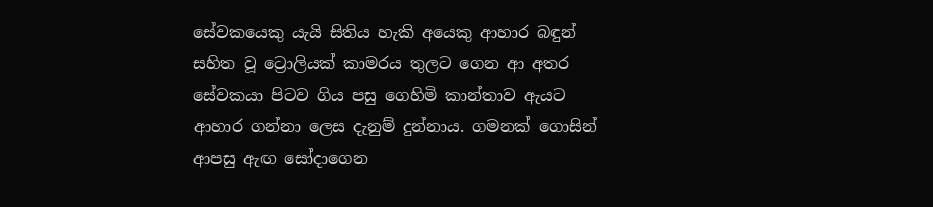සේවකයෙකු යැයි සිතිය හැකි අයෙකු ආහාර බඳුන් සහිත වූ ට්‍රොලියක් කාමරය තුලට ගෙන ආ අතර සේවකයා පිටව ගිය පසු ගෙහිමි කාන්තාව ඇයට ආහාර ගන්නා ලෙස දැනුම් දුන්නාය. ගමනක් ගොසින් ආපසු ඇඟ සෝදාගෙන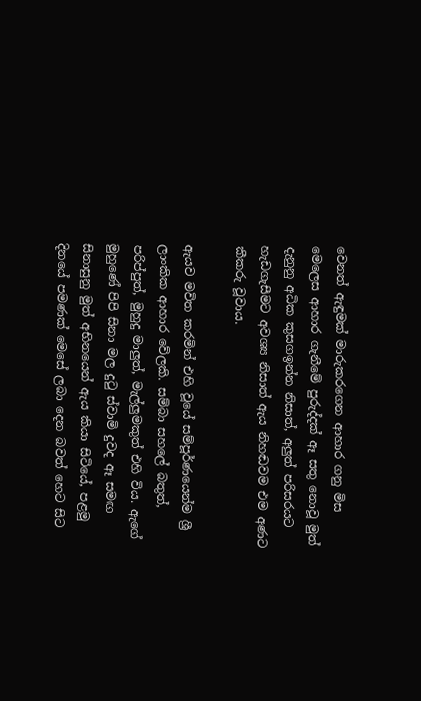වෙනත් ඇඳුමක් මාරුකරගෙන ආහාර ගනු මිස මෙලෙස ආහාර ගැනීමේ පුරුද්දක් ඈ සතු නොවූ මුත් දැනුනු අධික කුසගඉන්න නිසාත්, අලුත් පරිසරයට හැඩගැසීමට අවශ්‍ය නිසාත් ඇය නිහඬවම එම අණට කීකරු වූවාය.

ඇයව මවිත කරමින් එහි වූයේ සම්පූර්ණයෙන්ම ශ්‍රී ලාංකික ආහාර වේලකි. සම්බා සහලේ බතුත්, පරිප්පුත්, මුහුදු මාලුත්, මැල්ලුමකුත් එහි විය. ඇගේ මුහුණේ පිපි සිනා මල දුටු ස්වාමි දුවද ඈ සමඟ සිනාසුනු මුත් අභිනයෙන් ඇය කියා සිටියේ, පළමු දිනයේ පමණක් මෙසේ ලබා දෙන බවත් හෙට සිට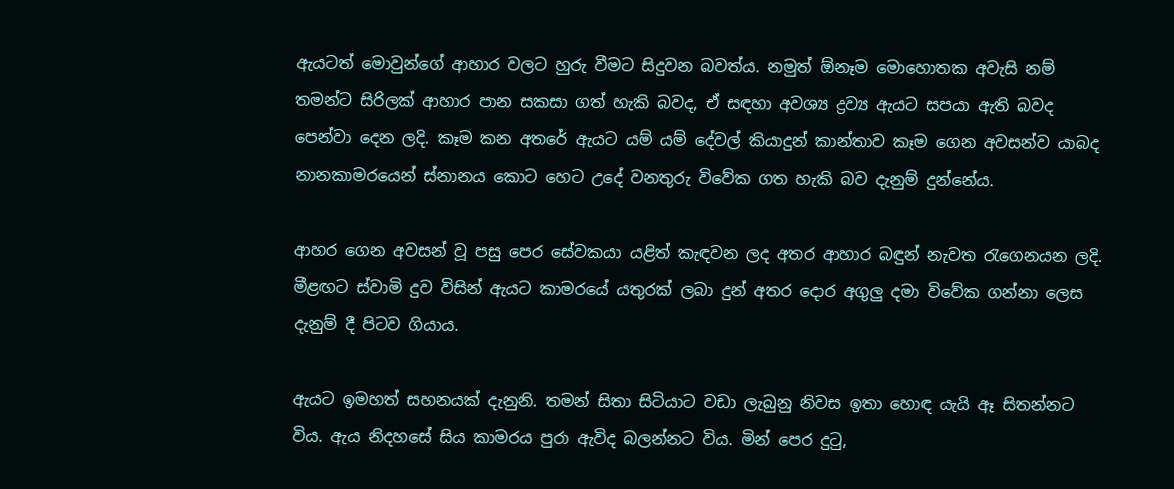ඇයටත් මොවුන්ගේ ආහාර වලට හුරු වීමට සිදුවන බවත්ය. නමුත් ඕනෑම මොහොතක අවැසි නම් තමන්ට සිරිලක් ආහාර පාන සකසා ගත් හැකි බවද, ඒ සඳහා අවශ්‍ය ද්‍රව්‍ය ඇයට සපයා ඇති බවද පෙන්වා දෙන ලදි. කෑම කන අතරේ ඇයට යම් යම් දේවල් කියාදුන් කාන්තාව කෑම ගෙන අවසන්ව යාබද නානකාමරයෙන් ස්නානය කොට හෙට උදේ වනතුරු විවේක ගත හැකි බව දැනුම් දුන්නේය.

ආහර ගෙන අවසන් වූ පසු පෙර සේවකයා යළිත් කැඳවන ලද අතර ආහාර බඳුන් නැවත රැගෙනයන ලදි. මීළඟට ස්වාමි දුව විසින් ඇයට කාමරයේ යතුරක් ලබා දුන් අතර දොර අගුලු දමා විවේක ගන්නා ලෙස දැනුම් දී පිටව ගියාය.

ඇයට ඉමහත් සහනයක් දැනුනි. තමන් සිතා සිටියාට වඩා ලැබුනු නිවස ඉතා හොඳ යැයි ඈ සිතන්නට විය. ඇය නිදහසේ සිය කාමරය පුරා ඇවිද බලන්නට විය. මින් පෙර දුටු,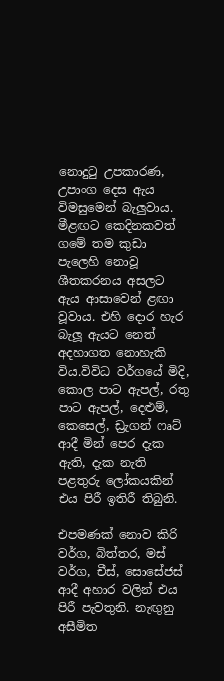නොදුටු උපකාරණ, උපාංග දෙස ඇය විමසුමෙන් බැලුවාය. මීළඟට කෙදිනකවත් ගමේ තම කුඩා පැලෙහි නොවූ ශීතකරනය අසලට ඇය ආසාවෙන් ළඟා වූවාය. එහි දොර හැර බැලූ ඇයට නෙත් අදහාගත නොහැකි විය.විවිධ වර්ගයේ මිදි, කොල පාට ඇපල්, රතු පාට ඇපල්, දෙළුම්, කෙසෙල්, ඩ්‍රැගන් ෆෘට් ආදී මින් පෙර දැක ඇති, දැක නැති පළතුරු ලෝකයකින් එය පිරී ඉතිරී තිබුනි.

එපමණක් නොව කිරි වර්ග, බිත්තර, මස් වර්ග, චීස්, සොසේජස් ආදී අහාර වලින් එය පිරී පැවතුනි. නැඟුනු අසීමිත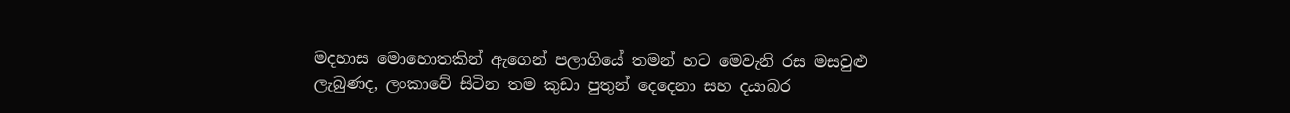මදහාස මොහොතකින් ඇගෙන් පලාගියේ තමන් හට මෙවැනි රස මසවුළු ලැබුණද, ලංකාවේ සිටින තම කුඩා පුතුන් දෙදෙනා සහ දයාබර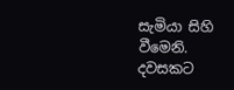සැමියා සිහි වීමෙනි. දවසකට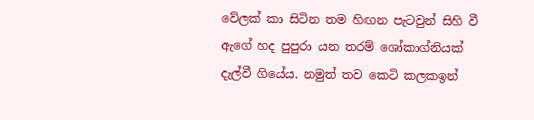වේලක් කා සිටින තම හිඟන පැටවුන් සිහි වී ඇගේ හද පුපුරා යන තරම් ශෝකාග්නියක් දැල්වී ගියේය. නමුත් තව කෙටි කලකඉන්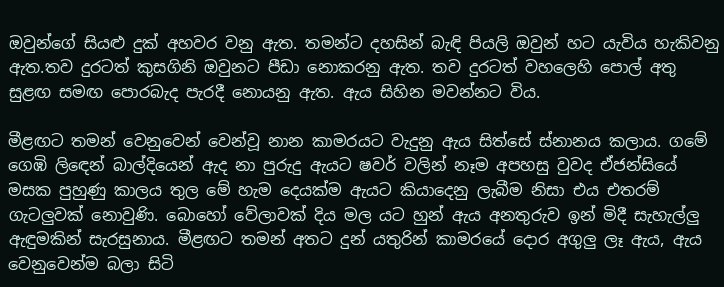ඔවුන්ගේ සියළු දුක් අහවර වනු ඇත. තමන්ට දහසින් බැඳි පියලි ඔවුන් හට යැවිය හැකිවනු ඇත.තව දුරටත් කුසගිනි ඔවුනට පීඩා නොකරනු ඇත. තව දුරටත් වහලෙහි පොල් අතු සුළඟ සමඟ පොරබැද පැරදී නොයනු ඇත. ඇය සිහින මවන්නට විය.

මීළඟට තමන් වෙනුවෙන් වෙන්වූ නාන කාමරයට වැදුනු ඇය සිත්සේ ස්නානය කලාය. ගමේ ගෙඹි ලිඳෙන් බාල්දියෙන් ඇද නා පුරුදු ඇයට ෂවර් වලින් නෑම අපහසු වුවද ඒජන්සියේ මසක පුහුණු කාලය තුල මේ හැම දෙයක්ම ඇයට කියාදෙනු ලැබීම නිසා එය එතරම් ගැටලුවක් නොවුණි. බොහෝ වේලාවක් දිය මල යට හුන් ඇය අනතුරුව ඉන් මිදී සැහැල්ලු ඇඳුමකින් සැරසුනාය. මීළඟට තමන් අතට දුන් යතුරින් කාමරයේ දොර අගුලු ලෑ ඇ‍ය, ඇය වෙනුවෙන්ම බලා සිටි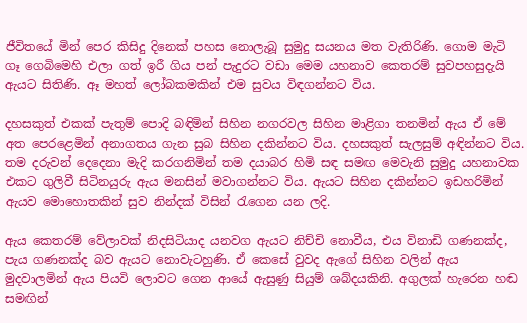ජීවිතයේ මින් පෙර කිසිදු දිනෙක් පහස නොලැබූ සුමුදු සයනය මත වැතිරිණි. ගොම මැටි ගෑ ගෙබිමෙහි එලා ගත් ඉරී ගිය පන් පැදුරට වඩා මෙම යහනාව කෙතරම් සුවපහසුදැයි ඇයට සිතිණි. ඈ මහත් ලෝබකමකින් එම සුවය විඳගන්නට විය.

දහසකුත් එකක් පැතුම් පොදි බඳිමින් සිහින නගරවල සිහින මාළිගා තනමින් ඇය ඒ මේ අත පෙරළෙමින් අනාගතය ගැන සුබ සිහින දකින්නට විය. දහසකුත් සැලසුම් අඳින්නට විය. තම දරුවන් දෙදෙනා මැදි කරගනිමින් තම දයාබර හිමි සඳ සමඟ මෙවැනි සුමුදු යහනාවක එකට ගුලිවී සිටිනයුරු ඇය මනසින් මවාගන්නට විය. ඇයට සිහින දකින්නට ඉඩහරිමින් ඇයව මොහොතකින් සුව නින්දක් විසින් රැගෙන යන ලදි.

ඇය කෙතරම් වේලාවක් නිදසිටියාද යනවග ඇයට නිච්චි නොවීය, එය විනාඩි ගණනක්ද, පැය ගණනක්ද බව ඇයට නොවැටහුණි. ඒ කෙසේ වුවද ඇගේ සිහින වලින් ඇය මුදවාලමින් ඇය පියවි ලොවට ගෙන ආයේ ඇසුණු සියුම් ශබ්දයකිනි. අගුලක් හැරෙන හඬ සමඟින්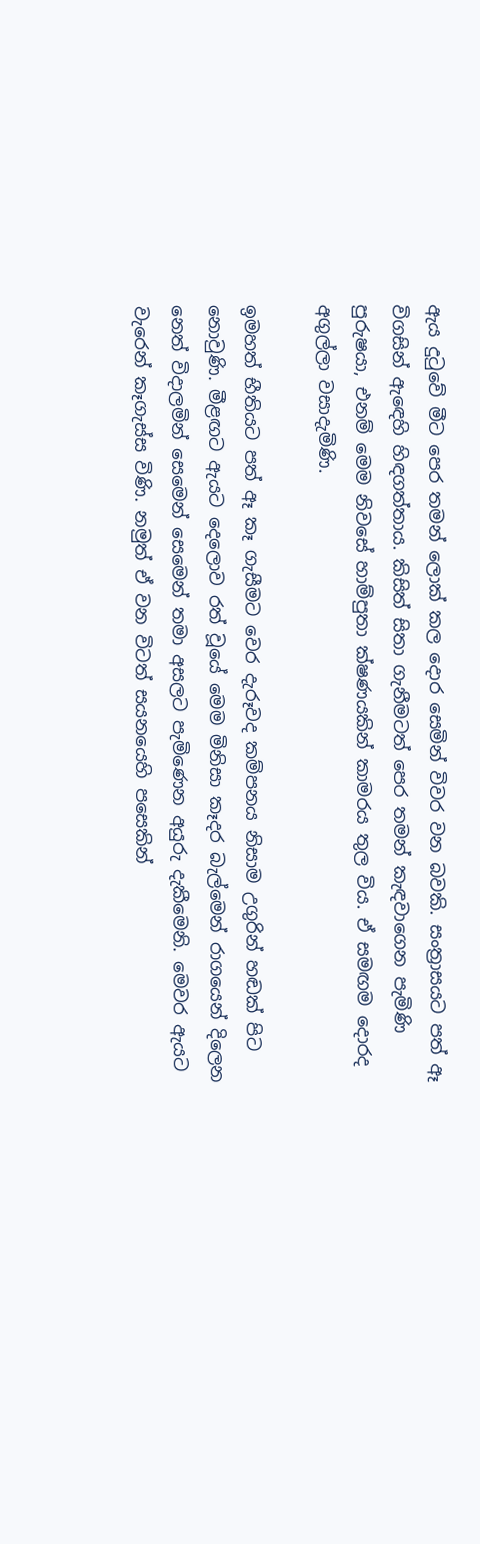ඇය දුටුවේ මීට පෙර තමන් ලොක් කල දොර සෙමින් විවර වන බවකි. සංත්‍රාසයට පත් ඈ විගසින් ඇඳෙහි හිඳගත්තාය. කිසිත් සිතා ගැනීමටත් පෙර තමන් කැඳවාගෙන පැමිණි පුරුෂයා, එනම් මෙම නිවසේ හාම්පුතා ක්ෂණයකින් කාමරය තුල විය. ඒ සමඟම දොරද අගුල්ලා වසාදැමිණි.

ඉමහත් භීතියට පත් ඈ කෑ ගැසීමට වෙර දැරූවද කම්පනය නිසාම උගුරින් හඬක් පිට නොවුණි. මීළඟට ඇයට දෙලොව රත් වූයේ මෙම මිනිසා කෑදර බැල්මෙන් රාගයෙන් දිලෙන නෙත් විදාලමින් සෙමෙන් සෙමෙන් තමා අසලට පැමිණෙන අයුරු දැකීමෙනි. මෙවර ඇයට වැරෙන් කෑගැස්ස විණි. නමුත් ඒ වන විටත් සයනයෙහි පසෙකින්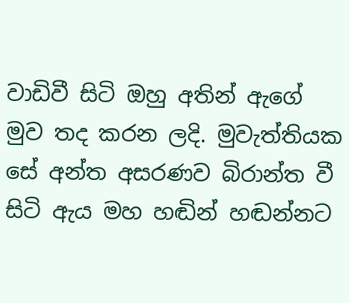වාඩිවී සිටි ඔහු අතින් ඇගේ මුව තද කරන ලදි. මුවැත්තියක සේ අන්ත අසරණව බිරාන්ත වී සිටි ඇය මහ හඬින් හඬන්නට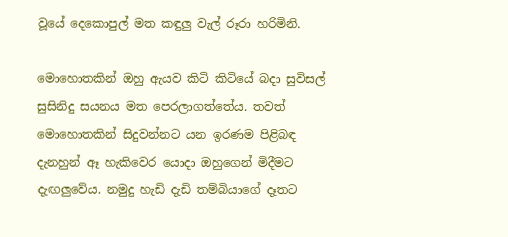වූයේ දෙකොපුල් මත කඳුලු වැල් රූරා හරිමිනි.

මොහොතකින් ඔහු ඇයව කිටි කිටියේ බදා සුවිසල් සුසිනිදු සයනය මත පෙරලාගත්තේය. තවත් මොහොතකින් සිදුවන්නට යන ඉරණම පිළිබඳ දැනහුන් ඈ හැකිවෙර යොදා ඔහුගෙන් මිදීමට දැඟලුවේය. නමුදු හැඩි දැඩි තම්බියාගේ දෑතට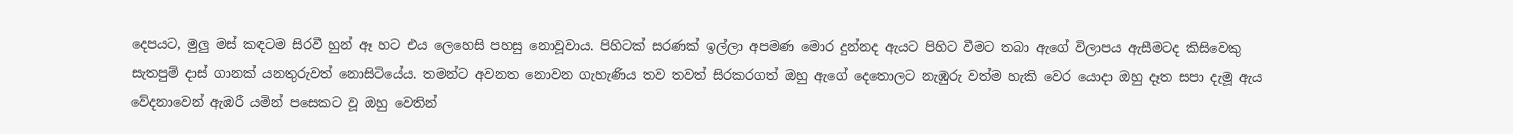දෙපයට, මුලු මස් කඳටම සිරවී හුන් ඈ හට එය ලෙහෙසි පහසු නොවූවාය. පිහිටක් සරණක් ඉල්ලා අපමණ මොර දුන්නද ඇයට පිහිට වීමට තබා ඇගේ විලාපය ඇසීමටද කිසිවෙකු සැතපුම් දාස් ගානක් යනතුරුවත් නොසිටියේය. තමන්ට අවනත නොවන ගැහැණිය තව තවත් සිරකරගත් ඔහු ඇගේ දෙතොලට නැඹුරු වත්ම හැකි වෙර යොදා ඔහු දෑත සපා දැමූ ඇය වේදනාවෙන් ඇඹරී යමින් පසෙකට වූ ඔහු වෙතින්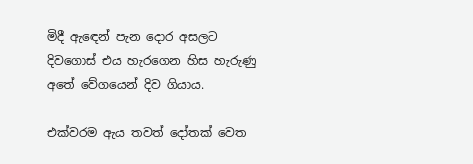මිදී ඇඳෙන් පැන දොර අසලට දිවගොස් එය හැරගෙන හිස හැරුණු අතේ වේගයෙන් දිව ගියාය.

එක්වරම ඇය තවත් දෝතක් වෙත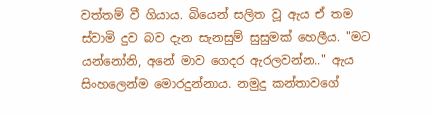වත්තම් වී ගියාය. බියෙන් සලිත වූ ඇය ඒ තම ස්වාමි දුව බව දැන සැනසුම් සුසුමක් හෙලීය. "මට යන්නෝනි, අනේ මාව ගෙදර ඇරලවන්න.." ඇය සිංහලෙන්ම මොරදුන්නාය. නමුදු කන්තාවගේ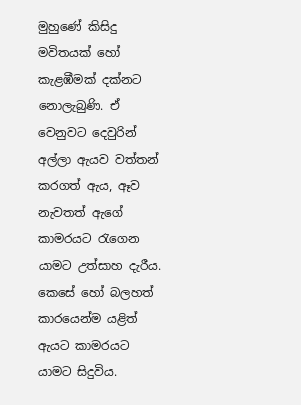මුහුණේ කිසිදු මවිතයක් හෝ කැළඹීමක් දක්නට නොලැබුණි. ඒ වෙනුවට දෙවුරින් අල්ලා ඇයව වත්තන් කරගත් ඇය, ඈව නැවතත් ඇගේ කාමරයට රැගෙන යාමට උත්සාහ දැරීය. කෙසේ හෝ බලහත් කාරයෙන්ම යළිත් ඇයට කාමරයට යාමට සිදුවිය.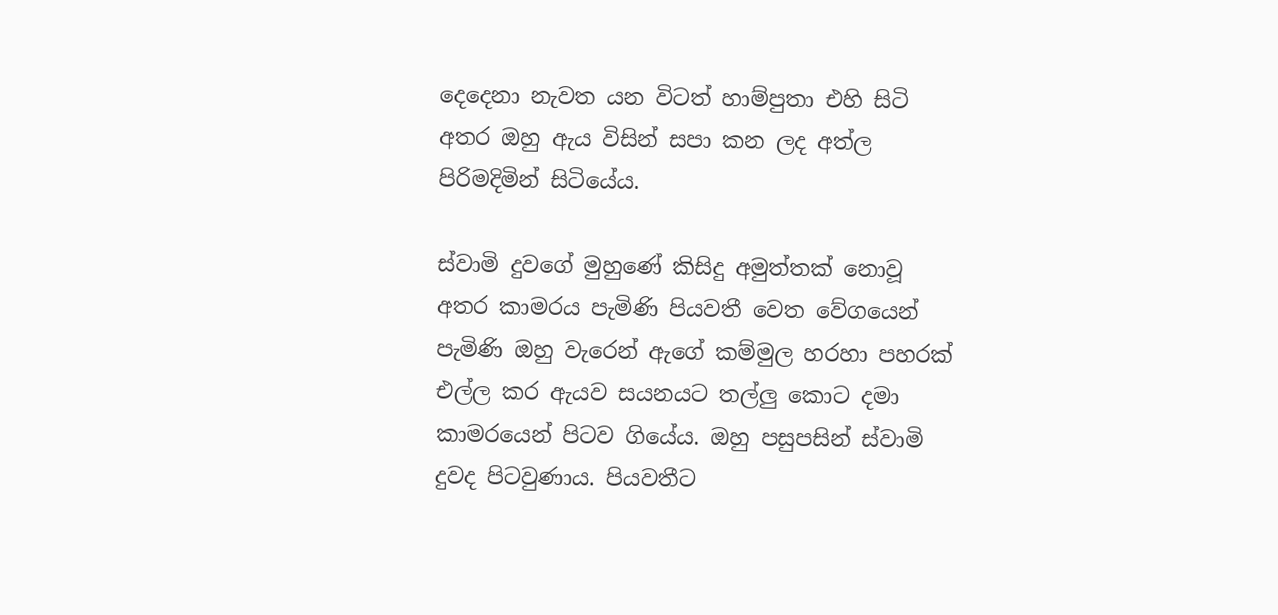දෙදෙනා නැවත යන විටත් හාම්පුතා එහි සිටි අතර ඔහු ඇය විසින් සපා කන ලද අත්ල පිරිමදිමින් සිටියේය.

ස්වාමි දුවගේ මුහුණේ කිසිදු අමුත්තක් නොවූ අතර කාමරය පැමිණි පියවතී වෙත වේගයෙන් පැමිණි ඔහු වැරෙන් ඇගේ කම්මුල හරහා පහරක් එල්ල කර ඇයව සයනයට තල්ලු කොට දමා කාමරයෙන් පිටව ගියේය. ඔහු පසුපසින් ස්වාමි දුවද පිටවුණාය. පියවතීට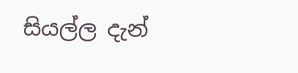සියල්ල දැන්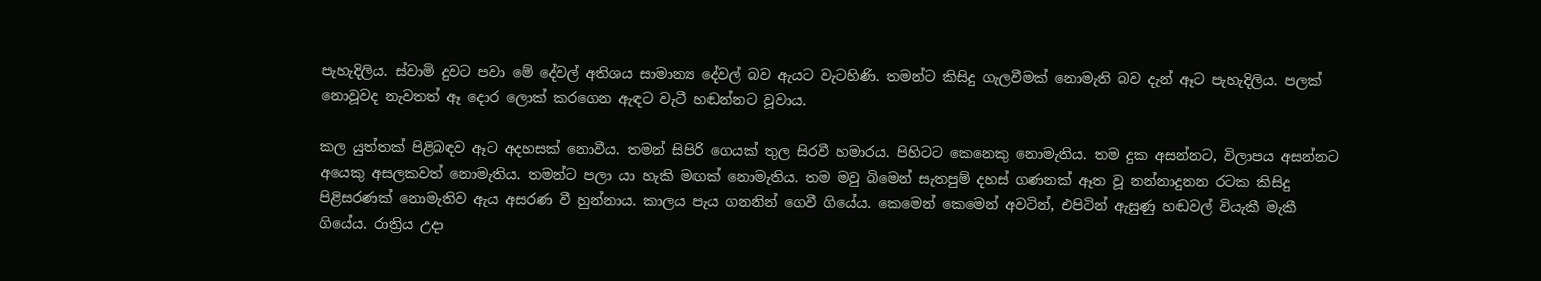පැහැදිලිය. ස්වාමි දුවට පවා මේ දේවල් අතිශය සාමාන්‍ය දේවල් බව ඇයට වැටහිණි. තමන්ට කිසිදු ගැලවීමක් නොමැති බව දැන් ඈට පැහැදිලිය. පලක් නොවූවද නැවතත් ඈ දොර ලොක් කරගෙන ඇඳට වැටී හඬන්නට වූවාය.

කල යුත්තක් පිළිබඳව ඈට අදහසක් නොවීය. තමන් සිපිරි ගෙයක් තුල සිරවී හමාරය. පිහිටට කෙනෙකු නොමැතිය. තම දුක අසන්නට, විලාපය අසන්නට අයෙකු අසලකවත් නොමැතිය. තමන්ට පලා යා හැකි මඟක් නොමැතිය. තම මවු බිමෙන් සැතපුම් දහස් ගණනක් ඈත වූ නන්නාදුනන රටක කිසිදු පිළිසරණක් නොමැතිව ඇය අසරණ වී හුන්නාය. කාලය පැය ගනනින් ගෙවී ගියේය. කෙමෙන් කෙමෙන් අවටින්, එපිටින් ඇසුණු හඬවල් වියැකී මැකී ගියේය. රාත්‍රිය උදා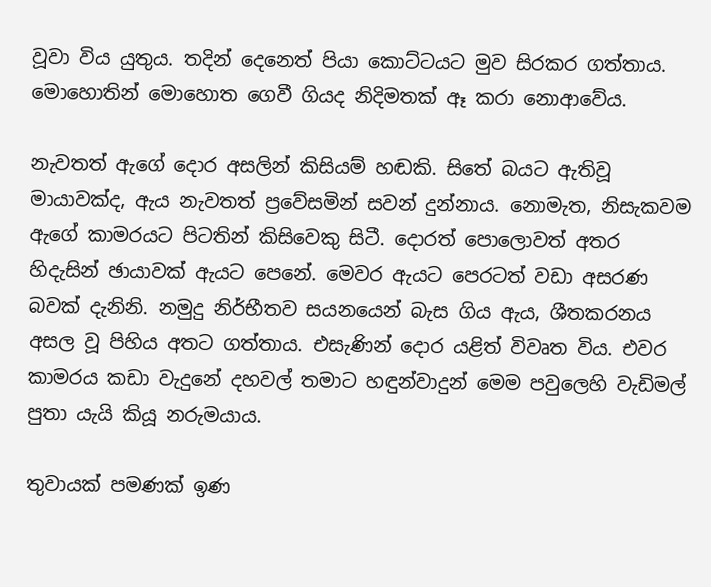වූවා විය යුතුය. තදින් දෙනෙත් පියා කොට්ටයට මුව සිරකර ගත්තාය. මොහොතින් මොහොත ගෙවී ගියද නිදිමතක් ඈ කරා නොආවේය.

නැවතත් ඇගේ දොර අසලින් කිසියම් හඬකි. සිතේ බයට ඇතිවූ මායාවක්ද, ඇය නැවතත් ප්‍රවේසමින් සවන් දුන්නාය. නොමැත, නිසැකවම ඇගේ කාමරයට පිටතින් කිසිවෙකු සිටී. දොරත් පොලොවත් අතර හිදැසින් ඡායාවක් ඇයට පෙනේ. මෙවර ඇයට පෙරටත් වඩා අසරණ බවක් දැනිනි. නමුදු නිර්භීතව සයනයෙන් බැස ගිය ඇය, ශීතකරනය අසල වූ පිහිය අතට ගත්තාය. එසැණින් දොර යළිත් විවෘත විය. එවර කාමරය කඩා වැදුනේ දහවල් තමාට හඳුන්වාදුන් මෙම පවුලෙහි වැඩිමල් පුතා යැයි කියූ නරුමයාය.

තුවායක් පමණක් ඉණ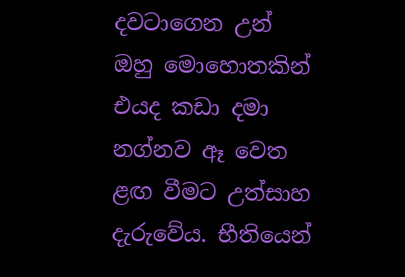දවටාගෙන උන් ඔහු මොහොතකින් එයද කඩා දමා නග්නව ඈ වෙත ළඟ වීමට උත්සාහ දැරුවේය. භීතියෙන්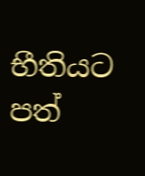භීතියට පත්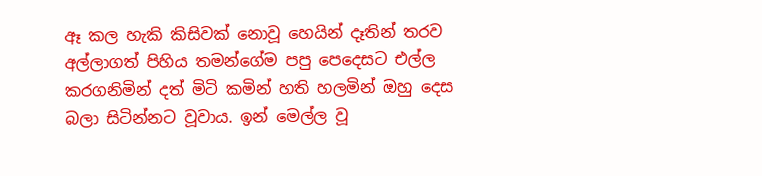ඈ කල හැකි කිසිවක් නොවූ හෙයින් දෑතින් තරව අල්ලාගත් පිහිය තමන්ගේම පපු පෙදෙසට එල්ල කරගනිමින් දත් මිටි කමින් හති හලමින් ඔහු දෙස බලා සිටින්නට වූවාය. ඉන් මෙල්ල වූ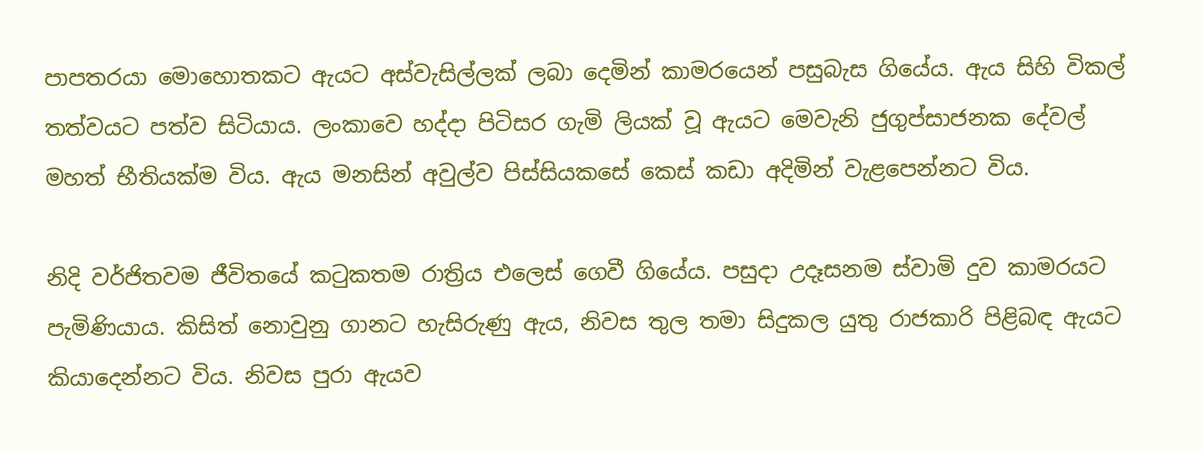පාපතරයා මොහොතකට ඇයට අස්වැසිල්ලක් ලබා දෙමින් කාමරයෙන් පසුබැස ගියේය. ඇය සිහි විකල් තත්වයට පත්ව සිටියාය. ලංකාවෙ හද්දා පිටිසර ගැමි ලියක් වූ ඇයට මෙවැනි ජුගුප්සාජනක දේවල් මහත් භීතියක්ම විය. ඇය මනසින් අවුල්ව පිස්සියකසේ කෙස් කඩා අදිමින් වැළපෙන්නට විය.

නිදි වර්ජිතවම ජීවිතයේ කටුකතම රාත්‍රිය එලෙස් ගෙවී ගියේය. පසුදා උදෑසනම ස්වාමි දුව කාමරයට පැමිණියාය. කිසිත් නොවුනු ගානට හැසිරුණු ඇය, නිවස තුල තමා සිදුකල යුතු රාජකාරි පිළිබඳ ඇයට කියාදෙන්නට විය. නිවස පුරා ඇයව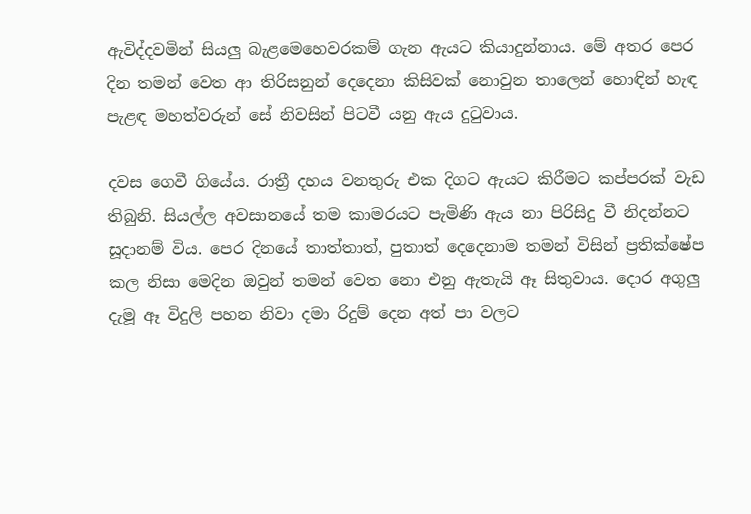ඇවිද්දවමින් සියලු බැළමෙහෙවරකම් ගැන ඇයට කියාදුන්නාය. මේ අතර පෙර දින තමන් වෙත ආ තිරිසනුන් දෙදෙනා කිසිවක් නොවුන තාලෙන් හොඳින් හැඳ පැළඳ මහත්වරුන් සේ නිවසින් පිටවී යනු ඇය දුටුවාය.

දවස ගෙවී ගියේය. රාත්‍රී දහය වනතුරු එක දිගට ඇයට කිරීමට කප්පරක් වැඩ තිබුනි. සියල්ල අවසානයේ තම කාමරයට පැමිණි ඇය නා පිරිසිදු වී නිදන්නට සූදානම් විය. පෙර දිනයේ තාත්තාත්, පුතාත් දෙදෙනාම තමන් විසින් ප්‍රතික්ෂේප කල නිසා මෙදින ඔවුන් තමන් වෙත නො එනු ඇතැයි ඈ සිතුවාය. දොර අගුලු දැමූ ඈ විදුලි පහන නිවා දමා රිදුම් දෙන අත් පා වලට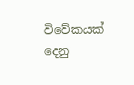විවේකයක් දෙනු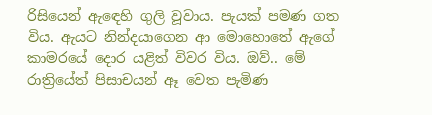රිසියෙන් ඇඳෙහි ගුලි වූවාය. පැයක් පමණ ගත විය. ඇයට නින්දයාගෙන ආ මොහොතේ ඇගේ කාමරයේ දොර යළිත් විවර විය. ඔව්.. මේ රාත්‍රියේත් පිසාචයන් ඈ වෙත පැමිණ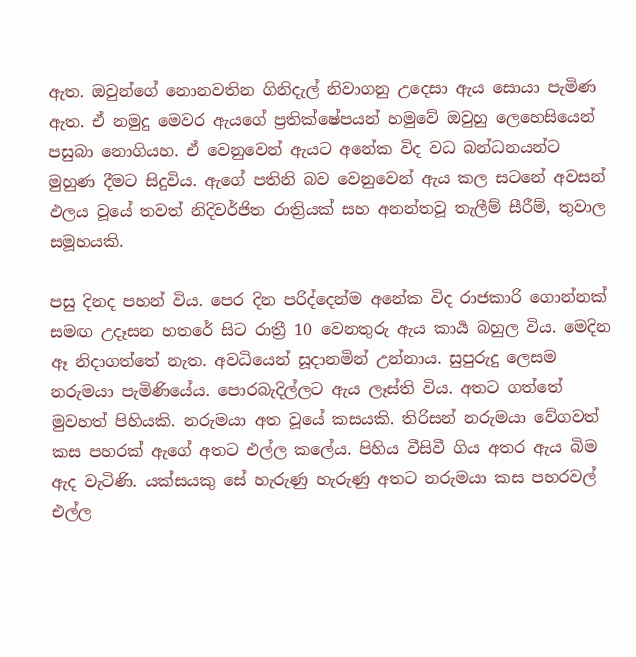ඇත. ඔවුන්ගේ නොනවතින ගිනිදැල් නිවාගනු උදෙසා ඇය සොයා පැමිණ ඇත. ඒ නමුදු මෙවර ඇයගේ ප්‍රතික්ෂේපයන් හමුවේ ඔවුහු ලෙහෙසියෙන් පසුබා නොගියහ. ඒ වෙනුවෙන් ඇයට අනේක විද වධ බන්ධනයන්ට මුහුණ දීමට සිදුවිය. ඇගේ පතිනි බව වෙනුවෙන් ඇය කල සටනේ අවසන් ඵලය වූයේ තවත් නිදිවර්ජිත රාත්‍රියක් සහ අනන්තවූ තැලීම් සීරීම්, තුවාල සමූහයකි.

පසු දිනද පහන් විය. පෙර දින පරිද්දෙන්ම අනේක විද රාජකාරි ගොන්නක් සමඟ උදෑසන හතරේ සිට රාත්‍රී 10 වෙනතුරු ඇය කාර්‍ය බහුල විය. මෙදින ඈ නිදාගත්තේ නැත. අවධියෙන් සූදානමින් උන්නාය. සුපුරුදු ලෙසම නරුමයා පැමිණියේය. පොරබැදිල්ලට ඇය ලෑස්ති විය. අතට ගත්තේ මුවහත් පිහියකි. නරුමයා අත වූයේ කසයකි. තිරිසන් නරුමයා වේගවත් කස පහරක් ඇගේ අතට එල්ල කලේය. පිහිය වීසිවී ගිය අතර ඇය බිම ඇද වැටිණි. යක්සයකු සේ හැරුණු හැරුණු අතට නරුමයා කස පහරවල් එල්ල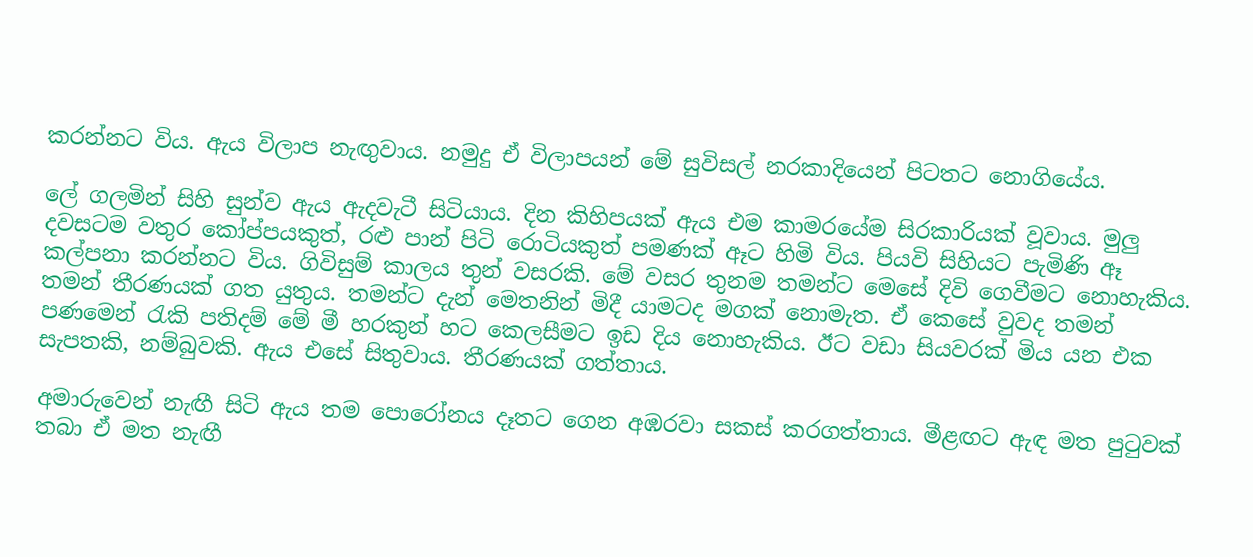කරන්නට විය. ඇය විලාප නැඟුවාය. නමුදු ඒ විලාපයන් මේ සුවිසල් නරකාදියෙන් පිටතට නොගියේය.

ලේ ගලමින් සිහි සුන්ව ඇය ඇදවැටී සිටියාය. දින කිහිපයක් ඇය එම කාමරයේම සිරකාරියක් වූවාය. මුලු දවසටම වතුර කෝප්පයකුත්, රළු පාන් පිටි රොටියකුත් පමණක් ඈට හිමි විය. පියවි සිහියට පැමිණි ඈ කල්පනා කරන්නට විය. ගිවිසුම් කාලය තුන් වසරකි. මේ වසර තුනම තමන්ට මෙසේ දිවි ගෙවීමට නොහැකිය. තමන් තීරණයක් ගත යුතුය. තමන්ට දැන් මෙතනින් මිදී යාමටද මගක් නොමැත. ඒ කෙසේ වුවද තමන් පණමෙන් රැකි පතිදම් මේ මී හරකුන් හට කෙලසීමට ඉඩ දිය නොහැකිය. ඊට වඩා සියවරක් මිය යන එක සැපතකි, නම්බුවකි. ඇය එසේ සිතුවාය. තීරණයක් ගත්තාය.

අමාරුවෙන් නැඟී සිටි ඇය තම පොරෝනය දෑතට ගෙන අඹරවා සකස් කරගත්තාය. මීළඟට ඇඳ මත පුටුවක් තබා ඒ මත නැඟී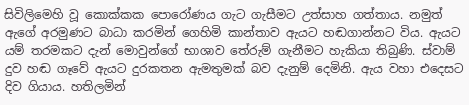සිවිලිමෙහි වූ කොක්කක පොරෝණය ගැට ගැසීමට උත්සාහ ගත්තාය. නමුත් ඇගේ අරමුණට බාධා කරමින් ගෙහිමි කාන්තාව ඇයට හඬගාන්නට විය. ඇයට යම් තරමකට දැන් මොවුන්ගේ භාශාව තේරුම් ගැනීමට හැකියා තිබුණි. ස්වාම් දුව හඬ ගෑවේ ඇයට දුරකතන ඇමතුමක් බව දැනුම් දෙමිනි. ඇය වහා එදෙසට දිව ගියාය. හතිලමින්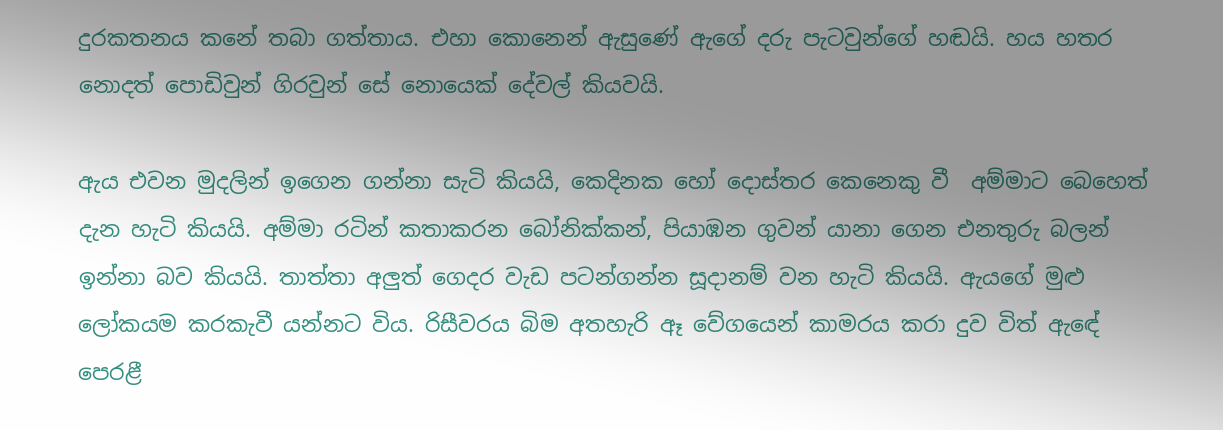දුරකතනය කනේ තබා ගත්තාය. එහා කොනෙන් ඇසුණේ ඇගේ දරු පැටවුන්ගේ හඬයි. හය හතර නොදත් පොඩිවුන් ගිරවුන් සේ නොයෙක් දේවල් කියවයි.

ඇය එවන මුදලින් ඉගෙන ගන්නා සැටි කියයි, කෙදිනක හෝ දොස්තර කෙනෙකු වී  අම්මාට බෙහෙත් දැන හැටි කියයි. අම්මා රටින් කතාකරන බෝනික්කන්, පියාඹන ගුවන් යානා ගෙන එනතුරු බලන් ඉන්නා බව කියයි. තාත්තා අලුත් ගෙදර වැඩ පටන්ගන්න සූදානම් වන හැටි කියයි. ඇයගේ මුළු ලෝකයම කරකැවී යන්නට විය. රිසීවරය බිම අතහැරි ඈ වේගයෙන් කාමරය කරා දුව විත් ඇඳේ පෙරළී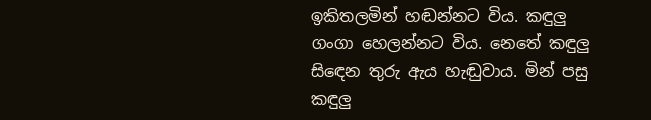ඉකිතලමින් හඬන්නට විය. කඳුලු ගංගා හෙලන්නට විය. නෙතේ කඳුලු සිඳෙන තුරු ඇය හැඬුවාය. මින් පසු කඳුලු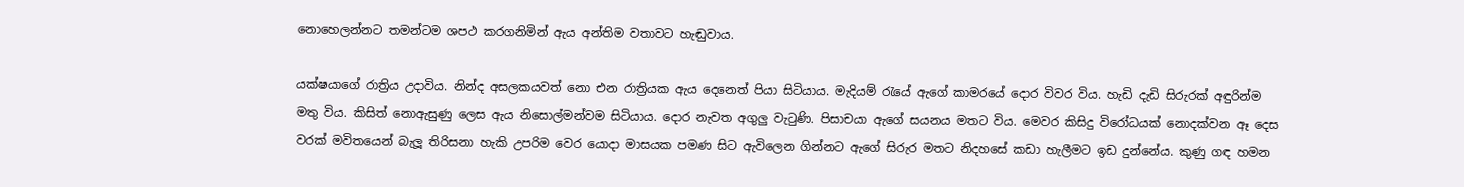නොහෙලන්නට තමන්ටම ශපථ කරගනිමින් ඇය අන්තිම වතාවට හැඬුවාය.

යක්ෂයාගේ රාත්‍රිය උදාවිය. නින්ද අසලකයවත් නො එන රාත්‍රියක ඇය දෙනෙත් පියා සිටියාය. මැදියම් රැයේ ඇගේ කාමරයේ දොර විවර විය. හැඩි දැඩි සිරුරක් අඳුරින්ම මතු විය. කිසිත් නොඇසුණු ලෙස ඇය නිසොල්මන්වම සිටියාය. දොර නැවත අගුලු වැටුණි. පිසාචයා ඇගේ සයනය මතට විය. මෙවර කිසිදු විරෝධයක් නොදක්වන ඈ දෙස වරක් මවිතයෙන් බැලූ තිරිසනා හැකි උපරිම වෙර යොදා මාසයක පමණ සිට ඇවිලෙන ගින්නට ඇගේ සිරුර මතට නිදහසේ කඩා හැලීමට ඉඩ දුන්නේය. කුණු ගඳ හමන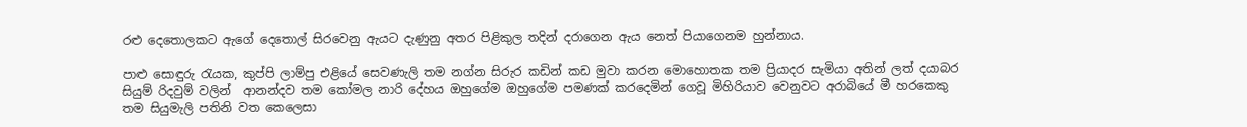රළු දෙතොලකට ඇගේ දෙතොල් සිරවෙනු ඇයට දැණුනු අතර පිළිකුල තදින් දරාගෙන ඇය නෙත් පියාගෙනම හුන්නාය.

පාළු සොඳුරු රැයක, කුප්පි ලාම්පු එළියේ සෙවණැලි තම නග්න සිරුර කඩින් කඩ මුවා කරන මොහොතක තම ප්‍රියාදර සැමියා අතින් ලත් දයාබර සියුම් රිදවුම් වලින්  ආනන්දව තම කෝමල නාරි දේහය ඔහුගේම ඔහුගේම පමණක් කරදෙමින් ගෙවූ මිහිරියාව වෙනුවට අරාබියේ මී හරකෙකු තම සියුමැලි පතිනි වත කෙලෙසා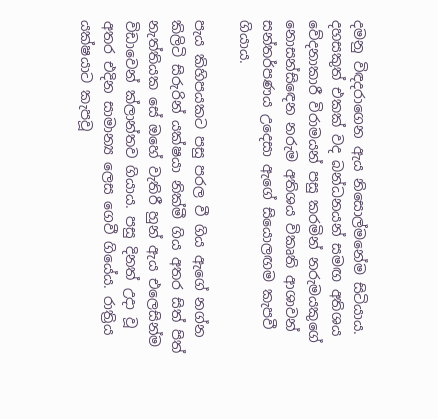දමනු විඳදරාගෙන ඇය නිසොල්මනේම සිටියාය. දහසකුත් එකක් වද බන්ධනයන් සමඟ අතිශය වේදනාකාරී විරාමයන් පසු කරමින් නරුමයකුගේ නොසන්සිඳෙන නරුම අතිශය විකෘති ආශාවන් සන්තර්පණය උදෙසා ඇගේ සියොලඟම කැපවී ගියාය.

පැය කිහිපයකට පසු පරල වී ගිය ඇගේ නග්න කිලිටි සිරුරින් යක්ෂයා නික්මී ගිය අතර සිත් පිත් නැත්තියක සේ ඔහේ වැතිරී හුන් ඇය එලෙසින්ම විඩාවෙන් ක්ලාන්තව ගියාය. පසු දිනත් උදා වූ අතර එදින සාමාන්‍ය ලෙස ගෙවී ගියේය. රාත්‍රිය යක්ෂයාට කැපවූ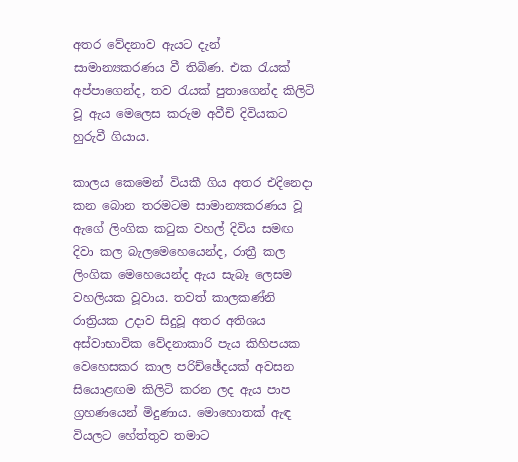අතර වේදනාව ඇයට දැන් සාමාන්‍යකරණය වී තිබිණ. එක රැයක් අප්පාගෙන්ද, තව රැයක් පුතාගෙන්ද කිලිටි වූ ඇය මෙලෙස කරුම අවීචි දිවියකට හුරුවී ගියාය.

කාලය කෙමෙන් වියකී ගිය අතර එදිනෙදා කන බොන තරමටම සාමාන්‍යකරණය වූ ඇගේ ලිංගික කටුක වහල් දිවිය සමඟ දිවා කල බැලමෙහෙයෙන්ද, රාත්‍රී කල ලිංගික මෙහෙයෙන්ද ඇය සැබෑ ලෙසම වහලියක වූවාය. තවත් කාලකණ්නි රාත්‍රියක උදාව සිදුවූ අතර අතිශය අස්වාභාවික වේදනාකාරි පැය කිහිපයක වෙහෙසකර කාල පරිච්ඡේදයක් අවසන සියොළඟම කිලිටි කරන ලද ඇය පාප ග්‍රහණයෙන් මිදුණාය. මොහොතක් ඇඳ වියලට හේත්තුව තමාට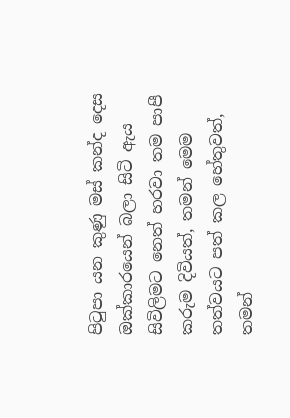පිටුපා යන කුණු මස් කන්ද දෙස ඔක්කාරයෙන් බලා සිටි ඇය සිවිලිමට නෙත් හරවා තම පාපී කරුම දිවියත්, තමන් මෙම තත්වයට පත් කල හේතුවත්, තමන්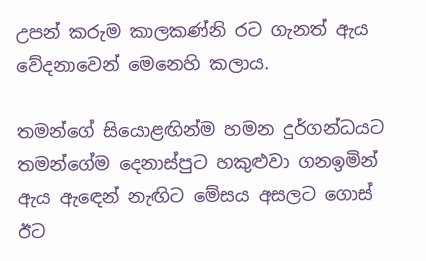උපන් කරුම කාලකණ්නි රට ගැනත් ඇය වේදනාවෙන් මෙනෙහි කලාය.

තමන්ගේ සියොළඟින්ම හමන දුර්ගන්ධයට තමන්ගේම දෙනාස්පුට හකුළුවා ගනඉමින් ඇය ඇඳෙන් නැඟිට මේසය අසලට ගොස් ඊට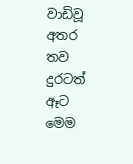වාඩිවූ අතර තව දුරටත් ඈට මෙම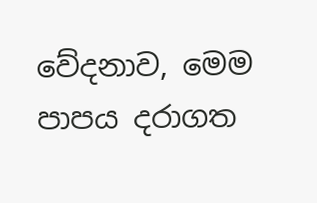වේදනාව, මෙම පාපය දරාගත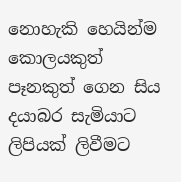නොහැකි හෙයින්ම  කොලයකුත් පෑනකුත් ගෙන සිය දයාබර සැමියාට ලිපියක් ලිවීමට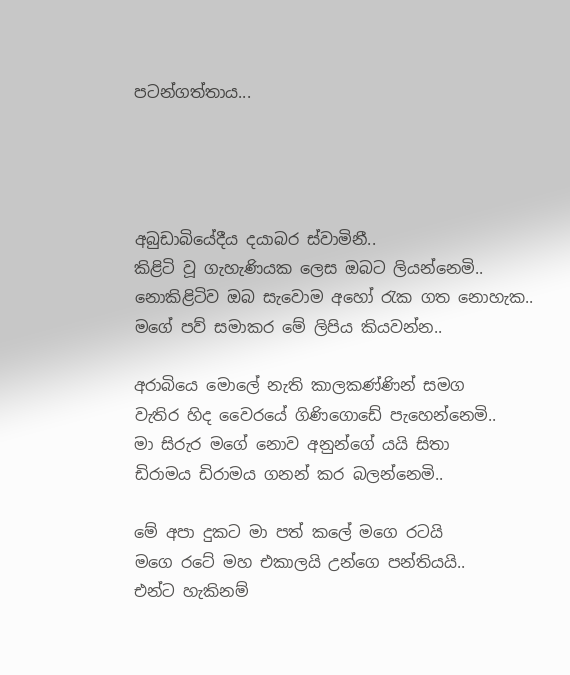පටන්ගත්තාය...




අබුඩාබියේදීය දයාබර ස්වාමිනී..
කිළිටි වූ ගැහැණියක ලෙස ඔබට ලියන්නෙමි..
නොකිළිටිව ඔබ සැවොම අහෝ රැක ගත නොහැක..
මගේ පව් සමාකර මේ ලිපිය කියවන්න..

අරාබියෙ මොලේ නැති කාලකණ්ණින් සමග
වැතිර හිද වෛරයේ ගිණිගොඩේ පැහෙන්නෙමි..
මා සිරුර මගේ නොව අනුන්ගේ යයි සිතා
ඩිරාමය ඩිරාමය ගනන් කර බලන්නෙමි..

මේ අපා දුකට මා පත් කලේ මගෙ රටයි
මගෙ රටේ මහ එකාලයි උන්ගෙ පන්තියයි..
එන්ට හැකිනම්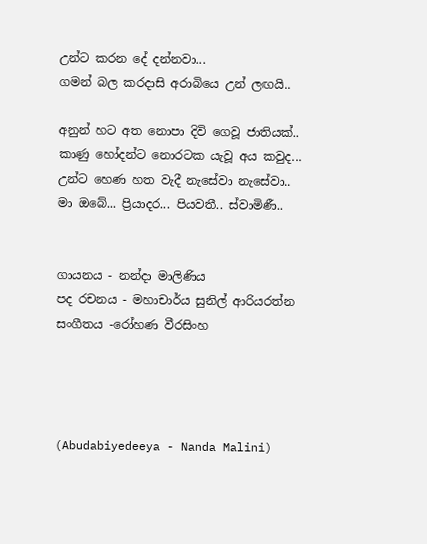උන්ට කරන දේ දන්නවා...
ගමන් බල කරදාසි අරාබියෙ උන් ලඟයි..

අනුන් හට අත නොපා දිවි ගෙවූ ජාතියක්..
කාණු හෝදන්ට නොරටක යැවූ අය කවුද...
උන්ට හෙණ හත වැදී නැසේවා නැසේවා..
මා ඔබේ... ප්‍රියාදර... පියවතී.. ස්වාමිණී..


ගායනය - නන්දා මාලිණිය
පද රචනය - මහාචාර්ය සුනිල් ආරියරත්න
සංගීතය -රෝහණ වීරසිංහ




(Abudabiyedeeya - Nanda Malini)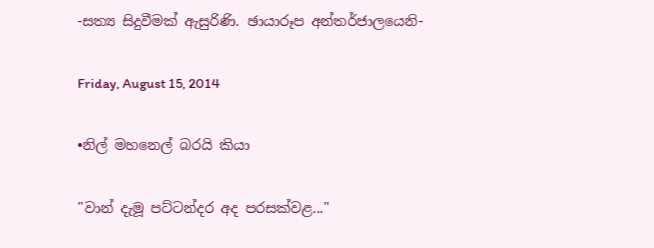-සත්‍ය සිදුවීමක් ඇසුරිණි. ඡායාරූප අන්තර්ජාලයෙනි-

Friday, August 15, 2014

•නිල් මහනෙල් බරයි කියා

"වාන් දැමූ පට්ටන්දර අද පරසක්වළ..."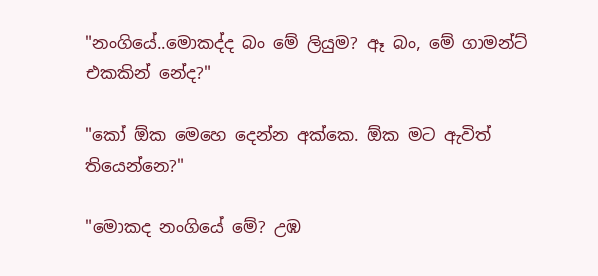"නංගියේ..මොකද්ද බං මේ ලියුම? ඈ බං, මේ ගාමන්ට් එකකින් නේද?"

"කෝ ඕක මෙහෙ දෙන්න අක්කෙ. ඕක මට ඇවිත් තියෙන්නෙ?"

"මොකද නංගියේ මේ? උඹ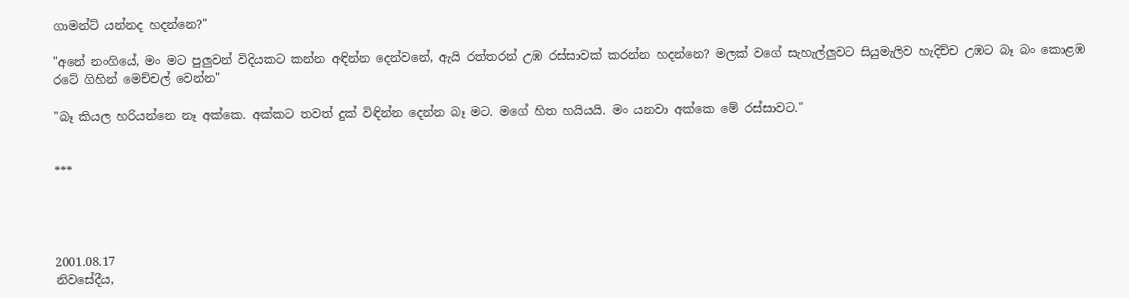ගාමන්ට් යන්නද හදන්නෙ?"

"අනේ නංගියේ, මං මට පුලුවන් විදියකට කන්න අඳින්න දෙන්වනේ, ඇයි රත්තරන් උඹ රස්සාවක් කරන්න හදන්නෙ? මලක් වගේ සැහැල්ලුවට සියුමැලිව හැදිච්ච උඹට බෑ බං කොළඹ රටේ ගිහින් මෙච්චල් වෙන්න"

"බෑ කියල හරියන්නෙ නෑ අක්කෙ. අක්කට තවත් දුක් විඳින්න දෙන්න බෑ මට. මගේ හිත හයියයි. මං යනවා අක්කෙ මේ රස්සාවට."


***




2001.08.17
නිවසේදීය,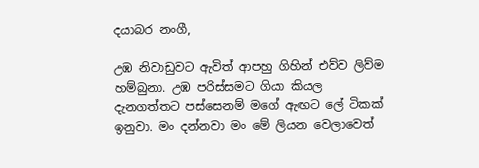දයාබර නංගී,

උඹ නිවාඩුවට ඇවිත් ආපහු ගිහින් එව්ව ලිව්ම හම්බුනා. උඹ පරිස්සමට ගියා කියල දැනගත්තට පස්සෙනම් මගේ ඇඟට ලේ ටිකක් ඉනුවා. මං දන්නවා මං මේ ලියන වෙලාවෙත්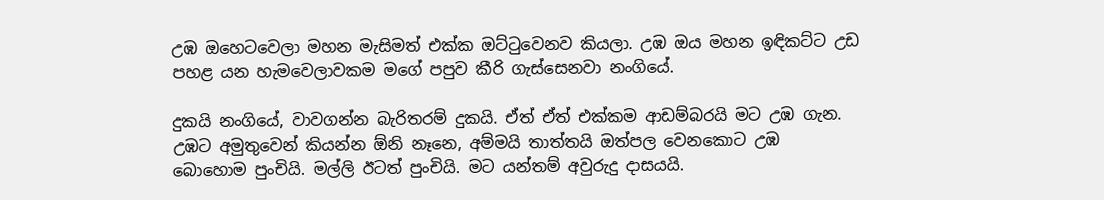උඹ ඔහෙටවෙලා මහන මැසිමත් එක්ක ඔට්ටුවෙනව කියලා. උඹ ඔය මහන ඉඳිකට්ට උඩ පහළ යන හැමවෙලාවකම මගේ පපුව කීරි ගැස්සෙනවා නංගියේ.

දුකයි නංගියේ, වාවගන්න බැරිතරම් දුකයි. ඒත් ඒත් එක්කම ආඩම්බරයි මට උඹ ගැන. උඹට අමුතුවෙන් කියන්න ඕනි නෑනෙ, අම්මයි තාත්තයි ඔත්පල වෙනකොට උඹ බොහොම පුංචියි. මල්ලි ඊටත් පුංචියි. මට යන්තම් අවුරුදු දාසයයි.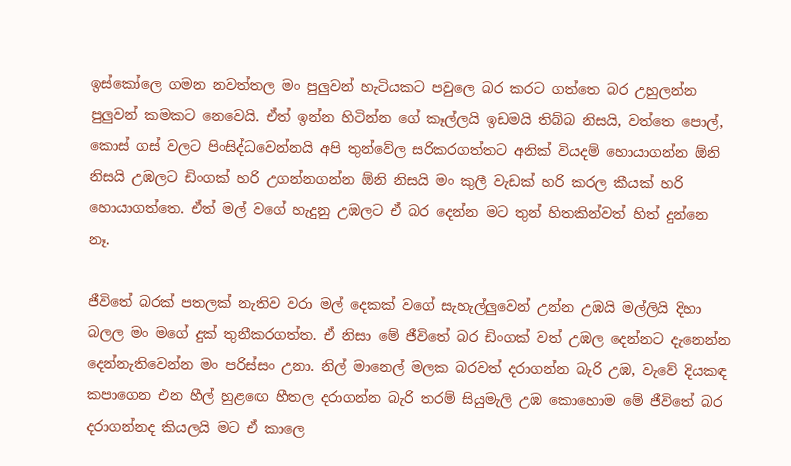ඉස්කෝලෙ ගමන නවත්තල මං පුලුවන් හැටියකට පවුලෙ බර කරට ගත්තෙ බර උහුලන්න පුලුවන් කමකට නෙවෙයි. ඒත් ඉන්න හිටින්න ගේ කෑල්ලයි ඉඩමයි තිබ්බ නිසයි, වත්තෙ පොල්, කොස් ගස් වලට පිංසිද්ධවෙන්නයි අපි තුන්වේල සරිකරගත්තට අනික් වියදම් හොයාගන්න ඕනි නිසයි උඹලට ඩිංගක් හරි උගන්නගන්න ඕනි නිසයි මං කුලී වැඩක් හරි කරල කීයක් හරි හොයාගත්තෙ. ඒත් මල් වගේ හැදුනු උඹලට ඒ බර දෙන්න මට තුන් හිතකින්වත් හිත් දුන්නෙ නෑ.

ජීවිතේ බරක් පතලක් නැතිව වරා මල් දෙකක් වගේ සැහැල්ලුවෙන් උන්න උඹයි මල්ලියි දිහා බලල මං මගේ දුක් තුනීකරගත්ත. ඒ නිසා මේ ජීවිතේ බර ඩිංගක් වත් උඹල දෙන්නට දැනෙන්න දෙන්නැතිවෙන්න මං පරිස්සං උනා. නිල් මානෙල් මලක බරවත් දරාගන්න බැරි උඹ, වැවේ දියකඳ කපාගෙන එන හීල් හුළඟෙ හීතල දරාගන්න බැරි තරම් සියුමැලි උඹ කොහොම මේ ජීවිතේ බර දරාගන්නද කියලයි මට ඒ කාලෙ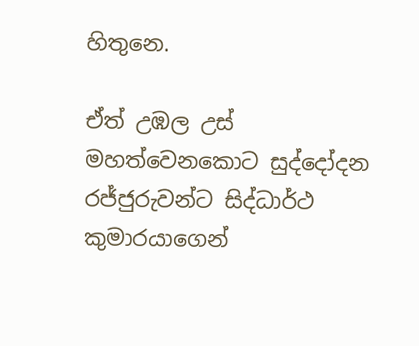හිතුනෙ.

ඒත් උඹල උස් මහත්වෙනකොට සුද්දෝදන රජ්ජුරුවන්ට සිද්ධාර්ථ කුමාරයාගෙන්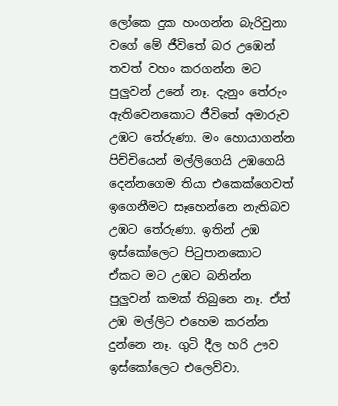ලෝකෙ දුක හංගන්න බැරිවුනා වගේ මේ ජීවිතේ බර උඹෙන් තවත් වහං කරගන්න මට පුලුවන් උනේ නෑ. දැනුං තේරුං ඇතිවෙනකොට ජීවිතේ අමාරුව උඹට තේරුණා. මං හොයාගන්න පිච්චියෙන් මල්ලිගෙයි උඹගෙයි දෙන්නගෙම තියා එකෙක්ගෙවත් ඉගෙනීමට සෑහෙන්නෙ නැතිබව උඹට තේරුණා. ඉතින් උඹ ඉස්කෝලෙට පිටුපානකොට ඒකට මට උඹට බනින්න පුලුවන් කමක් තිබුනෙ නෑ. ඒත් උඹ මල්ලිට එහෙම කරන්න දුන්නෙ නෑ. ගුටි දීල හරි ඌව ඉස්කෝලෙට එලෙව්වා.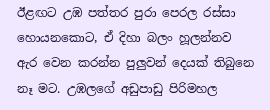ඊළඟට උඹ පත්තර පුරා පෙරල රස්සා හොයනකොට, ඒ දිහා බලං හූලන්නව ඇර වෙන කරන්න පුලුවන් දෙයක් තිබුනෙ නෑ මට. උඹලගේ අඩුපාඩු පිරිමහල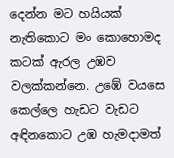දෙන්න මට හයියක් නැතිකොට මං කොහොමද කටක් ඇරල උඹව වලක්කන්නෙ. උඹේ වයසෙ කෙල්ලෙ හැඩට වැඩට අඳිනකොට උඹ හැමදාමත්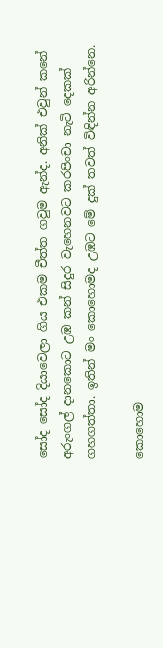සෝද සෝද දියාවෙලා ගිය එකම චීත්ත ගවුම ඇන්ද. අනික් එවුන් කනේ අරුංගල් දානකොට උඹ කන් සිදුර වැහෙනවට කරපිංචා නැටි දෙකක් ගහගත්තා. ඉතින් මං කොහොමද උඹට මේ දුක් තවත් විඳින්න අරින්නෙ.

කොහොම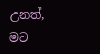උනත්, මට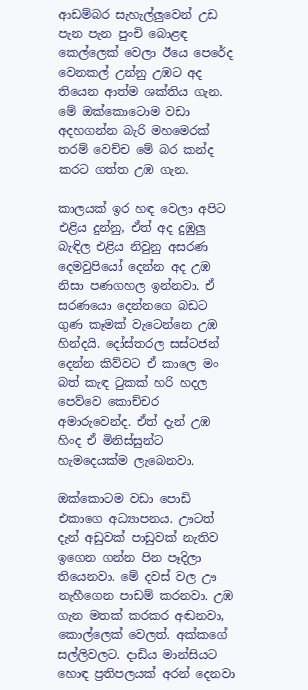ආඩම්බර සැහැල්ලුවෙන් උඩ පැන පැන පුංචි බොළඳ කෙල්ලෙක් වෙලා ඊයෙ පෙරේද වෙනකල් උන්නු උඹට අද තියෙන ආත්ම ශක්තිය ගැන. මේ ඔක්කොටොම වඩා අදහගන්න බැරි මහමෙරක් තරම් වෙච්ච මේ බර කන්ද කරට ගත්ත උඹ ගැන.

කාලයක් ඉර හඳ වෙලා අපිට එළිය දුන්නු, ඒත් අද දුඹුලු බැඳිල එළිය නිවුනු අසරණ දෙමවුපියෝ දෙන්න අද උඹ නිසා පණගහල ඉන්නවා. ඒ සරණයො දෙන්නගෙ බඩට ගුණ කෑමක් වැටෙන්නෙ උඹ හින්දයි. දෝස්තරල සස්ටජන් දෙන්න කිව්වට ඒ කාලෙ මං බත් කැඳ ටුකක් හරි හදල පෙව්වෙ කොච්චර අමාරුවෙන්ද. ඒත් දැන් උඹ හිංද ඒ මිනිස්සුන්ට හැමදෙයක්ම ලැබෙනවා.

ඔක්කොටම වඩා පොඩි එකාගෙ අධ්‍යාපනය. ඌටත් දැන් අඩුවක් පාඩුවක් නැතිව ඉගෙන ගන්න පින පෑදිලා තියෙනවා. මේ දවස් වල ඌ නැහීගෙන පාඩම් කරනවා. උඹ ගැන මතක් කරකර අඬනවා, කොල්ලෙක් වෙලත්. අක්කගේ සල්ලිවලට. දාඩිය මාන්සියට හොඳ ප්‍රතිපලයක් අරන් දෙනවා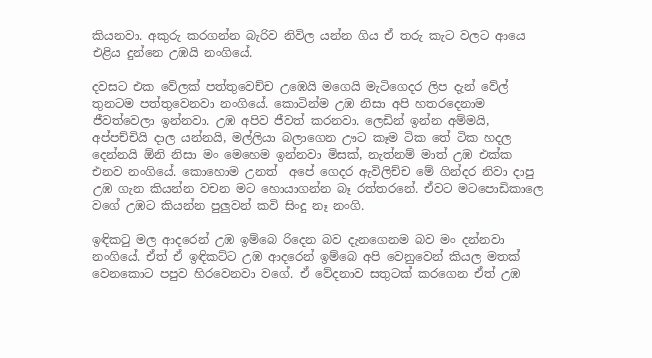කියනවා. අකුරු කරගන්න බැරිව නිවිල යන්න ගිය ඒ තරු කැට වලට ආයෙ එළිය දුන්නෙ උඹයි නංගියේ.

දවසට එක වේලක් පත්තුවෙච්ච උඹෙයි මගෙයි මැටිගෙදර ලිප දැන් වේල් තුනටම පත්තුවෙනවා නංගියේ. කොටින්ම උඹ නිසා අපි හතරදෙනාම ජීවත්වෙලා ඉන්නවා. උඹ අපිව ජීවත් කරනවා. ලෙඩින් ඉන්න අම්මයි, අප්පච්චියි දාල යන්නයි, මල්ලියා බලාගෙන ඌට කෑම ටික තේ ටික හදල දෙන්නයි ඕනි නිසා මං මෙහෙම ඉන්නවා මිසක්, නැත්නම් මාත් උඹ එක්ක එනව නංගියේ. කොහොම උනත්  අපේ ගෙදර ඇවිලිච්ච මේ ගින්දර නිවා දාපු උඹ ගැන කියන්න වචන මට හොයාගන්න බෑ රත්තරනේ. ඒවට මටපොඩිකාලෙ වගේ උඹට කියන්න පුලුවන් කවි සිංදු නෑ නංගි.

ඉඳිකටු මල ආදරෙන් උඹ ඉම්බෙ රිදෙන බව දැනගෙනම බව මං දන්නවා නංගියේ. ඒත් ඒ ඉඳිකට්ට උඹ ආදරෙන් ඉම්බෙ අපි වෙනුවෙන් කියල මතක් වෙනකොට පපුව හිරවෙනවා වගේ. ඒ වේදනාව සතුටක් කරගෙන ඒත් උඹ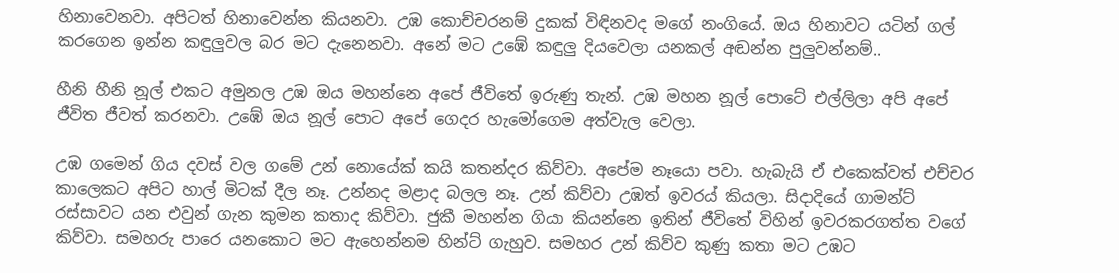හිනාවෙනවා. අපිටත් හිනාවෙන්න කියනවා. උඹ කොච්චරනම් දුකක් විඳිනවද මගේ නංගියේ. ඔය හිනාවට යටින් ගල් කරගෙන ඉන්න කඳුලුවල බර මට දැනෙනවා. අනේ මට උඹේ කඳුලු දියවෙලා යනකල් අඬන්න පුලුවන්නම්..

හීනි හීනි නූල් එකට අමුනල උඹ ඔය මහන්නෙ අපේ ජීවිතේ ඉරුණු තැන්. උඹ මහන නූල් පොටේ එල්ලිලා අපි අපේ ජීවිත ජීවත් කරනවා. උඹේ ඔය නූල් පොට අපේ ගෙදර හැමෝගෙම අත්වැල වෙලා.

උඹ ගමෙන් ගිය දවස් වල ගමේ උන් නොයේක් කයි කතන්දර කිව්වා. අපේම නෑයො පවා. හැබැයි ඒ එකෙක්වත් එච්චර කාලෙකට අපිට හාල් මිටක් දීල නෑ. උන්නද මළාද බලල නෑ. උන් කිව්වා උඹත් ඉවරය් කියලා. සිදාදියේ ගාමන්ට් රස්සාවට යන එවුන් ගැන කුමන කතාද කිව්වා. ජුකී මහන්න ගියා කියන්නෙ ඉතින් ජීවිතේ විහින් ඉවරකරගත්ත වගේ කිව්වා. සමහරු පාරෙ යනකොට මට ඇහෙන්නම හින්ට් ගැහුව. සමහර උන් කිව්ව කුණු කතා මට උඹට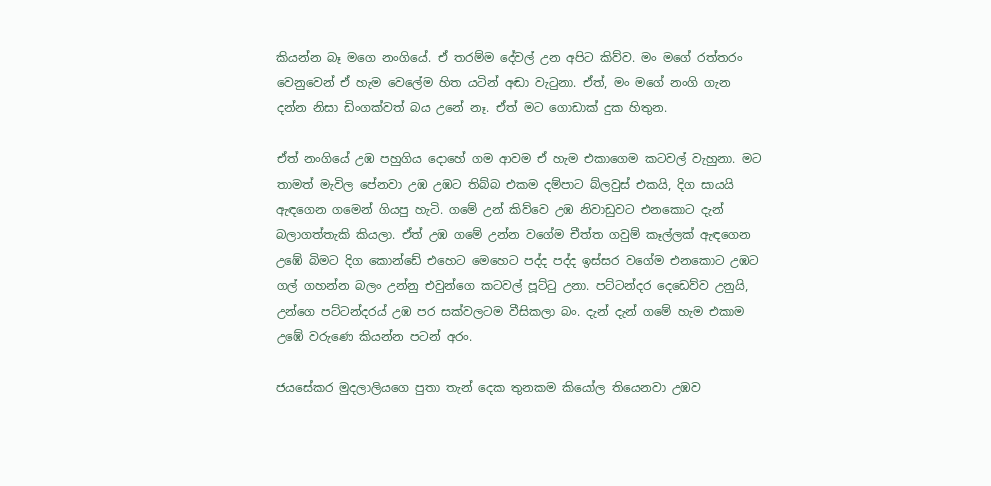කියන්න බෑ මගෙ නංගියේ. ඒ තරම්ම දේවල් උන අපිට කිව්ව. මං මගේ රත්තරං වෙනුවෙන් ඒ හැම වෙලේම හිත යටින් අඬා වැටුනා. ඒත්, මං මගේ නංගි ගැන දන්න නිසා ඩිංගක්වත් බය උනේ නෑ. ඒත් මට ගොඩාක් දුක හිතුන.

ඒත් නංගියේ උඹ පහුගිය දොහේ ගම ආවම ඒ හැම එකාගෙම කටවල් වැහුනා. මට තාමත් මැවිල පේනවා උඹ උඹට තිබ්බ එකම දම්පාට බ්ලවුස් එකයි, දිග සායයි ඇඳගෙන ගමෙන් ගියපු හැටි. ගමේ උන් කිව්වෙ උඹ නිවාඩුවට එනකොට දැන් බලාගත්තැකි කියලා. ඒත් උඹ ගමේ උන්න වගේම චීත්ත ගවුම් කෑල්ලක් ඇඳගෙන උඹේ බිමට දිග කොන්ඩේ එහෙට මෙහෙට පද්ද පද්ද ඉස්සර වගේම එනකොට උඹට ගල් ගහන්න බලං උන්නු එවුන්ගෙ කටවල් පූට්ටු උනා. පට්ටන්දර දෙඩෙව්ව උනුයි, උන්ගෙ පට්ටන්දරය් උඹ පර සක්වලටම වීසිකලා බං. දැන් දැන් ගමේ හැම එකාම උඹේ වරුණෙ කියන්න පටන් අරං.

ජයසේකර මුදලාලියගෙ පුතා තැන් දෙක තුනකම කියෝල තියෙනවා උඹව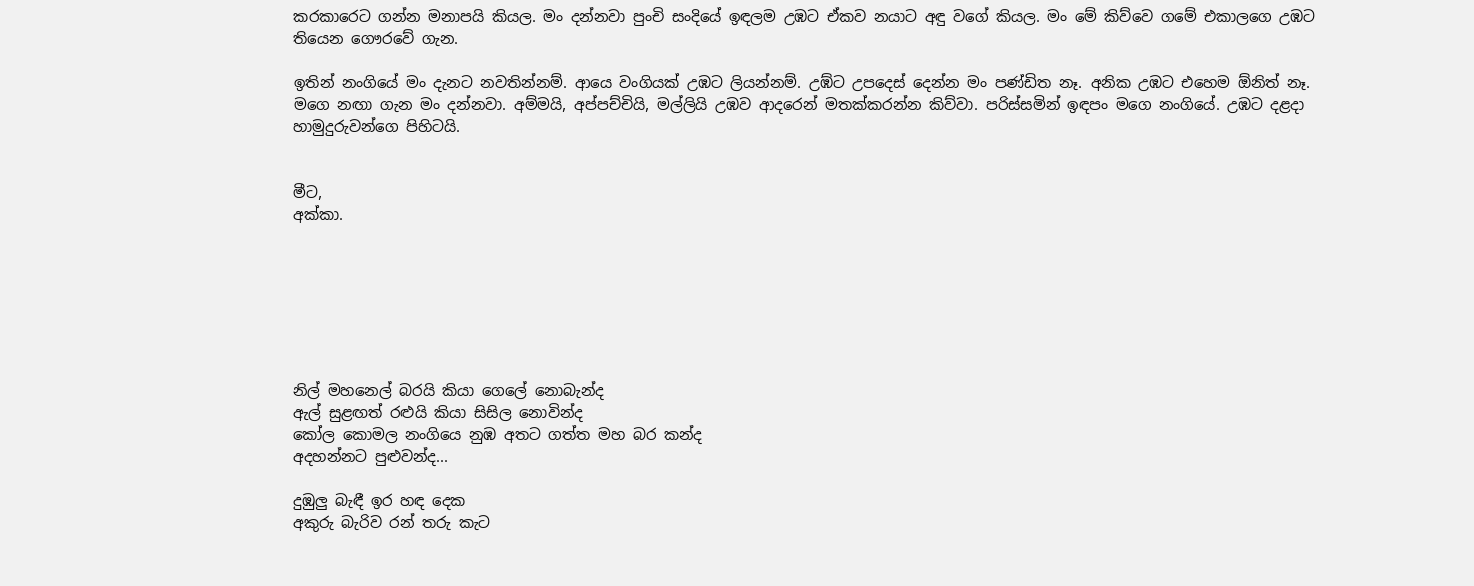කරකාරෙට ගන්න මනාපයි කියල. මං දන්නවා පුංචි සංදියේ ඉඳලම උඹට ඒකව නයාට අඳු වගේ කියල. මං මේ කිව්වෙ ගමේ එකාලගෙ උඹට තියෙන ගෞරවේ ගැන.

ඉතින් නංගියේ මං දැනට නවතින්නම්. ආයෙ වංගියක් උඹට ලියන්නම්. උඹ්ට උපදෙස් දෙන්න මං පණ්ඩිත නෑ. අනික උඹට එහෙම ඕනිත් නෑ. මගෙ නඟා ගැන මං දන්නවා. අම්මයි, අප්පච්චියි, මල්ලියි උඹව ආදරෙන් මතක්කරන්න කිව්වා. පරිස්සමින් ඉඳපං මගෙ නංගියේ. උඹට දළදා හාමුදුරුවන්ගෙ පිහිටයි.


මීට,
අක්කා.







නිල් මහනෙල් බරයි කියා ගෙලේ නොබැන්ද
ඇල් සුළඟත් රළුයි කියා සිසිල නොවින්ද
කෝල කොමල නංගියෙ නුඹ අතට ගත්ත මහ බර කන්ද
අදහන්නට පුළුවන්ද...

දුඹුලු බැඳී ඉර හඳ දෙක
අකුරු බැරිව රන් තරු කැට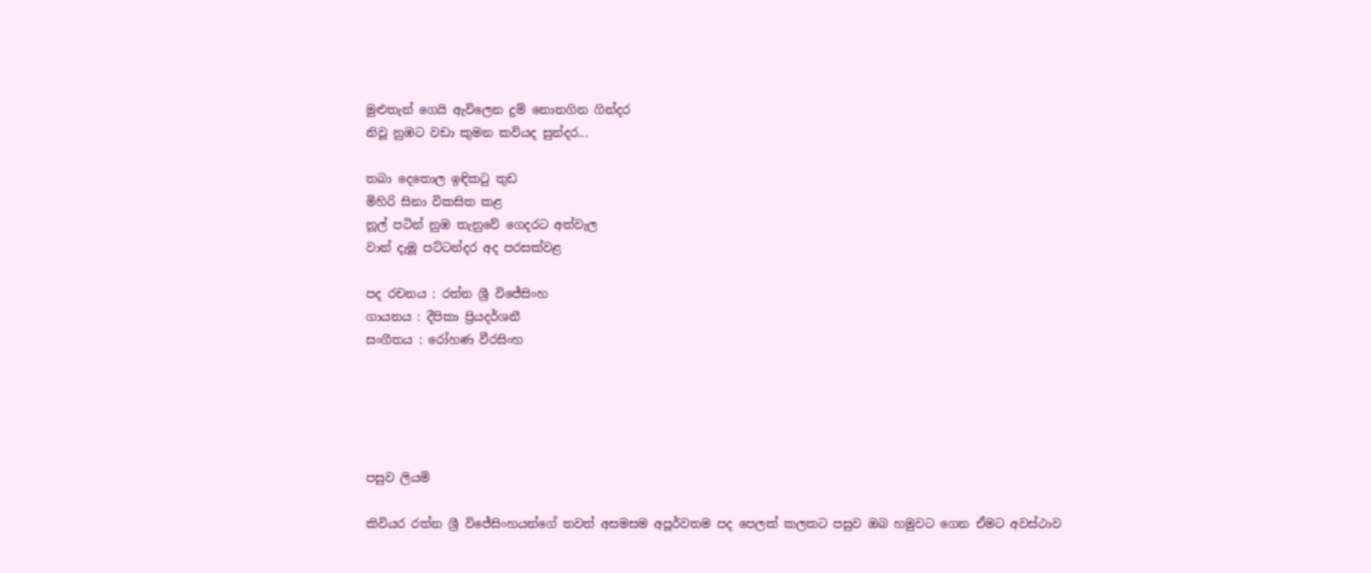මුළුතැන් ගෙයි ඇවිලෙන දුම් නොනගින ගින්දර
නිවූ නුඹට වඩා කුමන කවියද සුන්දර...

තබා දෙතොල ඉඳික‍ටු තුඩ
මිහිරි සිනා විකසිත කළ
නූල් පටින් නුඹ තැනුවේ ගෙදරට අත්වැල
වාන් දැමූ පට්ටන්දර අද පරසක්වළ

පද රචනය : රත්න ශ්‍රී විජේසිංහ
ගායනය : දීපිකා ප්‍රියදර්ශනී
සංගීතය : රෝහණ වීරසිංහ





පසුව ලියමි

කිවියර රත්න ශ්‍රී විජේසිංහයන්ගේ තවත් අසමසම අපූර්වතම පද පෙලක් කලකට පසුව ඔබ හමුවට ගෙන ඒමට අවස්ථාව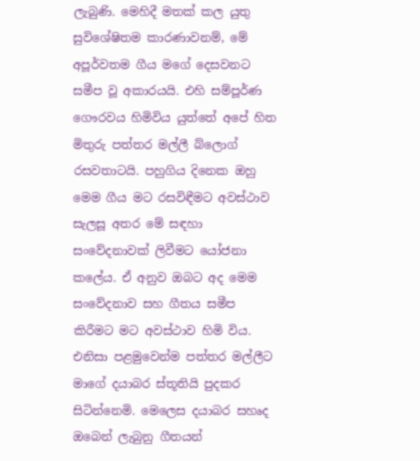ලැබුණි. මෙහිදී මතක් කල යුතු සුවිශේෂිතම කාරණාවනම්, මේ අපූර්වතම ගීය මගේ දෙසවනට සමීප වූ අකාරයයි. එහි සම්පූර්ණ ගෞරවය හිමිවිය යුත්තේ අපේ හිත මිතුරු පත්තර මල්ලී බ්ලොග් රසවතාටයි. පහුගිය දිනෙක ඔහු මෙම ගීය මට රසවිඳීමට අවස්ථාව සැලසූ අතර මේ සඳහා සංවේදනාවක් ලිවීමට යෝජනා කලේය. ඒ අනුව ඔබට අද මෙම සංවේදනාව සහ ගීතය සමීප කිරීමට මට අවස්ථාව හිමි විය. එනිසා පළමුවෙන්ම පත්තර මල්ලීට මාගේ දයාබර ස්තූතියි පුදකර සිටින්නෙමි. මෙලෙස දයාබර සහෘද ඔබෙන් ලැබුනු ගීතයන්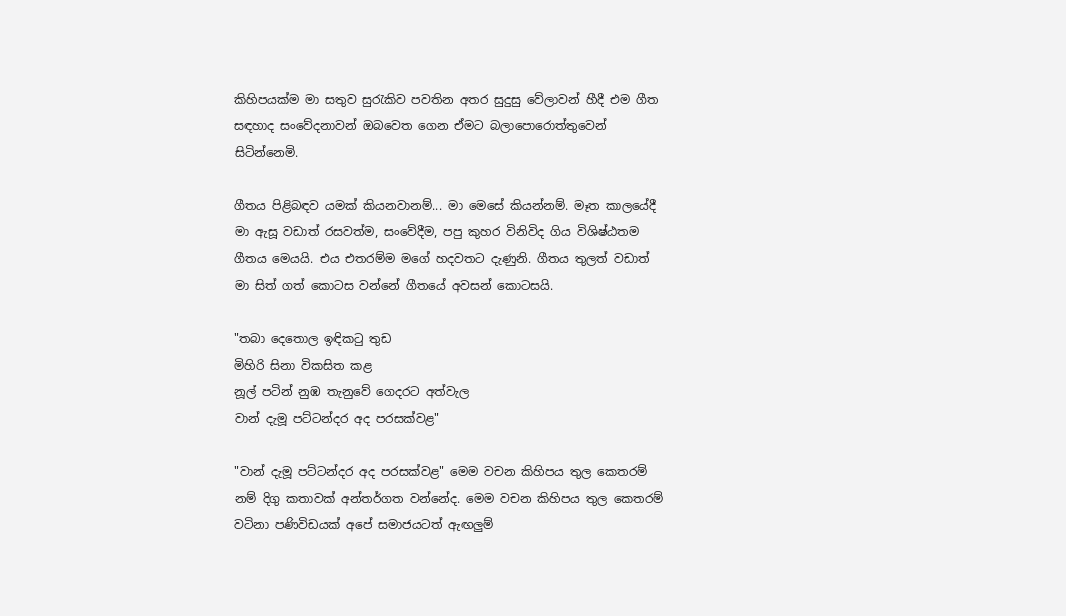කිහිපයක්ම මා සතුව සුරැකිව පවතින අතර සුදුසු වේලාවන් හීදී එම ගීත සඳහාද සංවේදනාවන් ඔබවෙත ගෙන ඒමට බලාපොරොත්තුවෙන් සිටින්නෙමි.

ගීතය පිළිබඳව යමක් කියනවානම්... මා මෙසේ කියන්නම්. මෑත කාලයේදී මා ඇසූ වඩාත් රසවත්ම, සංවේදීම, පපු කුහර විනිවිද ගිය විශිෂ්ඨතම ගීතය මෙයයි. එය එතරම්ම මගේ හදවතට දැණුනි. ගීතය තුලත් වඩාත් මා සිත් ගත් කොටස වන්නේ ගීතයේ අවසන් කොටසයි.

"තබා දෙතොල ඉඳික‍ටු තුඩ
මිහිරි සිනා විකසිත කළ
නූල් පටින් නුඹ තැනුවේ ගෙදරට අත්වැල
වාන් දැමූ පට්ටන්දර අද පරසක්වළ"

"වාන් දැමූ පට්ටන්දර අද පරසක්වළ" මෙම වචන කිහිපය තුල කෙතරම් නම් දිගු කතාවක් අන්තර්ගත වන්නේද. මෙම වචන කිහිපය තුල කෙතරම් වටිනා පණිවිඩයක් අපේ සමාජයටත් ඇඟලුම්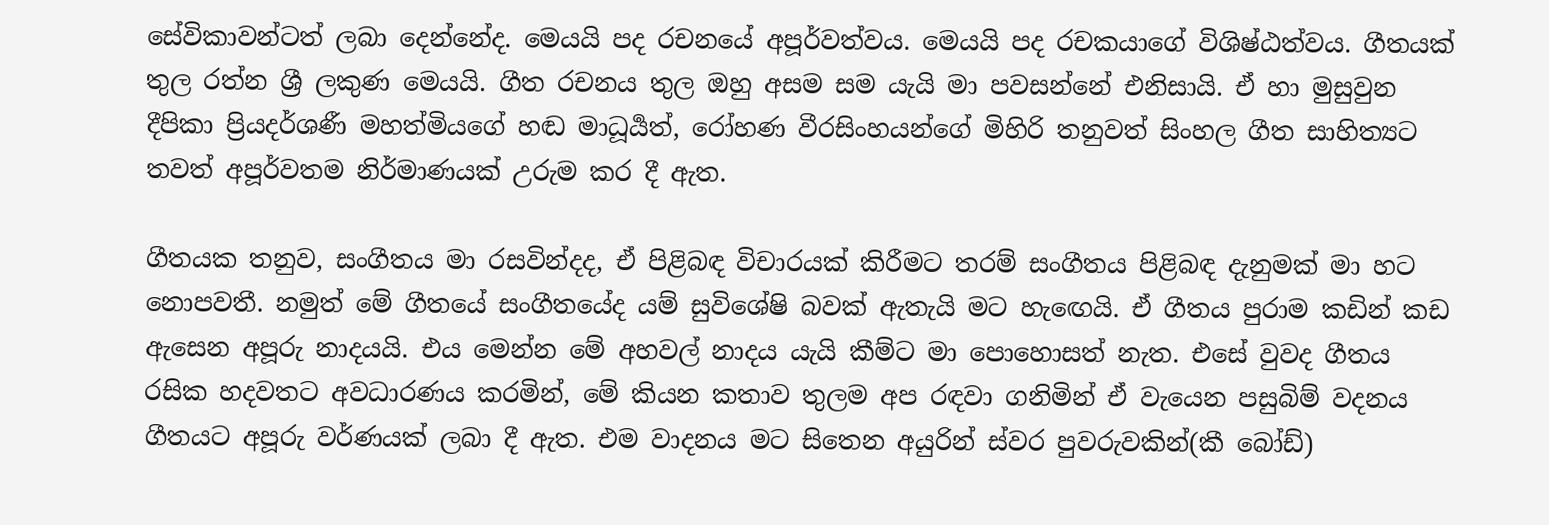සේවිකාවන්ටත් ලබා දෙන්නේද. මෙයයි පද රචනයේ අපූර්වත්වය. මෙයයි පද රචකයාගේ විශිෂ්ඨත්වය. ගීතයක් තුල රත්න ශ්‍රී ලකුණ මෙයයි. ගීත රචනය තුල ඔහු අසම සම යැයි මා පවසන්නේ එනිසායි. ඒ හා මුසුවුන දීපිකා ප්‍රියදර්ශණී මහත්මියගේ හඬ මාධූර්‍යත්, රෝහණ වීරසිංහයන්ගේ මිහිරි තනුවත් සිංහල ගීත සාහිත්‍යට තවත් අපූර්වතම නිර්මාණයක් උරුම කර දී ඇත.

ගීතයක තනුව, සංගීතය මා රසවින්දද, ඒ පිළිබඳ විචාරයක් කිරීමට තරම් සංගීතය පිළිබඳ දැනුමක් මා හට නොපවතී. නමුත් මේ ගීතයේ සංගීතයේද යම් සුවිශේෂි බවක් ඇතැයි මට හැඟෙයි. ඒ ගීතය පුරාම කඩින් කඩ ඇසෙන අපූරු නාදයයි. එය මෙන්න මේ අහවල් නාදය යැයි කීම්ට මා පොහොසත් නැත. එසේ වුවද ගීතය රසික හදවතට අවධාරණය කරමින්, මේ කියන කතාව තුලම අප රඳවා ගනිමින් ඒ වැයෙන පසුබිම් වදනය ගීතයට අපූරු වර්ණයක් ලබා දී ඇත. එම වාදනය මට සිතෙන අයුරින් ස්වර පුවරුවකින්(කී බෝඩ්)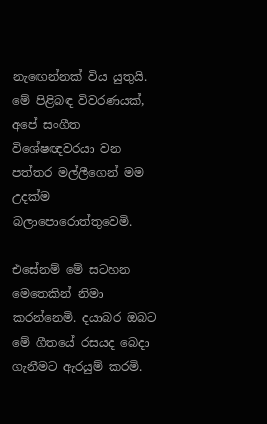නැඟෙන්නක් විය යුතුයි. මේ පිළිබඳ විවරණයක්, අපේ සංගීත විශේෂඥවරයා වන පත්තර මල්ලීගෙන් මම උදක්ම බලාපොරොත්තුවෙමි.

එසේනම් මේ සටහන මෙතෙකින් නිමා කරන්නෙමි. දයාබර ඔබට මේ ගීතයේ රසයද බෙදා ගැනීමට ඇරයුම් කරමි.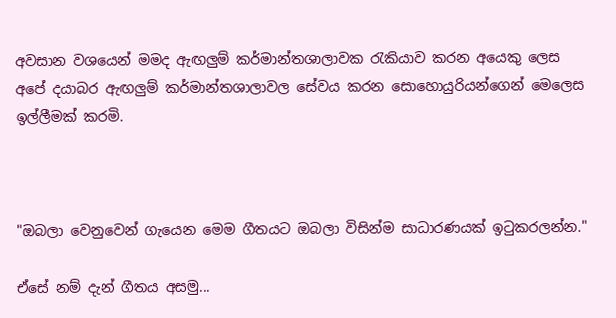අවසාන වශයෙන් මමද ඇඟලුම් කර්මාන්තශාලාවක රැකියාව කරන අයෙකු ලෙස අපේ දයාබර ඇඟලුම් කර්මාන්තශාලාවල සේවය කරන සොහොයුරියන්ගෙන් මෙලෙස ඉල්ලීමක් කරමි.



"ඔබලා වෙනුවෙන් ගැයෙන මෙම ගීතයට ඔබලා විසින්ම සාධාරණයක් ඉටුකරලන්න."

ඒසේ නම් දැන් ගීතය අසමු...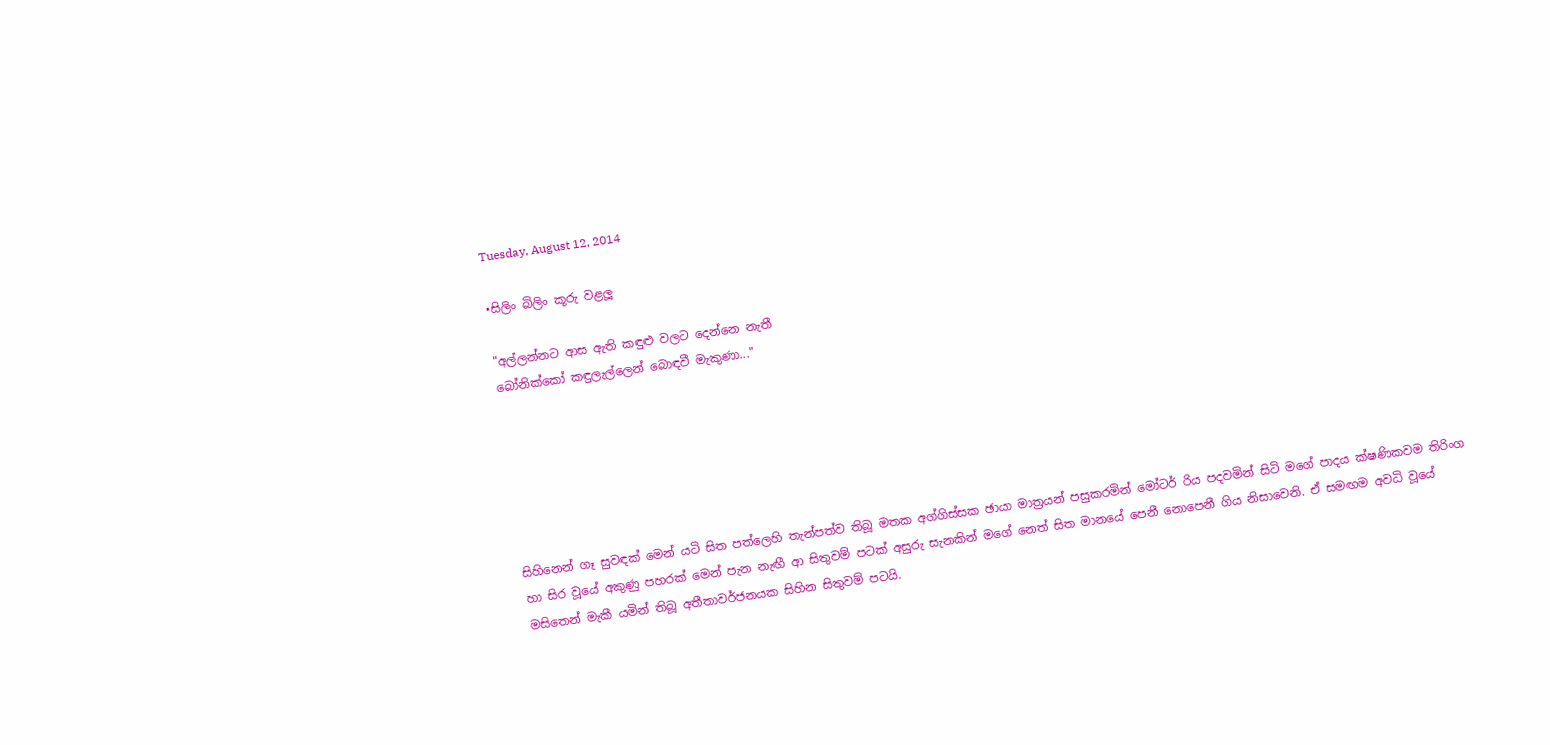Tuesday, August 12, 2014

•සිලිං බිලිං කූරු වළලූ

"අල්ලන්නට ආස ඇති කඳුළු වලට දෙන්නෙ නැතී
බෝනික්කෝ කඳුලැල්ලෙන් බොඳවී මැකුණා..."






සිහිනෙන් ගෑ සුවඳක් මෙන් යටි සිත පත්ලෙහි තැන්පත්ව තිබූ මතක අග්ගිස්සක ඡායා මාත්‍රයන් පසුකරමින් මෝටර් රිය පදවමින් සිටි මගේ පාදය ක්ෂණිකවම තිරිංග හා සිර වූයේ අකුණු පහරක් මෙන් පැන නැඟී ආ සිතුවම් පටක් අසුරු සැනකින් මගේ නෙත් සිත මානයේ පෙනී නොපෙනී ගිය නිසාවෙනි. ඒ සමඟම අවධි වූයේ මසිතෙන් මැකී යමින් තිබූ අතීතාවර්ජනයක සිහින සිතුවම් පටයි.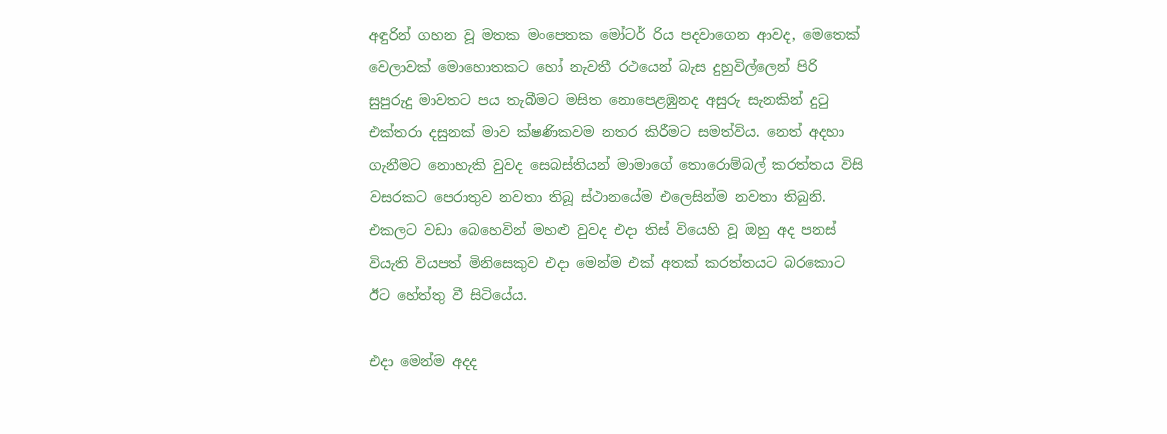අඳුරින් ගහන වූ මතක මංපෙතක මෝටර් රිය පදවාගෙන ආවද, මෙතෙක් වෙලාවක් මොහොතකට හෝ නැවතී රථයෙන් බැස දුහුවිල්ලෙන් පිරි සුපුරුදු මාවතට පය තැබීමට මසිත නොපෙළඹුනද අසුරු සැනකින් දුටු එක්තරා දසුනක් මාව ක්ෂණිකවම නතර කිරීමට සමත්විය. නෙත් අදහා ගැනීමට නොහැකි වුවද සෙබස්තියන් මාමාගේ තොරොම්බල් කරත්තය විසි වසරකට පෙරාතුව නවතා තිබූ ස්ථානයේම එලෙසින්ම නවතා තිබුනි. එකලට වඩා බෙහෙවින් මහළු වුවද එදා තිස් වියෙහි වූ ඔහු අද පනස් වියැති වියපත් මිනිසෙකුව එදා මෙන්ම එක් අතක් කරත්තයට බරකොට ඊට හේත්තු වී සිටියේය.

එදා මෙන්ම අදද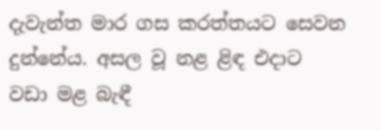දැවැන්ත මාර ගස කරත්තයට සෙවන දුන්නේය. අසල වූ නළ ළිඳ එදාට වඩා මළ බැඳී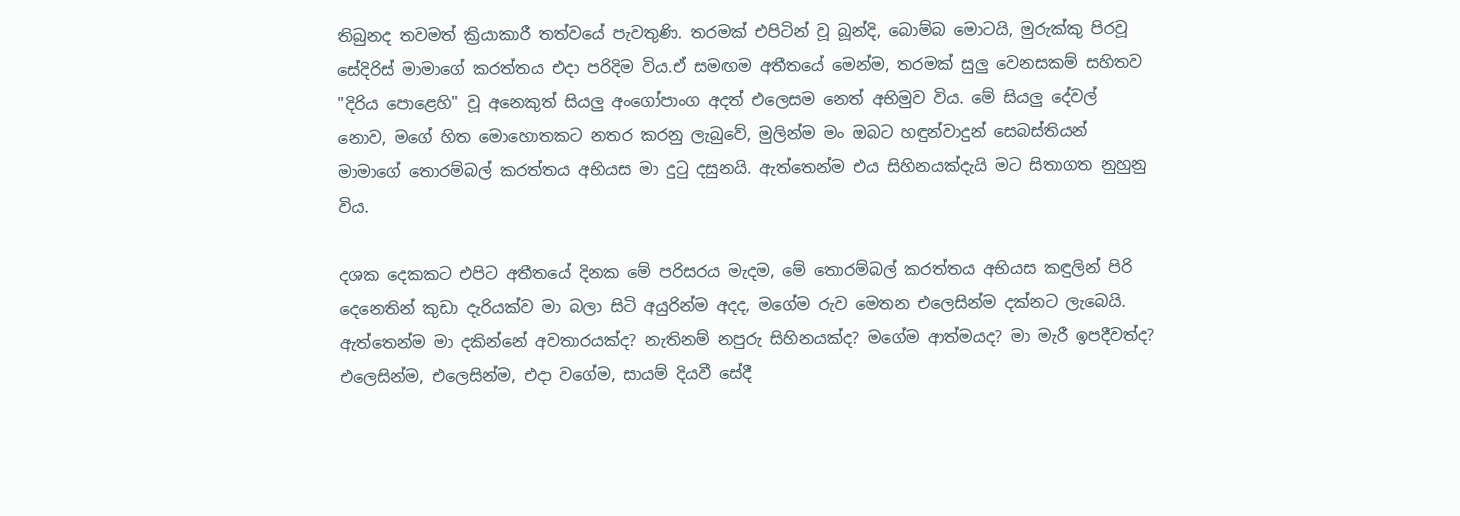තිබුනද තවමත් ක්‍රියාකාරී තත්වයේ පැවතුණි. තරමක් එපිටින් වූ බූන්දි, බොම්බ මොටයි, මුරුක්කු පිරවූ සේදිරිස් මාමාගේ කරත්තය එදා පරිදිම විය.ඒ සමඟම අතීතයේ මෙන්ම, තරමක් සුලු වෙනසකම් සහිතව "දිරිය පොළෙහි" වූ අනෙකුත් සියලු අංගෝපාංග අදත් එලෙසම නෙත් අභිමුව විය. මේ සියලු දේවල් නොව, මගේ හිත මොහොතකට නතර කරනු ලැබුවේ, මුලින්ම මං ඔබට හඳුන්වාදුන් සෙබස්තියන් මාමාගේ තොරම්බල් කරත්තය අභියස මා දුටු දසුනයි. ඇත්තෙන්ම එය සිහිනයක්දැයි මට සිතාගත නුහුනු විය.

දශක දෙකකට එපිට අතීතයේ දිනක මේ පරිසරය මැදම, මේ තොරම්බල් කරත්තය අභියස කඳුලින් පිරි දෙනෙතින් කුඩා දැරියක්ව මා බලා සිටි අයුරින්ම අදද, මගේම රුව මෙතන එලෙසින්ම දක්නට ලැබෙයි. ඇත්තෙන්ම මා දකින්නේ අවතාරයක්ද? නැතිනම් නපුරු සිහිනයක්ද? මගේම ආත්මයද? මා මැරී ඉපදීවත්ද? එලෙසින්ම, එලෙසින්ම, එදා වගේම, සායම් දියවී සේදී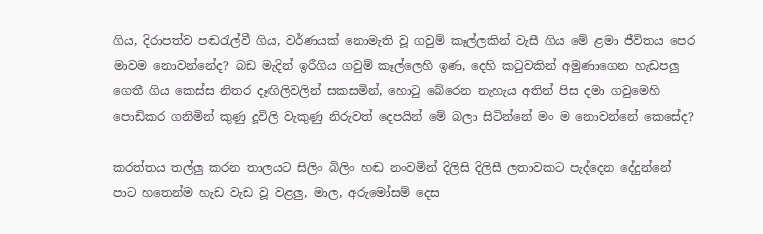ගිය, දිරාපත්ව පඬරැල්වී ගිය, වර්ණයක් නොමැති වූ ගවුම් කෑල්ලකින් වැසී ගිය මේ ළමා ජීවිතය පෙර මාවම නොවන්නේද? බඩ මැදින් ඉරීගිය ගවුම් කෑල්ලෙහි ඉණ, දෙහි කටුවකින් අමුණාගෙන හැඩපලු ගෙතී ගිය කෙස්ස නිතර දෑඟිලිවලින් සකසමින්, හොටු බේරෙන නැහැය අතින් පිස දමා ගවුමෙහි පොඩිකර ගනිමින් කුණු දූවිලි වැකුණු නිරුවත් දෙපයින් මේ බලා සිටින්නේ මං ම නොවන්නේ කෙසේද?

කරත්තය තල්ලු කරන තාලයට සිලිං බිලිං හඬ නංවමින් දිලිසි දිලිසී ලතාවකට පැද්දෙන දේදුන්නේ පාට හතෙන්ම හැඩ වැඩ වූ වළලු, මාල, අරුමෝසම් දෙස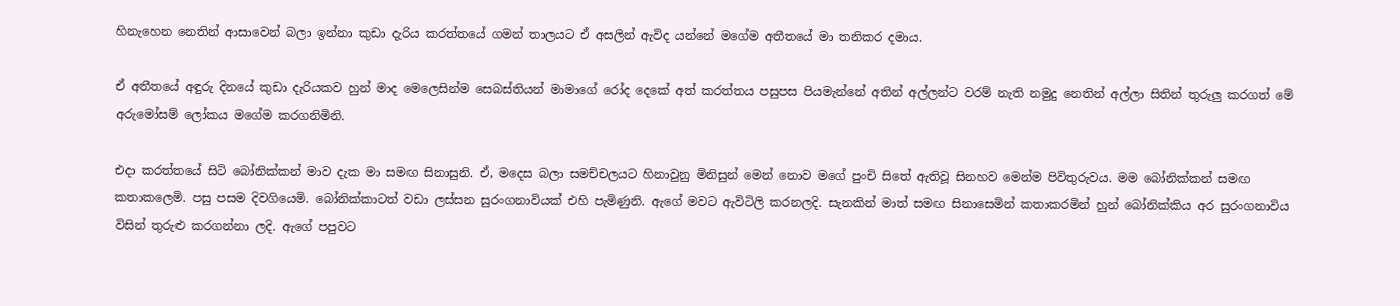හිනැහෙන නෙතින් ආසාවෙන් බලා ඉන්නා කුඩා දැරිය කරත්තයේ ගමන් තාලයට ඒ අසලින් ඇවිද යන්නේ මගේම අතීතයේ මා තනිකර දමාය.

ඒ අතීතයේ අඳුරු දිනයේ කුඩා දැරියකව හුන් මාද මෙලෙසින්ම සෙබස්තියන් මාමාගේ රෝද දෙකේ අත් කරත්තය පසුපස පියමැන්නේ අතින් අල්ලන්ට වරම් නැති නමුදු නෙතින් අල්ලා සිතින් තුරුලු කරගත් මේ අරුමෝසම් ලෝකය මගේම කරගනිමිනි.

එදා කරත්තයේ සිටි බෝනික්කන් මාව දැක මා සමඟ සිනාසුනි. ඒ, මදෙස බලා සමච්චලයට හිනාවුනු මිනිසුන් මෙන් නොව මගේ පුංචි සිතේ ඇතිවූ සිනහව මෙන්ම පිවිතුරුවය. මම බෝනික්කන් සමඟ කතාකලෙමි. පසු පසම දිවගියෙමි. බෝනික්කාටත් වඩා ලස්සන සුරංගනාවියක් එහි පැමිණුනි. ඇගේ මවට ඇවිටිලි කරනලදි. සැනකින් මාත් සමඟ සිනාසෙමින් කතාකරමින් හුන් බෝනික්කිය අර සුරංගනාවිය විසින් තුරුළු කරගන්නා ලදි. ඇගේ පපුවට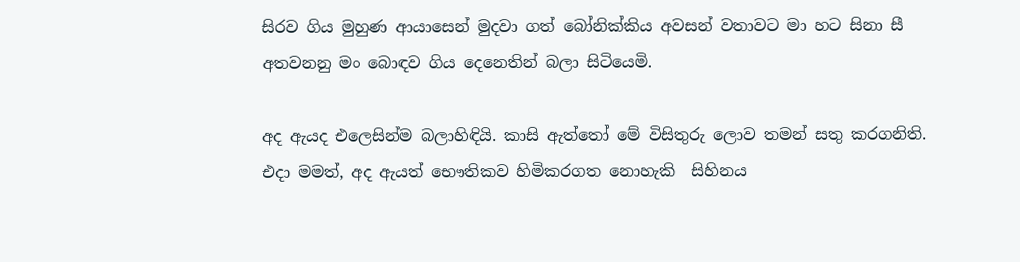සිරව ගිය මුහුණ ආයාසෙන් මුදවා ගත් බෝනික්කිය අවසන් වතාවට මා හට සිනා සී අතවනනු මං බොඳව ගිය දෙනෙතින් බලා සිටියෙමි.

අද ඇයද එලෙසින්ම බලාහිඳියි. කාසි ඇත්තෝ මේ විසිතුරු ලොව තමන් සතු කරගනිති. එදා මමත්, අද ඇයත් භෞතිකව හිමිකරගත නොහැකි  සිහිනය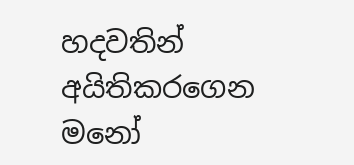හදවතින් අයිතිකරගෙන මනෝ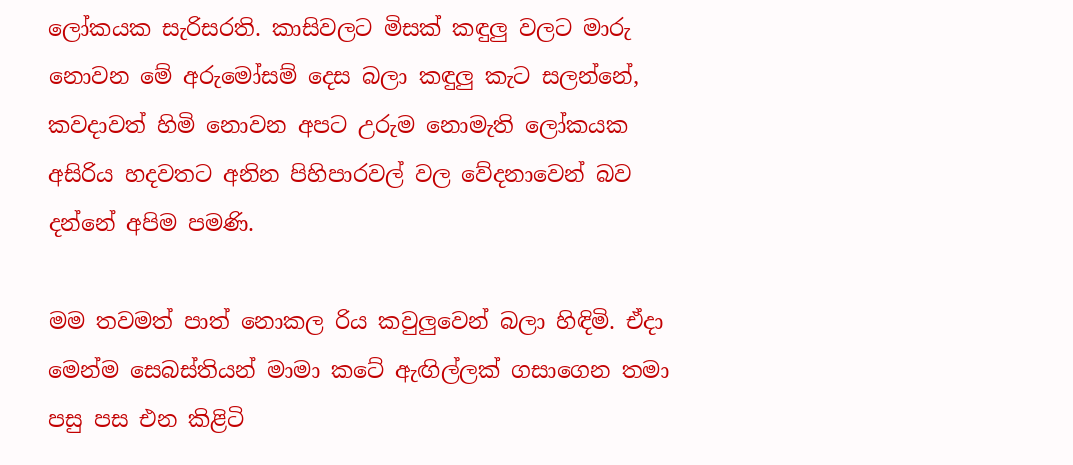ලෝකයක සැරිසරති. කාසිවලට මිසක් කඳුලු වලට මාරු නොවන මේ අරුමෝසම් දෙස බලා කඳුලු කැට සලන්නේ, කවදාවත් හිමි නොවන අපට උරුම නොමැති ලෝකයක අසිරිය හදවතට අනින පිහිපාරවල් වල වේදනාවෙන් බව දන්නේ අපිම පමණි.

මම තවමත් පාත් නොකල රිය කවුලුවෙන් බලා හිඳිමි. ඒදා මෙන්ම සෙබස්තියන් මාමා කටේ ඇඟිල්ලක් ගසාගෙන තමා පසු පස එන කිළිටි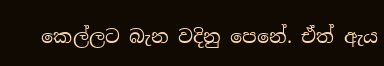කෙල්ලට බැන වදිනු පෙනේ. ඒත් ඇය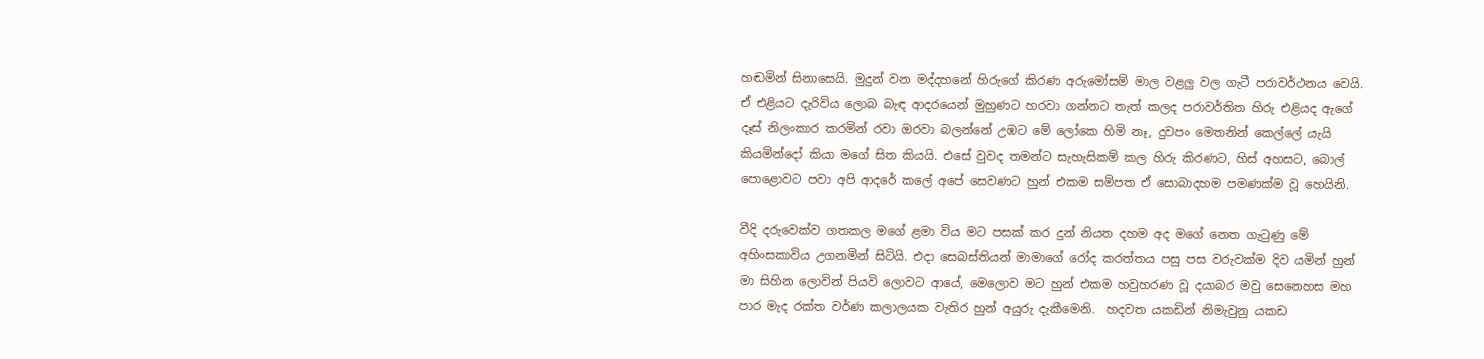හඬමින් සිනාසෙයි. මුදුන් වන මද්දහනේ හිරුගේ කිරණ අරුමෝසම් මාල වළලු වල ගැටී පරාවර්ථනය වෙයි. ඒ එළියට දැරිවිය ලොබ බැඳ ආදරයෙන් මුහුණට හරවා ගන්නට තැත් කලද පරාවර්තිත හිරු එළියද ඇගේ දෑස් නිලංකාර කරමින් රවා ඔරවා බලන්නේ උඹට මේ ලෝකෙ හිමි නෑ, දුවපං මෙතනින් කෙල්ලේ යැයි කියමින්දෝ කියා මගේ සිත කියයි. එසේ වුවද තමන්ට සැහැසිකම් කල හිරු කිරණට, හිස් අහසට, බොල් පොළොවට පවා අපි ආදරේ කලේ අපේ සෙවණට හුන් එකම සම්පත ඒ සොබාදහම පමණක්ම වූ හෙයිනි.

වීදි දරුවෙක්ව ගතකල මගේ ළමා විය මට පසක් කර දුන් නියත දහම අද මගේ නෙත ගැටුණු මේ අහිංසකාවිය උගනමින් සිටියි. එදා සෙබස්තියන් මාමාගේ රෝද කරත්තය පසු පස වරුවක්ම දිව යමින් හුන් මා සිහින ලොවින් පියවි ලොවට ආයේ, මෙලොව මට හුන් එකම හවුහරණ වූ දයාබර මවු සෙනෙහස මහ පාර මැද රක්ත වර්ණ කලාලයක වැතිර හුන් අයුරු දැකීමෙනි.  හදවත යකඩින් නිමැවුනු යකඩ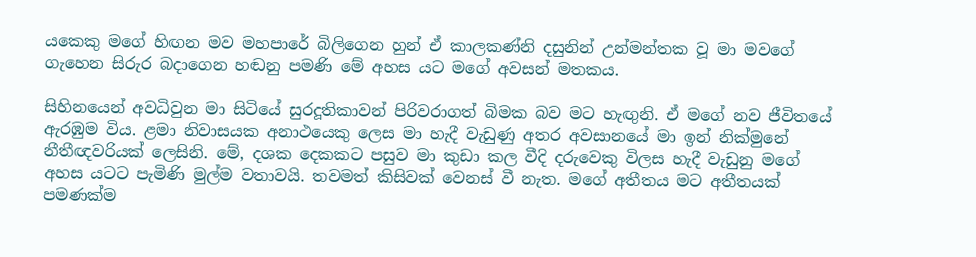යකෙකු මගේ හිඟන මව මහපාරේ බිලිගෙන හුන් ඒ කාලකණ්නි දසුනින් උන්මන්තක වූ මා මවගේ ගැහෙන සිරුර බදාගෙන හඬනු පමණි මේ අහස යට මගේ අවසන් මතකය.

සිහිනයෙන් අවධිවුන මා සිටියේ සුරදූතිකාවන් පිරිවරාගත් බිමක බව මට හැඟුනි. ඒ මගේ නව ජීවිතයේ ඇරඹුම විය. ළමා නිවාසයක අනාථයෙකු ලෙස මා හැදී වැඩුණු අතර අවසානයේ මා ඉන් නික්මුනේ නීතීඥවරියක් ලෙසිනි. මේ, දශක දෙකකට පසුව මා කුඩා කල වීදි දරුවෙකු විලස හැදී වැඩුනු මගේ අහස යටට පැමිණි මුල්ම වතාවයි. තවමත් කිසිවක් වෙනස් වී නැත. මගේ අතීතය මට අතීතයක් පමණක්ම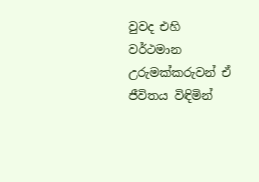වුවද එහි වර්ථමාන උරුමක්කරුවන් ඒ ජීවිතය විඳිමින්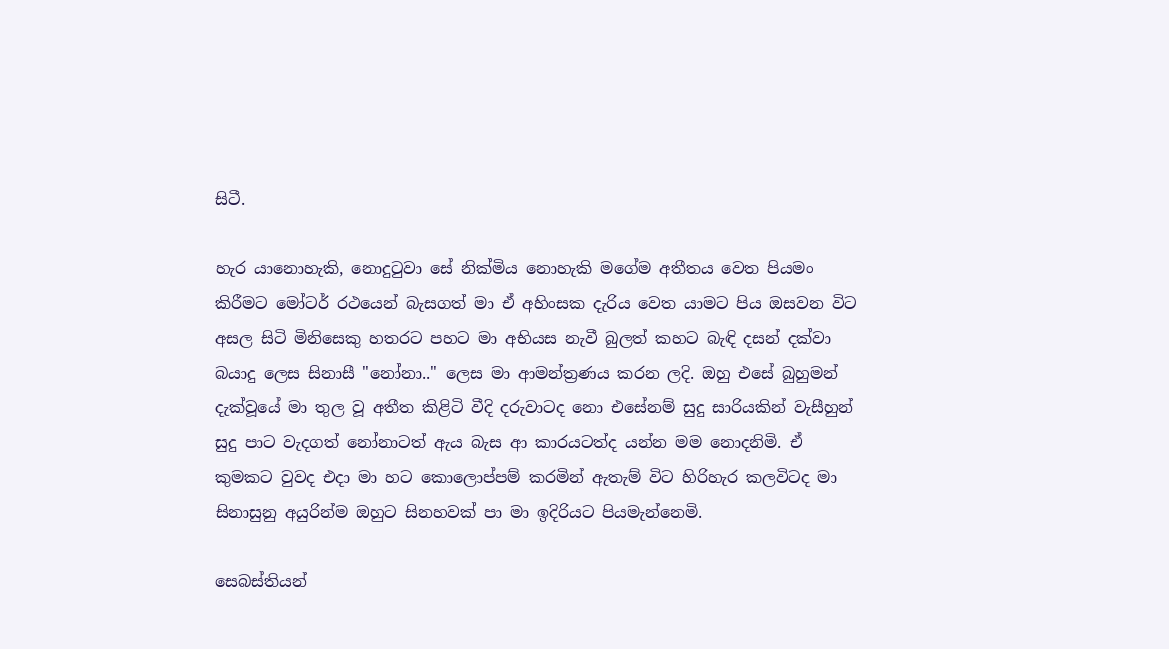සිටී.

හැර යානොහැකි, නොදුටුවා සේ නික්මිය නොහැකි මගේම අතීතය වෙත පියමං කිරීමට මෝටර් රථයෙන් බැසගත් මා ඒ අහිංසක දැරිය වෙත යාමට පිය ඔසවන විට අසල සිටි මිනිසෙකු හතරට පහට මා අභියස නැවී බුලත් කහට බැඳි දසන් දක්වා බයාදු ලෙස සිනාසී "නෝනා.." ලෙස මා ආමන්ත්‍රණය කරන ලදි. ඔහු එසේ බුහුමන් දැක්වූයේ මා තුල වූ අතීත කිළිටි වීදි දරුවාටද නො එසේනම් සුදු සාරියකින් වැසීහුන් සුදු පාට වැදගත් නෝනාටත් ඇය බැස ආ කාරයටත්ද යන්න මම නොදනිමි. ඒ කුමකට වුවද එදා මා හට කොලොප්පම් කරමින් ඇතැම් විට හිරිහැර කලවිටද මා සිනාසුනු අයුරින්ම ඔහුට සිනහවක් පා මා ඉදිරියට පියමැන්නෙමි.

සෙබස්තියන්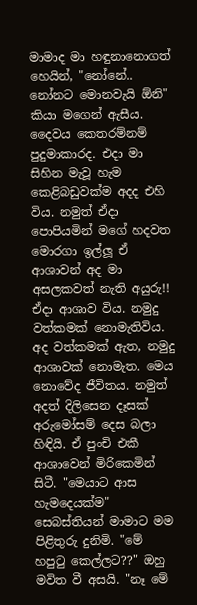මාමාද මා හඳුනානොගත් හෙයින්, "නෝනේ.. නෝනට මොනවැයි ඕනි" කියා මගෙන් ඇසීය. දෛවය කෙතරම්නම් පුදුමාකාරද. එදා මා සිහින මැවූ හැම කෙළිබඩුවක්ම අදද එහි විය. නමුත් ඒදා පොපියමින් මගේ හදවත මොරගා ඉල්ලූ ඒ ආශාවන් අද මා අසලකවත් නැති අයුරු!! ඒදා ආශාව විය. නමුදු වත්කමක් නොමැතිවිය. අද වත්කමක් ඇත, නමුදු ආශාවක් නොමැත. මෙය නොවේද ජීවිතය. නමුත් අදත් දිලිසෙන දෑසක් අරුමෝසම් දෙස බලා හිඳියි. ඒ පුංචි එකී ආශාවෙන් මිරිකෙමින් සිටී. "මෙයාට ආස හැමදෙයක්ම" සෙබස්තියන් මාමාට මම පිළිතුරු දුනිමි. "මේ හපුටු කෙල්ලට??" ඔහු මවිත වී අසයි. "නෑ මේ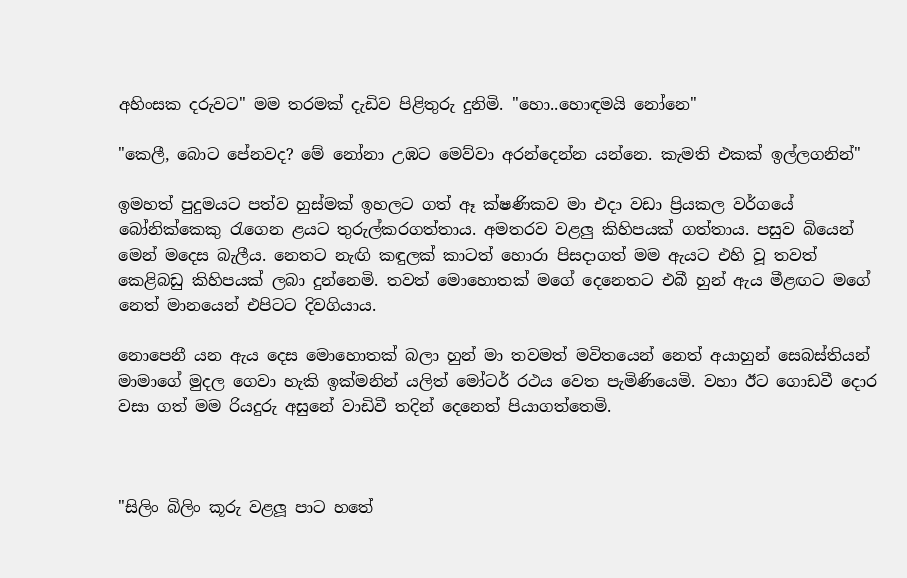අහිංසක දරුවට" මම තරමක් දැඩිව පිළිතුරු දුනිමි. "හො..හොඳමයි නෝනෙ"

"කෙලී, බොට පේනවද? මේ නෝනා උඹට මෙව්වා අරන්දෙන්න යන්නෙ. කැමති එකක් ඉල්ලගනින්"

ඉමහත් පුදුමයට පත්ව හුස්මක් ඉහලට ගත් ඈ ක්ෂණිකව මා එදා වඩා ප්‍රියකල වර්ගයේ බෝනික්කෙකු රැගෙන ළයට තුරුල්කරගත්තාය. අමතරව වළලු කිහිපයක් ගත්තාය. පසුව බියෙන් මෙන් මදෙස බැලීය. නෙතට නැඟි කඳුලක් කාටත් හොරා පිසදාගත් මම ඇයට එහි වූ තවත් කෙළිබඩු කිහිපයක් ලබා දුන්නෙමි. තවත් මොහොතක් මගේ දෙනෙතට එබී හුන් ඇය මීළඟට මගේ නෙත් මානයෙන් එපිටට දිවගියාය.

නොපෙනී යන ඇය දෙස මොහොතක් බලා හුන් මා තවමත් මවිතයෙන් නෙත් අයාහුන් සෙබස්තියන් මාමාගේ මුදල ගෙවා හැකි ඉක්මනින් යලිත් මෝටර් රථය වෙත පැමිණියෙමි. වහා ඊට ගොඩවී දොර වසා ගත් මම රියදුරු අසුනේ වාඩිවී තදින් දෙනෙත් පියාගත්තෙමි.



"සිලිං බිලිං කූරු වළලූ පාට හතේ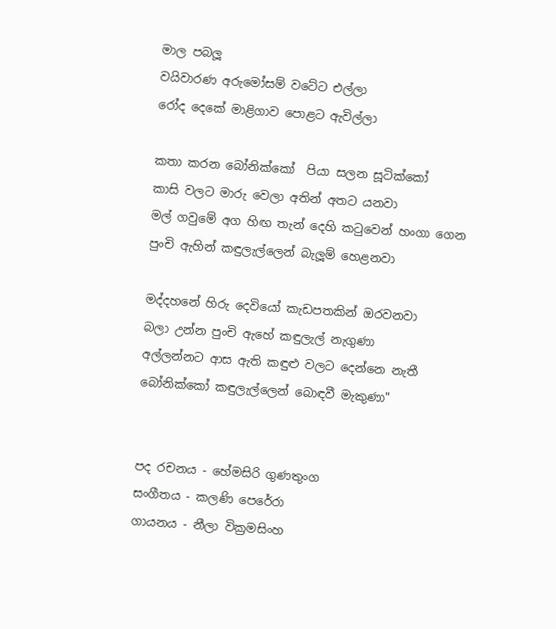මාල පබලූ
වයිවාරණ අරුමෝසම් වටේට එල්ලා
රෝද දෙකේ මාළිගාව පොළට ඇවිල්ලා

කතා කරන බෝනික්කෝ  පියා සලන සූටික්කෝ
කාසි වලට මාරු වෙලා අතින් අතට යනවා
මල් ගවුමේ අග හිඟ තැන් දෙහි කටුවෙන් හංගා ගෙන
පුංචි ඇහින් කඳුලැල්ලෙන් බැලූම් හෙළනවා

මද්දහනේ හිරු දෙවියෝ කැඩපතකින් ඔරවනවා
බලා උන්න පුංචි ඇහේ කඳුලැල් නැගුණා
අල්ලන්නට ආස ඇති කඳුළු වලට දෙන්නෙ නැතී
බෝනික්කෝ කඳුලැල්ලෙන් බොඳවී මැකුණා"


පද රචනය - හේමසිරි ගුණතුංග
සංගීතය - කලණි පෙරේරා
ගායනය - නීලා වික්‍රමසිංහ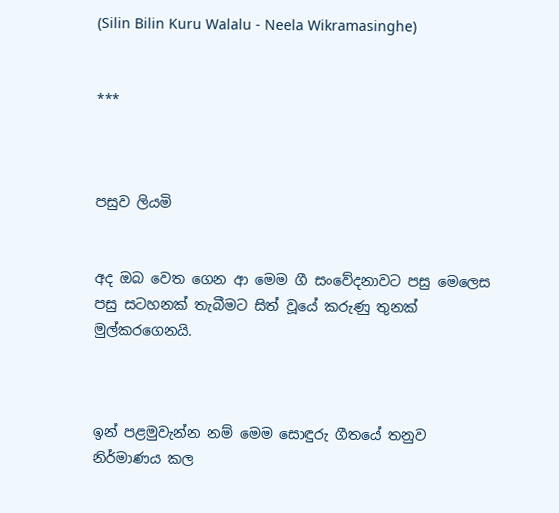(Silin Bilin Kuru Walalu - Neela Wikramasinghe)


***



පසුව ලියමි


අද ඔබ වෙත ගෙන ආ මෙම ගී සංවේදනාවට පසු මෙලෙස පසු සටහනක් තැබීමට සිත් වූයේ කරුණු තුනක් මුල්කරගෙනයි.



ඉන් පළමුවැන්න නම් මෙම සොඳුරු ගීතයේ තනුව නිර්මාණය කල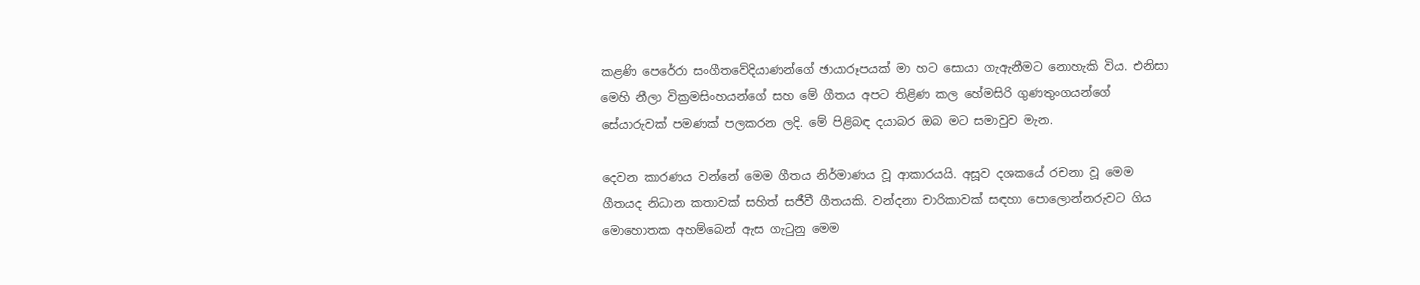කළණි පෙරේරා සංගීතවේදියාණන්ගේ ඡායාරූපයක් මා හට සොයා ගැඇනීමට නොහැකි විය. එනිසා මෙහි නීලා වික්‍රමසිංහයන්ගේ සහ මේ ගීතය අපට තිළිණ කල හේමසිරි ගුණතුංගයන්ගේ සේයාරුවක් පමණක් පලකරන ලදි. මේ පිළිබඳ දයාබර ඔබ මට සමාවුව මැන.

දෙවන කාරණය වන්නේ මෙම ගීතය නිර්මාණය වූ ආකාරයයි. අසූව දශකයේ රචනා වූ මෙම ගීතයද නිධාන කතාවක් සහිත් සජීවී ගීතයකි. වන්දනා චාරිකාවක් සඳහා පොලොන්නරුවට ගිය මොහොතක අහම්බෙන් ඇස ගැටුනු මෙම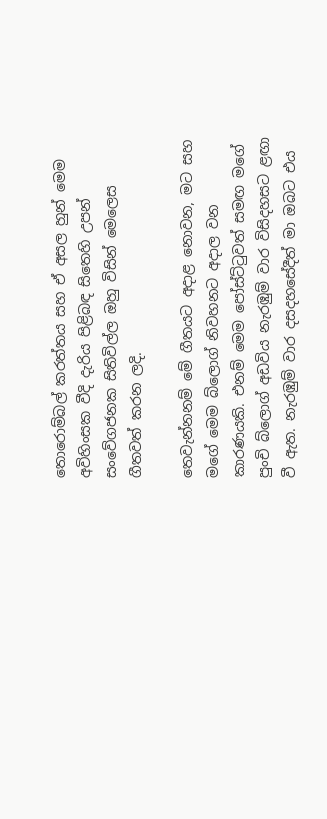තොරොම්බල් කරත්තය සහ ඒ අසල හුන් මෙම අවිහිංසක වීදි දැරිය පිළිබඳ සිතෙහි උපන් සංවේගජනක සිතිවිල්ල ඔහු විසින් මෙලෙස ගීතවත් කරන ලදි.

තෙවැන්නනම් මේ ගීතයට අදාළ නොවන, මට සහ මගේ මෙම බ්ලොග් නිවහනට අදාල වන කාරණයකි. එනම් මෙම පෝස්ට්ටුවත් සමඟ මගේ පුංචි බ්ලොග් අඩවිය නැරඹුම් වාර විසිදහසට ළඟා වී ඇත. නැරඹුම් වාර දසදහසේදීත් මා ඔබට එය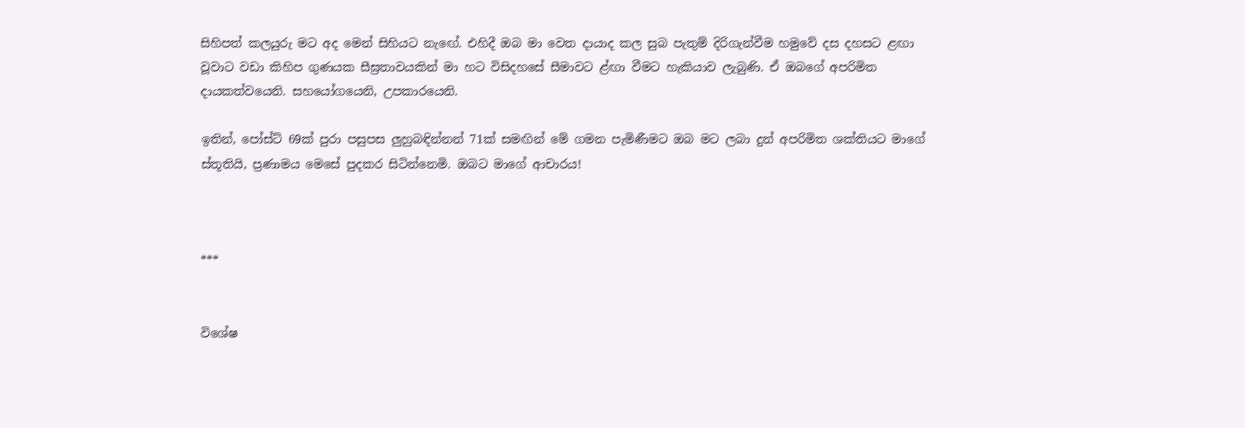සිහිපත් කලයුරු මට අද මෙන් සිහියට නැඟේ. එහිදී ඔබ මා වෙත දායාද කල සුබ පැතුම් දිරිගැන්වීම හමුවේ දස දහසට ළඟා වූවාට වඩා කිහිප ගුණයක සීඝ්‍රතාවයකින් මා හට විසිදහසේ සීමාවට ළ්ඟා වීමට හැකියාව ලැබුණි. ඒ ඔබගේ අපරිමිත දායකත්වයෙනි. සහයෝගයෙනි, උපකාරයෙනි.

ඉතින්, පෝස්ට් 69ක් පුරා පසුපස ලුහුබඳින්නන් 71ක් සමඟින් මේ ගමන පැමිණීමට ඔබ මට ලබා දුන් අපරිමිත ශක්තියට මාගේ ස්තූතියි, ප්‍රණාමය මෙසේ පුදකර සිටින්නෙමි. ඔබට මාගේ ආචාරය!



***


විශේෂ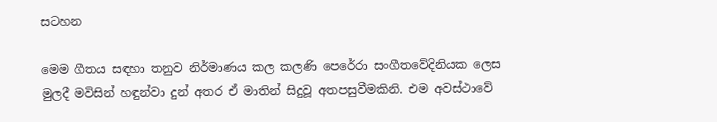සටහන

මෙම ගීතය සඳහා තනුව නිර්මාණය කල කලණි පෙරේරා සංගීතවේදිනියක ලෙස මුලදී මවිසින් හඳුන්වා දුන් අතර ඒ මාතින් සිදුවූ අතපසුවීමකිනි. එම අවස්ථාවේ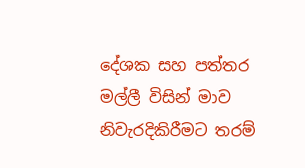දේශක සහ පත්තර මල්ලී විසින් මාව නිවැරදිකිරීමට තරම්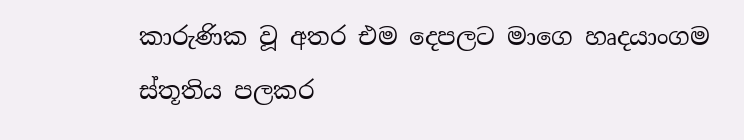කාරුණික වූ අතර එම දෙපලට මාගෙ හෘදයාංගම ස්තූතිය පලකර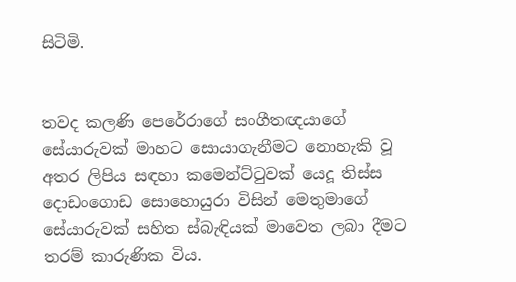සිටිමි.


තවද කලණි පෙරේරාගේ සංගීතඥයාගේ සේයාරුවක් මාහට සොයාගැනීමට නොහැකි වූ අතර ලිපිය සඳහා කමෙන්ට්ටුවක් යෙදූ තිස්ස දොඩංගොඩ සොහොයුරා විසින් මෙතුමාගේ සේයාරුවක් සහිත ස්බැඳියක් මාවෙත ලබා දීමට තරම් කාරුණික විය.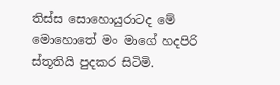තිස්ස සොහොයුරාටද මේ මොහොතේ මං මාගේ හදපිරි ස්තූතියි පුදකර සිටිමි.